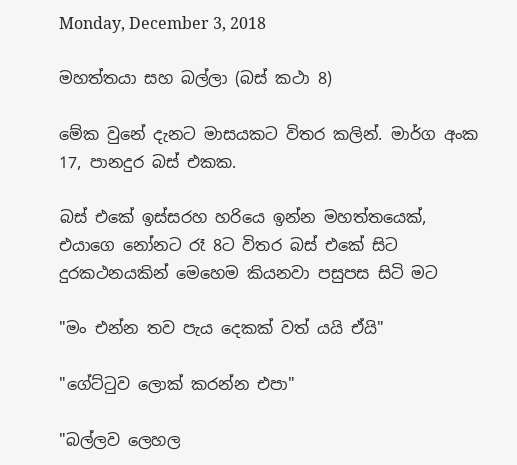Monday, December 3, 2018

මහත්තයා සහ බල්ලා (බස් කථා 8)

මේක වුනේ දැනට මාසයකට විතර කලින්. මාර්ග අංක 17, පානදුර බස් එකක.

බස් එකේ ඉස්සරහ හරියෙ ඉන්න මහත්තයෙක්, එයාගෙ නෝනට රෑ 8ට විතර බස් එකේ සිට දුරකථනයකින් මෙහෙම කියනවා පසුපස සිටි මට

"මං එන්න තව පැය දෙකක් වත් යයි ඒයි"

"ගේට්ටුව ලොක් කරන්න එපා"

"බල්ලව ලෙහල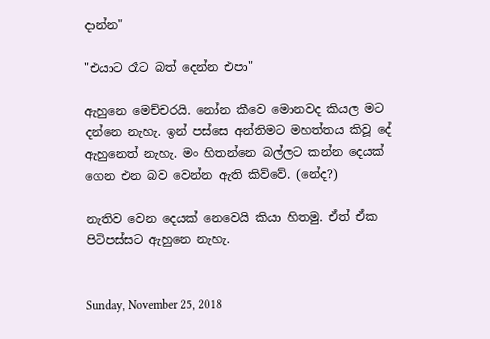දාන්න"

"එයාට රෑට බත් දෙන්න එපා"

ඇහුනෙ මෙච්චරයි. නෝන කීවෙ මොනවද කියල මට දන්නෙ නැහැ. ඉන් පස්සෙ අන්තිමට මහත්තය කිවූ දේ ඇහුනෙත් නැහැ. මං හිතන්නෙ බල්ලට කන්න දෙයක් ගෙන එන බව වෙන්න ඇති කිව්වේ. (නේද?)

නැතිව වෙන දෙයක් නෙවෙයි කියා හිතමු. ඒත් ඒක පිටිපස්සට ඇහුනෙ නැහැ.


Sunday, November 25, 2018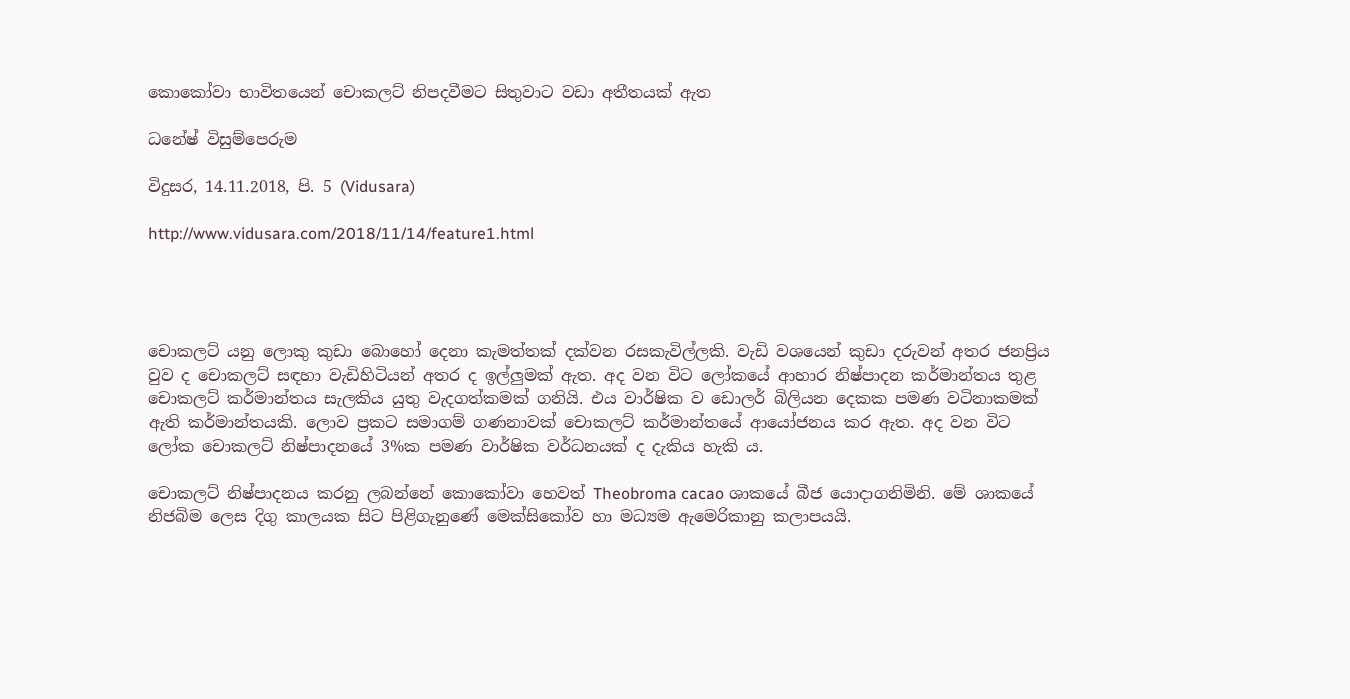කොකෝවා භාවිතයෙන් චොකලට්‌ නිපදවීමට සිතුවාට වඩා අතීතයක්‌ ඇත

ධනේෂ් විසුම්පෙරුම

විදුසර, 14.11.2018, පි. 5 (Vidusara)

http://www.vidusara.com/2018/11/14/feature1.html




චොකලට්‌ යනු ලොකු කුඩා බොහෝ දෙනා කැමත්තක්‌ දක්‌වන රසකැවිල්ලකි. වැඩි වශයෙන් කුඩා දරුවන් අතර ජනප්‍රිය වුව ද චොකලට්‌ සඳහා වැඩිහිටියන් අතර ද ඉල්ලුමක්‌ ඇත. අද වන විට ලෝකයේ ආහාර නිෂ්පාදන කර්මාන්තය තුළ චොකලට්‌ කර්මාන්තය සැලකිය යුතු වැදගත්කමක්‌ ගනියි. එය වාර්ෂික ව ඩොලර් බිලියන දෙකක පමණ වටිනාකමක්‌ ඇති කර්මාන්තයකි. ලොව ප්‍රකට සමාගම් ගණනාවක්‌ චොකලට්‌ කර්මාන්තයේ ආයෝජනය කර ඇත. අද වන විට ලෝක චොකලට්‌ නිෂ්පාදනයේ 3%ක පමණ වාර්ෂික වර්ධනයක්‌ ද දැකිය හැකි ය.

චොකලට්‌ නිෂ්පාදනය කරනු ලබන්නේ කොකෝවා හෙවත් Theobroma cacao ශාකයේ බීජ යොදාගනිමිනි. මේ ශාකයේ නිජබිම ලෙස දිගු කාලයක සිට පිළිගැනුණේ මෙක්‌සිකෝව හා මධ්‍යම ඇමෙරිකානු කලාපයයි.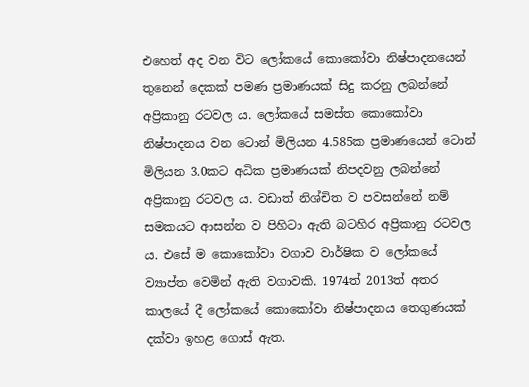එහෙත් අද වන විට ලෝකයේ කොකෝවා නිෂ්පාදනයෙන් තුනෙන් දෙකක්‌ පමණ ප්‍රමාණයක්‌ සිදු කරනු ලබන්නේ අප්‍රිකානු රටවල ය. ලෝකයේ සමස්‌ත කොකෝවා නිෂ්පාදනය වන ටොන් මිලියන 4.585ක ප්‍රමාණයෙන් ටොන් මිලියන 3.0කට අධික ප්‍රමාණයක්‌ නිපදවනු ලබන්නේ අප්‍රිකානු රටවල ය. වඩාත් නිශ්චිත ව පවසන්නේ නම් සමකයට ආසන්න ව පිහිටා ඇති බටහිර අප්‍රිකානු රටවල ය. එසේ ම කොකෝවා වගාව වාර්ෂික ව ලෝකයේ ව්‍යාප්ත වෙමින් ඇති වගාවකි. 1974ත් 2013ත් අතර කාලයේ දී ලෝකයේ කොකෝවා නිෂ්පාදනය තෙගුණයක්‌ දක්‌වා ඉහළ ගොස්‌ ඇත.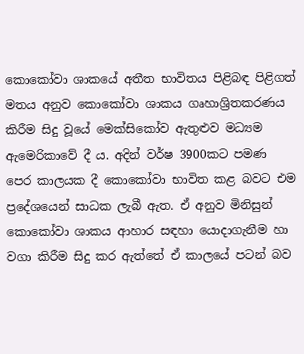කොකෝවා ශාකයේ අතීත භාවිතය පිළිබඳ පිළිගත් මතය අනුව කොකෝවා ශාකය ගෘහාශ්‍රිතකරණය කිරීම සිදු වූයේ මෙක්‌සිකෝව ඇතුළුව මධ්‍යම ඇමෙරිකාවේ දී ය. අදින් වර්ෂ 3900කට පමණ පෙර කාලයක දී කොකෝවා භාවිත කළ බවට එම ප්‍රදේශයෙන් සාධක ලැබී ඇත. ඒ අනුව මිනිසුන් කොකෝවා ශාකය ආහාර සඳහා යොදාගැනීම හා වගා කිරීම සිදු කර ඇත්තේ ඒ කාලයේ පටන් බව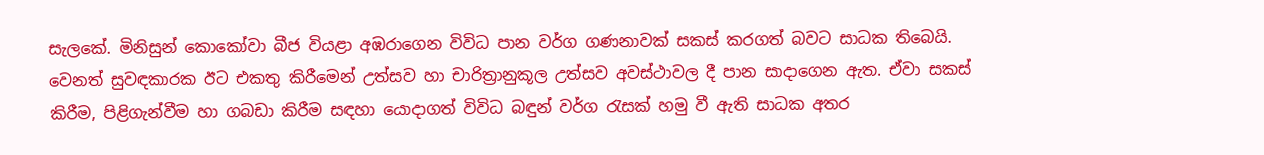සැලකේ. මිනිසුන් කොකෝවා බීජ වියළා අඹරාගෙන විවිධ පාන වර්ග ගණනාවක්‌ සකස්‌ කරගත් බවට සාධක තිබෙයි. වෙනත් සුවඳකාරක ඊට එකතු කිරීමෙන් උත්සව හා චාරිත්‍රානුකූල උත්සව අවස්‌ථාවල දී පාන සාදාගෙන ඇත. ඒවා සකස්‌ කිරීම, පිළිගැන්වීම හා ගබඩා කිරීම සඳහා යොදාගත් විවිධ බඳුන් වර්ග රැසක්‌ හමු වී ඇති සාධක අතර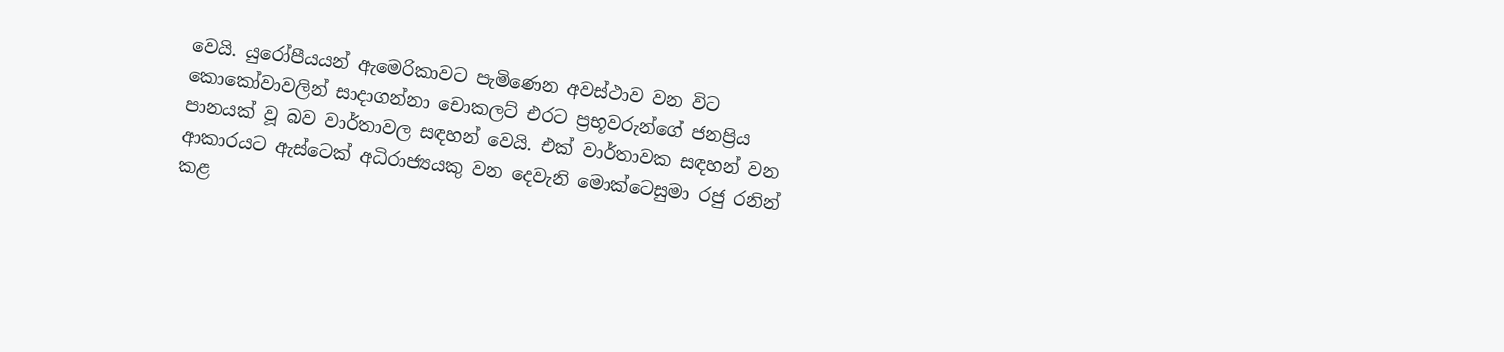වෙයි. යුරෝපීයයන් ඇමෙරිකාවට පැමිණෙන අවස්‌ථාව වන විට කොකෝවාවලින් සාදාගන්නා චොකලට්‌ එරට ප්‍රභූවරුන්ගේ ජනප්‍රිය පානයක්‌ වූ බව වාර්තාවල සඳහන් වෙයි. එක්‌ වාර්තාවක සඳහන් වන ආකාරයට ඇස්‌ටෙක්‌ අධිරාජ්‍යයකු වන දෙවැනි මොක්‌ටෙසුමා රජු රනින් කළ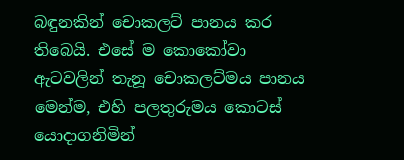බඳුනකින් චොකලට්‌ පානය කර තිබෙයි. එසේ ම කොකෝවා ඇටවලින් තැනූ චොකලට්‌මය පානය මෙන්ම, එහි පලතුරුමය කොටස්‌ යොදාගනිමින්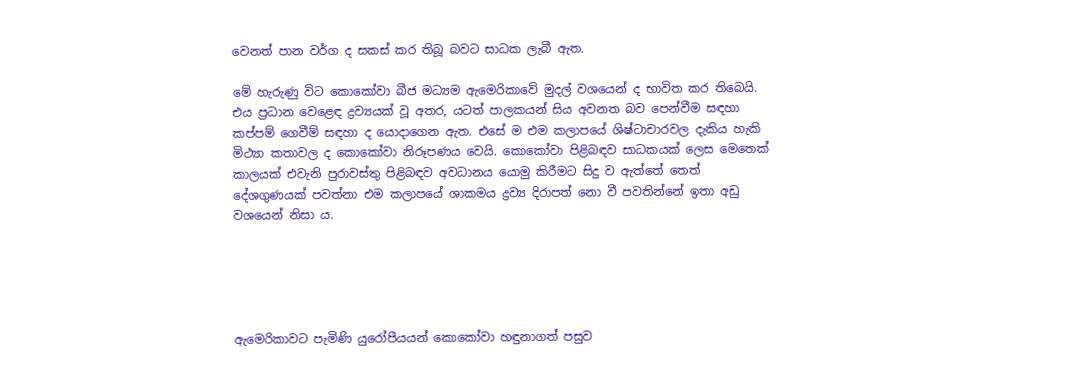වෙනත් පාන වර්ග ද සකස්‌ කර තිබූ බවට සාධක ලැබී ඇත.

මේ හැරුණු විට කොකෝවා බීජ මධ්‍යම ඇමෙරිකාවේ මුදල් වශයෙන් ද භාවිත කර තිබෙයි. එය ප්‍රධාන වෙළෙඳ ද්‍රව්‍යයක්‌ වූ අතර, යටත් පාලකයන් සිය අවනත බව පෙන්වීම සඳහා කප්පම් ගෙවීම් සඳහා ද යොදාගෙන ඇත. එසේ ම එම කලාපයේ ශිෂ්ටාචාරවල දැකිය හැකි මිථ්‍යා කතාවල ද කොකෝවා නිරූපණය වෙයි. කොකෝවා පිළිබඳව සාධකයක්‌ ලෙස මෙතෙක්‌ කාලයක්‌ එවැනි පුරාවස්‌තු පිළිබඳව අවධානය යොමු කිරීමට සිදු ව ඇත්තේ තෙත් දේශගුණයක්‌ පවත්නා එම කලාපයේ ශාකමය ද්‍රව්‍ය දිරාපත් නො වී පවතින්නේ ඉතා අඩු වශයෙන් නිසා ය.





ඇමෙරිකාවට පැමිණි යුරෝපීයයන් කොකෝවා හඳුනාගත් පසුව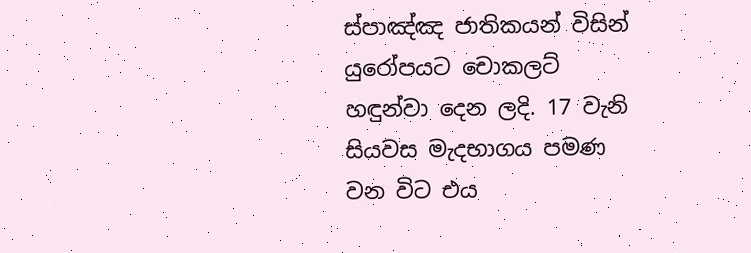ස්‌පාඤ්ඤ ජාතිකයන් විසින් යුරෝපයට චොකලට්‌ හඳුන්වා දෙන ලදි. 17 වැනි සියවස මැදභාගය පමණ වන විට එය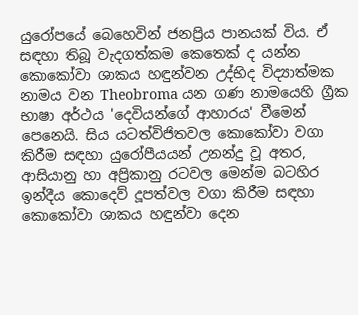යුරෝපයේ බෙහෙවින් ජනප්‍රිය පානයක්‌ විය. ඒ සඳහා තිබූ වැදගත්කම කෙතෙක්‌ ද යන්න කොකෝවා ශාකය හඳුන්වන උද්භිද විද්‍යාත්මක නාමය වන Theobroma යන ගණ නාමයෙහි ග්‍රීක භාෂා අර්ථය 'දෙවියන්ගේ ආහාරය' වීමෙන් පෙනෙයි. සිය යටත්විජිතවල කොකෝවා වගා කිරීම සඳහා යුරෝපීයයන් උනන්දු වූ අතර, ආසියානු හා අප්‍රිකානු රටවල මෙන්ම බටහිර ඉන්දීය කොදෙව් දූපත්වල වගා කිරීම සඳහා කොකෝවා ශාකය හඳුන්වා දෙන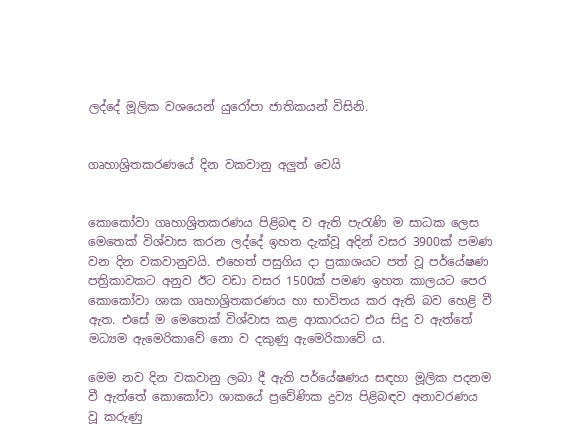ලද්දේ මූලික වශයෙන් යුරෝපා ජාතිකයන් විසිනි.


ගෘහාශ්‍රිතකරණයේ දින වකවානු අලුත් වෙයි


කොකෝවා ගෘහාශ්‍රිතකරණය පිළිබඳ ව ඇති පැරැණි ම සාධක ලෙස මෙතෙක්‌ විශ්වාස කරන ලද්දේ ඉහත දැක්‌වූ අදින් වසර 3900ක්‌ පමණ වන දින වකවානුවයි. එහෙත් පසුගිය දා ප්‍රකාශයට පත් වූ පර්යේෂණ පත්‍රිකාවකට අනුව ඊට වඩා වසර 1500ක්‌ පමණ ඉහත කාලයට පෙර කොකෝවා ශාක ගෘහාශ්‍රිතකරණය හා භාවිතය කර ඇති බව හෙළි වී ඇත. එසේ ම මෙතෙක්‌ විශ්වාස කළ ආකාරයට එය සිදු ව ඇත්තේ මධ්‍යම ඇමෙරිකාවේ නො ව දකුණු ඇමෙරිකාවේ ය.

මෙම නව දින වකවානු ලබා දී ඇති පර්යේෂණය සඳහා මූලික පදනම වී ඇත්තේ කොකෝවා ශාකයේ ප්‍රවේණික ද්‍රව්‍ය පිළිබඳව අනාවරණය වූ කරුණු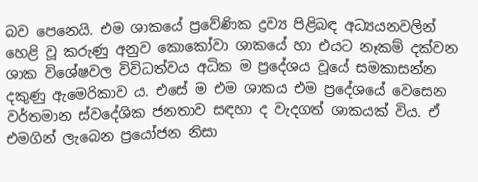බව පෙනෙයි. එම ශාකයේ ප්‍රවේණික ද්‍රව්‍ය පිළිබඳ අධ්‍යයනවලින් හෙළි වූ කරුණු අනුව කොකෝවා ශාකයේ හා එයට නෑකම් දක්‌වන ශාක විශේෂවල විවිධත්වය අධික ම ප්‍රදේශය වූයේ සමකාසන්න දකුණු ඇමෙරිකාව ය. එසේ ම එම ශාකය එම ප්‍රදේශයේ වෙසෙන වර්තමාන ස්‌වදේශික ජනතාව සඳහා ද වැදගත් ශාකයක්‌ විය. ඒ එමගින් ලැබෙන ප්‍රයෝජන නිසා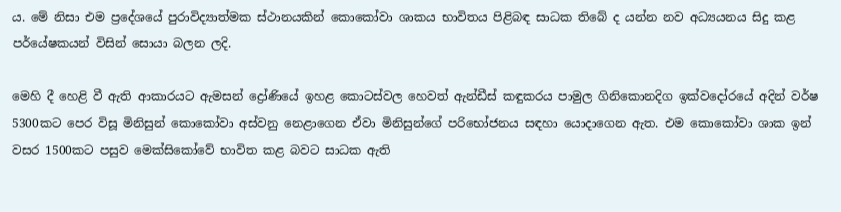ය. මේ නිසා එම ප්‍රදේශයේ පුරාවිද්‍යාත්මක ස්‌ථානයකින් කොකෝවා ශාකය භාවිතය පිළිබඳ සාධක තිබේ ද යන්න නව අධ්‍යයනය සිදු කළ පර්යේෂකයන් විසින් සොයා බලන ලදි.

මෙහි දී හෙළි වී ඇති ආකාරයට ඇමසන් ද්‍රෝණියේ ඉහළ කොටස්‌වල හෙවත් ඇන්ඩීස්‌ කඳුකරය පාමුල ගිනිකොනදිග ඉක්‌වදෝරයේ අදින් වර්ෂ 5300කට පෙර විසූ මිනිසුන් කොකෝවා අස්‌වනු නෙළාගෙන ඒවා මිනිසුන්ගේ පරිභෝජනය සඳහා යොදාගෙන ඇත. එම කොකෝවා ශාක ඉන් වසර 1500කට පසුව මෙක්‌සිකෝවේ භාවිත කළ බවට සාධක ඇති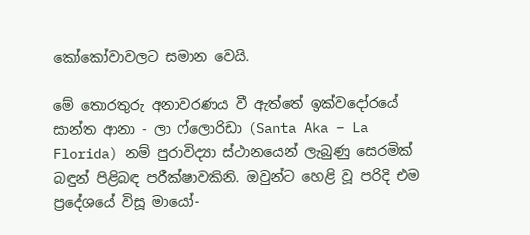කෝකෝවාවලට සමාන වෙයි.

මේ තොරතුරු අනාවරණය වී ඇත්තේ ඉක්‌වදෝරයේ සාන්ත ආනා - ලා ෆ්ලොරිඩා (Santa Aka – La Florida) නම් පුරාවිද්‍යා ස්‌ථානයෙන් ලැබුණු සෙරමික්‌ බඳුන් පිළිබඳ පරීක්‌ෂාවකිනි. ඔවුන්ට හෙළි වූ පරිදි එම ප්‍රදේශයේ විසූ මායෝ-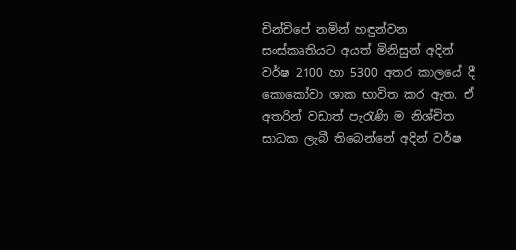චින්චිපේ නමින් හඳුන්වන සංස්‌කෘතියට අයත් මිනිසුන් අදින් වර්ෂ 2100 හා 5300 අතර කාලයේ දී කොකෝවා ශාක භාවිත කර ඇත. ඒ අතරින් වඩාත් පැරැණි ම නිශ්චිත සාධක ලැබී තිබෙන්නේ අදින් වර්ෂ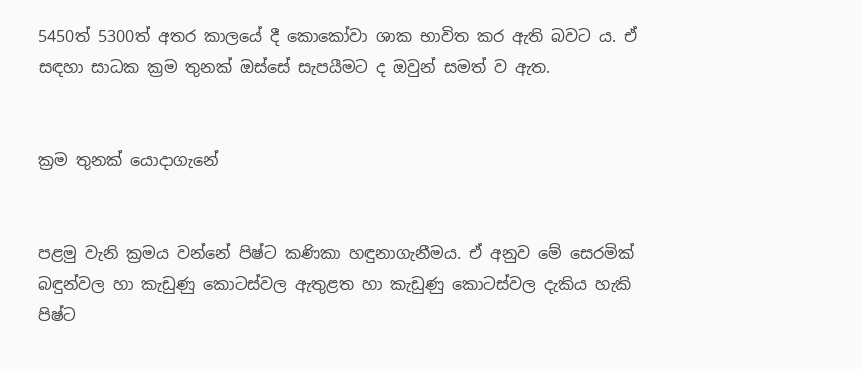5450ත් 5300ත් අතර කාලයේ දී කොකෝවා ශාක භාවිත කර ඇති බවට ය. ඒ සඳහා සාධක ක්‍රම තුනක්‌ ඔස්‌සේ සැපයීමට ද ඔවුන් සමත් ව ඇත.


ක්‍රම තුනක්‌ යොදාගැනේ


පළමු වැනි ක්‍රමය වන්නේ පිෂ්ට කණිකා හඳුනාගැනීමය. ඒ අනුව මේ සෙරමික්‌ බඳුන්වල හා කැඩුණු කොටස්‌වල ඇතුළත හා කැඩුණු කොටස්‌වල දැකිය හැකි පිෂ්ට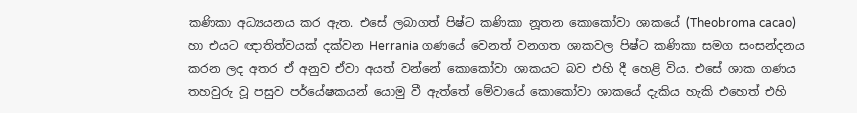කණිකා අධ්‍යයනය කර ඇත. එසේ ලබාගත් පිෂ්ට කණිකා නූතන කොකෝවා ශාකයේ (Theobroma cacao) හා එයට ඥාතිත්වයක්‌ දක්‌වන Herrania ගණයේ වෙනත් වනගත ශාකවල පිෂ්ට කණිකා සමග සංසන්දනය කරන ලද අතර ඒ අනුව ඒවා අයත් වන්නේ කොකෝවා ශාකයට බව එහි දී හෙළි විය. එසේ ශාක ගණය තහවුරු වූ පසුව පර්යේෂකයන් යොමු වී ඇත්තේ මේවායේ කොකෝවා ශාකයේ දැකිය හැකි එහෙත් එහි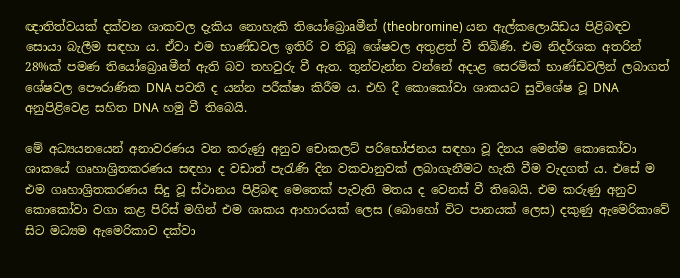ඥාතිත්වයක්‌ දක්‌වන ශාකවල දැකිය නොහැකි තියෝබ්‍රොaමීන් (theobromine) යන ඇල්කලොයිඩය පිළිබඳව සොයා බැලීම සඳහා ය. ඒවා එම භාණ්‌ඩවල ඉතිරි ව තිබූ ශේෂවල අතුළත් වී තිබිණි. එම නිදර්ශක අතරින් 28%ක්‌ පමණ තියෝබ්‍රොaමීන් ඇති බව තහවුරු වී ඇත. තුන්වැන්න වන්නේ අදාළ සෙරමික්‌ භාණ්‌ඩවලින් ලබාගත් ශේෂවල පෞරාණික DNA පවතී ද යන්න පරීක්‌ෂා කිරීම ය. එහි දී කොකෝවා ශාකයට සුවිශේෂ වූ DNA අනුපිළිවෙළ සහිත DNA හමු වී තිබෙයි.

මේ අධ්‍යයනයෙන් අනාවරණය වන කරුණු අනුව චොකලට්‌ පරිභෝජනය සඳහා වූ දිනය මෙන්ම කොකෝවා ශාකයේ ගෘහාශ්‍රිතකරණය සඳහා ද වඩාත් පැරැණි දින වකවානුවක්‌ ලබාගැනීමට හැකි වීම වැදගත් ය. එසේ ම එම ගෘහාශ්‍රිතකරණය සිදු වූ ස්‌ථානය පිළිබඳ මෙතෙක්‌ පැවැති මතය ද වෙනස්‌ වී තිබෙයි. එම කරුණු අනුව කොකෝවා වගා කළ පිරිස්‌ මගින් එම ශාකය ආහාරයක්‌ ලෙස (බොහෝ විට පානයක්‌ ලෙස) දකුණු ඇමෙරිකාවේ සිට මධ්‍යම ඇමෙරිකාව දක්‌වා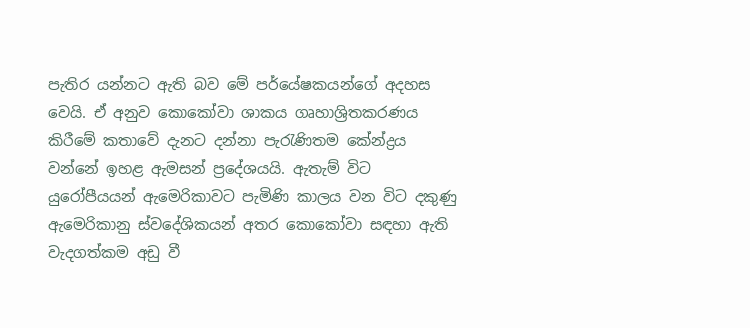පැතිර යන්නට ඇති බව මේ පර්යේෂකයන්ගේ අදහස වෙයි. ඒ අනුව කොකෝවා ශාකය ගෘහාශ්‍රිතකරණය කිරීමේ කතාවේ දැනට දන්නා පැරැණිතම කේන්ද්‍රය වන්නේ ඉහළ ඇමසන් ප්‍රදේශයයි. ඇතැම් විට යුරෝපීයයන් ඇමෙරිකාවට පැමිණි කාලය වන විට දකුණු ඇමෙරිකානු ස්‌වදේශිකයන් අතර කොකෝවා සඳහා ඇති වැදගත්කම අඩු වී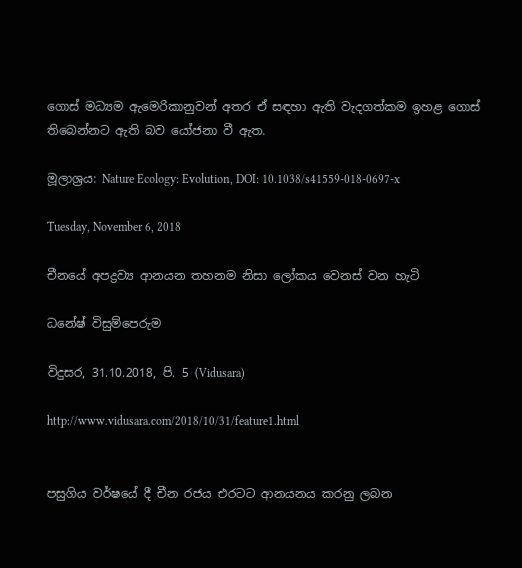ගොස්‌ මධ්‍යම ඇමෙරිකානුවන් අතර ඒ සඳහා ඇති වැදගත්කම ඉහළ ගොස්‌ තිබෙන්නට ඇති බව යෝජනා වී ඇත.

මූලාශ්‍රය: Nature Ecology: Evolution, DOI: 10.1038/s41559-018-0697-x

Tuesday, November 6, 2018

චීනයේ අපද්‍රව්‍ය ආනයන තහනම නිසා ලෝකය වෙනස්‌ වන හැටි

ධනේෂ් විසුම්පෙරුම

විදුසර, 31.10.2018, පි. 5 (Vidusara)

http://www.vidusara.com/2018/10/31/feature1.html


පසුගිය වර්ෂයේ දී චීන රජය එරටට ආනයනය කරනු ලබන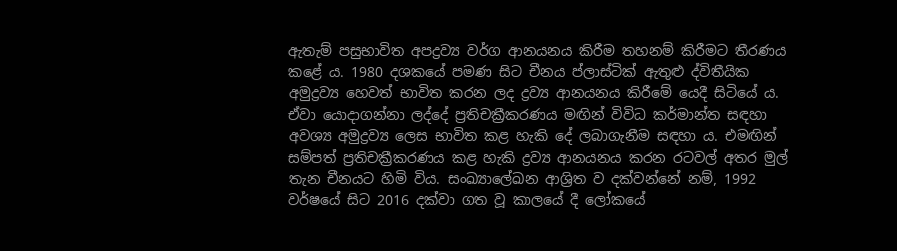ඇතැම් පසුභාවිත අපද්‍රව්‍ය වර්ග ආනයනය කිරීම තහනම් කිරීමට තීරණය කළේ ය. 1980 දශකයේ පමණ සිට චීනය ප්ලාස්‌ටික්‌ ඇතුළු ද්විතීයික අමුද්‍රව්‍ය හෙවත් භාවිත කරන ලද ද්‍රව්‍ය ආනයනය කිරීමේ යෙදී සිටියේ ය. ඒවා යොදාගන්නා ලද්දේ ප්‍රතිචක්‍රීකරණය මඟින් විවිධ කර්මාන්ත සඳහා අවශ්‍ය අමුද්‍රව්‍ය ලෙස භාවිත කළ හැකි දේ ලබාගැනීම සඳහා ය. එමඟින් සම්පත් ප්‍රතිචක්‍රීකරණය කළ හැකි ද්‍රව්‍ය ආනයනය කරන රටවල් අතර මුල් තැන චීනයට හිමි විය. සංඛ්‍යාලේඛන ආශ්‍රිත ව දක්‌වන්නේ නම්, 1992 වර්ෂයේ සිට 2016 දක්‌වා ගත වූ කාලයේ දී ලෝකයේ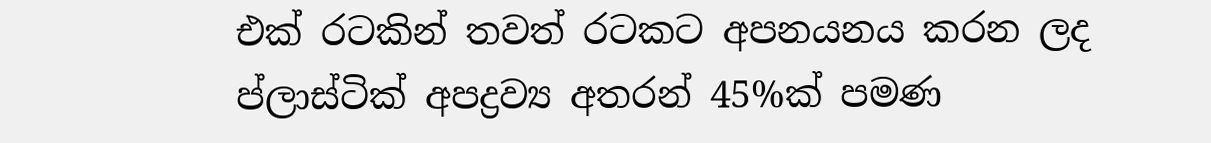එක්‌ රටකින් තවත් රටකට අපනයනය කරන ලද ප්ලාස්‌ටික්‌ අපද්‍රව්‍ය අතරන් 45%ක්‌ පමණ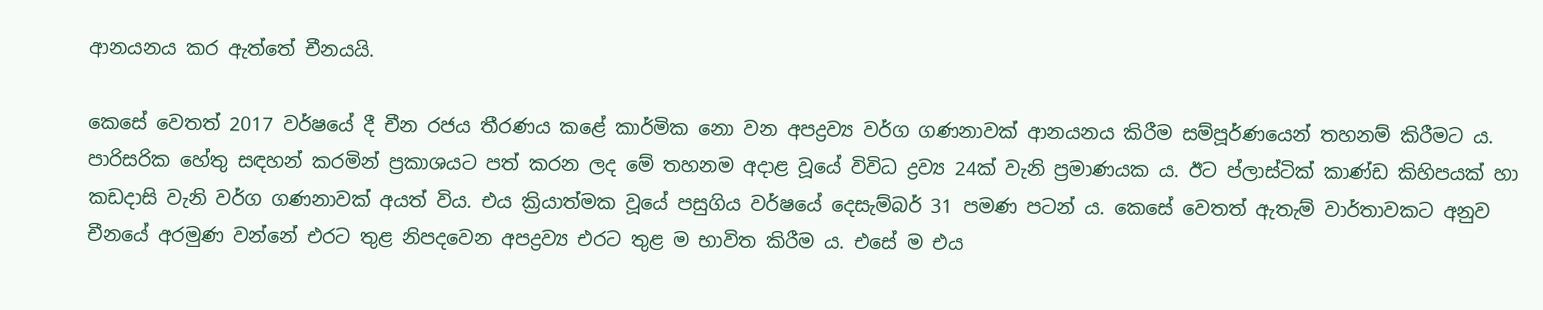ආනයනය කර ඇත්තේ චීනයයි.

කෙසේ වෙතත් 2017 වර්ෂයේ දී චීන රජය තීරණය කළේ කාර්මික නො වන අපද්‍රව්‍ය වර්ග ගණනාවක්‌ ආනයනය කිරීම සම්පූර්ණයෙන් තහනම් කිරීමට ය. පාරිසරික හේතු සඳහන් කරමින් ප්‍රකාශයට පත් කරන ලද මේ තහනම අදාළ වූයේ විවිධ ද්‍රව්‍ය 24ක්‌ වැනි ප්‍රමාණයක ය. ඊට ප්ලාස්‌ටික්‌ කාණ්‌ඩ කිහිපයක්‌ හා කඩදාසි වැනි වර්ග ගණනාවක්‌ අයත් විය. එය ක්‍රියාත්මක වූයේ පසුගිය වර්ෂයේ දෙසැම්බර් 31 පමණ පටන් ය. කෙසේ වෙතත් ඇතැම් වාර්තාවකට අනුව චීනයේ අරමුණ වන්නේ එරට තුළ නිපදවෙන අපද්‍රව්‍ය එරට තුළ ම භාවිත කිරීම ය. එසේ ම එය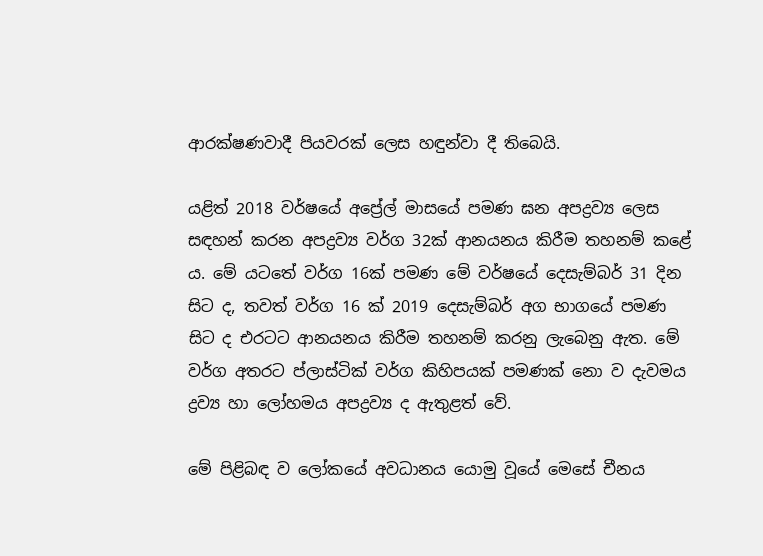ආරක්‌ෂණවාදී පියවරක්‌ ලෙස හඳුන්වා දී තිබෙයි.

යළිත් 2018 වර්ෂයේ අප්‍රේල් මාසයේ පමණ ඝන අපද්‍රව්‍ය ලෙස සඳහන් කරන අපද්‍රව්‍ය වර්ග 32ක්‌ ආනයනය කිරීම තහනම් කළේ ය. මේ යටතේ වර්ග 16ක්‌ පමණ මේ වර්ෂයේ දෙසැම්බර් 31 දින සිට ද, තවත් වර්ග 16 ක්‌ 2019 දෙසැම්බර් අග භාගයේ පමණ සිට ද එරටට ආනයනය කිරීම තහනම් කරනු ලැබෙනු ඇත. මේ වර්ග අතරට ප්ලාස්‌ටික්‌ වර්ග කිහිපයක්‌ පමණක්‌ නො ව දැවමය ද්‍රව්‍ය හා ලෝහමය අපද්‍රව්‍ය ද ඇතුළත් වේ.

මේ පිළිබඳ ව ලෝකයේ අවධානය යොමු වූයේ මෙසේ චීනය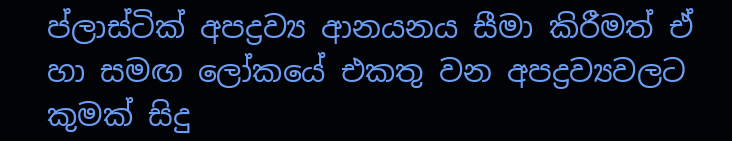ප්ලාස්‌ටික්‌ අපද්‍රව්‍ය ආනයනය සීමා කිරීමත් ඒ හා සමඟ ලෝකයේ එකතු වන අපද්‍රව්‍යවලට කුමක්‌ සිදු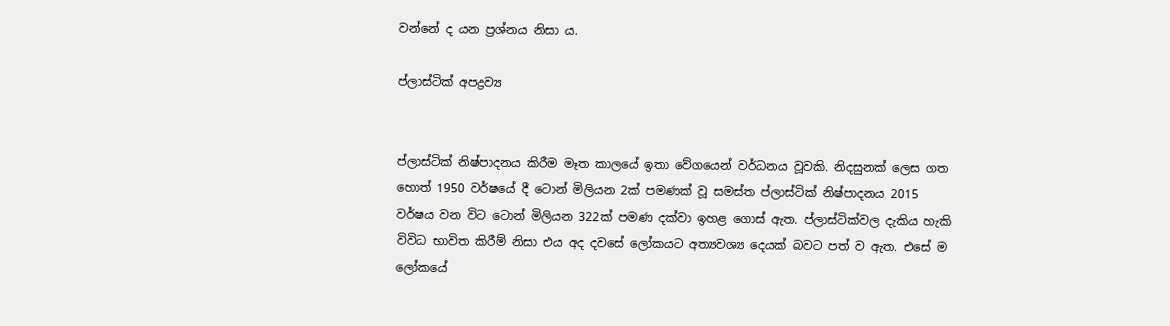වන්නේ ද යන ප්‍රශ්නය නිසා ය.

ප්ලාස්‌ටික්‌ අපද්‍රව්‍ය


ප්ලාස්‌ටික්‌ නිෂ්පාදනය කිරීම මෑත කාලයේ ඉතා වේගයෙන් වර්ධනය වූවකි. නිදසුනක්‌ ලෙස ගත හොත් 1950 වර්ෂයේ දී ටොන් මිලියන 2ක්‌ පමණක්‌ වූ සමස්‌ත ප්ලාස්‌ටික්‌ නිෂ්පාදනය 2015 වර්ෂය වන විට ටොන් මිලියන 322ක්‌ පමණ දක්‌වා ඉහළ ගොස්‌ ඇත. ප්ලාස්‌ටික්‌වල දැකිය හැකි විවිධ භාවිත කිරීම් නිසා එය අද දවසේ ලෝකයට අත්‍යවශ්‍ය දෙයක්‌ බවට පත් ව ඇත. එසේ ම ලෝකයේ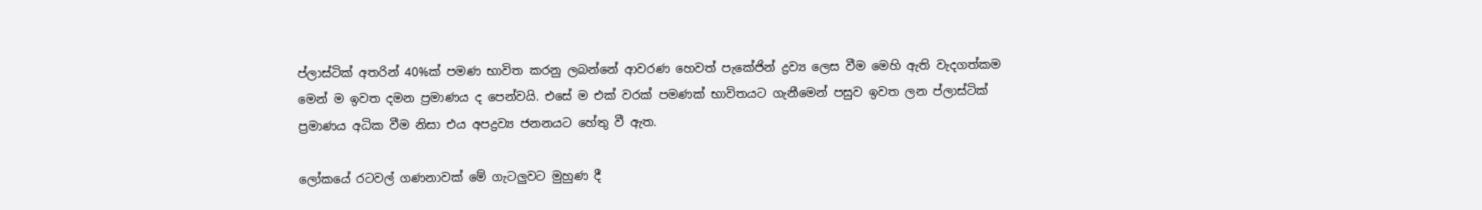ප්ලාස්‌ටික්‌ අතරින් 40%ක්‌ පමණ භාවිත කරනු ලබන්නේ ආවරණ හෙවත් පැකේජින් ද්‍රව්‍ය ලෙස වීම මෙහි ඇති වැදගත්කම මෙන් ම ඉවත දමන ප්‍රමාණය ද පෙන්වයි. එසේ ම එක්‌ වරක්‌ පමණක්‌ භාවිතයට ගැනීමෙන් පසුව ඉවත ලන ප්ලාස්‌ටික්‌ ප්‍රමාණය අධික වීම නිසා එය අපද්‍රව්‍ය ජනනයට හේතු වී ඇත.

ලෝකයේ රටවල් ගණනාවක්‌ මේ ගැටලුවට මුහුණ දී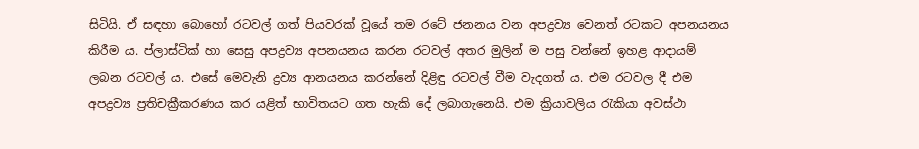සිටියි. ඒ සඳහා බොහෝ රටවල් ගත් පියවරක්‌ වූයේ තම රටේ ජනනය වන අපද්‍රව්‍ය වෙනත් රටකට අපනයනය කිරීම ය. ප්ලාස්‌ටික්‌ හා සෙසු අපද්‍රව්‍ය අපනයනය කරන රටවල් අතර මුලින් ම පසු වන්නේ ඉහළ ආදායම් ලබන රටවල් ය. එසේ මෙවැනි ද්‍රව්‍ය ආනයනය කරන්නේ දිළිඳු රටවල් වීම වැදගත් ය. එම රටවල දී එම අපද්‍රව්‍ය ප්‍රතිචක්‍රීකරණය කර යළිත් භාවිතයට ගත හැකි දේ ලබාගැනෙයි. එම ක්‍රියාවලිය රැකියා අවස්‌ථා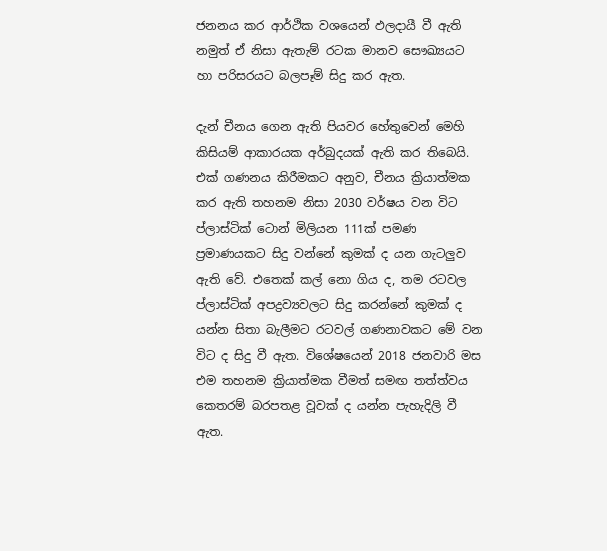ජනනය කර ආර්ථික වශයෙන් ඵලදායී වී ඇති නමුත් ඒ නිසා ඇතැම් රටක මානව සෞඛ්‍යයට හා පරිසරයට බලපෑම් සිදු කර ඇත.

දැන් චීනය ගෙන ඇති පියවර හේතුවෙන් මෙහි කිසියම් ආකාරයක අර්බුදයක්‌ ඇති කර තිබෙයි. එක්‌ ගණනය කිරීමකට අනුව, චීනය ක්‍රියාත්මක කර ඇති තහනම නිසා 2030 වර්ෂය වන විට ප්ලාස්‌ටික්‌ ටොන් මිලියන 111ක්‌ පමණ ප්‍රමාණයකට සිදු වන්නේ කුමක්‌ ද යන ගැටලුව ඇති වේ. එතෙක්‌ කල් නො ගිය ද, තම රටවල ප්ලාස්‌ටික්‌ අපද්‍රව්‍යවලට සිදු කරන්නේ කුමක්‌ ද යන්න සිතා බැලීමට රටවල් ගණනාවකට මේ වන විට ද සිදු වී ඇත. විශේෂයෙන් 2018 ජනවාරි මස එම තහනම ක්‍රියාත්මක වීමත් සමඟ තත්ත්වය කෙතරම් බරපතළ වූවක්‌ ද යන්න පැහැදිලි වී ඇත.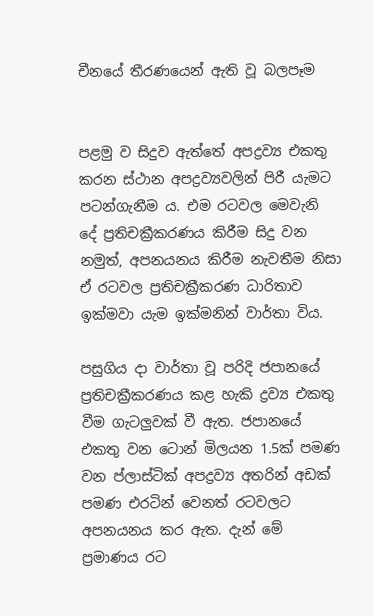චීනයේ තීරණයෙන් ඇති වූ බලපෑම


පළමු ව සිදුව ඇත්තේ අපද්‍රව්‍ය එකතු කරන ස්‌ථාන අපද්‍රව්‍යවලින් පිරී යැමට පටන්ගැනීම ය. එම රටවල මෙවැනි දේ ප්‍රතිචක්‍රීකරණය කිරීම සිදු වන නමුත්, අපනයනය කිරීම නැවතීම නිසා ඒ රටවල ප්‍රතිචක්‍රීකරණ ධාරිතාව ඉක්‌මවා යැම ඉක්‌මනින් වාර්තා විය.

පසුගිය දා වාර්තා වූ පරිදි ජපානයේ ප්‍රතිචක්‍රීකරණය කළ හැකි ද්‍රව්‍ය එකතු වීම ගැටලුවක්‌ වී ඇත. ජපානයේ එකතු වන ටොන් මිලයන 1.5ක්‌ පමණ වන ප්ලාස්‌ටික්‌ අපද්‍රව්‍ය අතරින් අඩක්‌ පමණ එරටින් වෙනත් රටවලට අපනයනය කර ඇත. දැන් මේ ප්‍රමාණය රට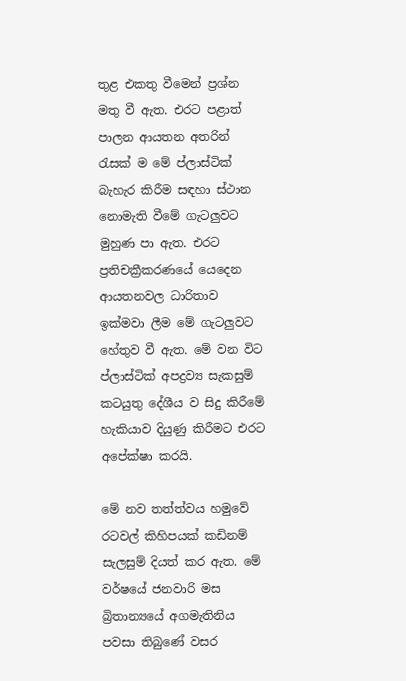තුළ එකතු වීමෙන් ප්‍රශ්න මතු වී ඇත. එරට පළාත් පාලන ආයතන අතරින් රැසක්‌ ම මේ ප්ලාස්‌ටික්‌ බැහැර කිරීම සඳහා ස්‌ථාන නොමැති වීමේ ගැටලුවට මුහුණ පා ඇත. එරට ප්‍රතිචක්‍රීකරණයේ යෙදෙන ආයතනවල ධාරිතාව ඉක්‌මවා ලීම මේ ගැටලුවට හේතුව වී ඇත. මේ වන විට ප්ලාස්‌ටික්‌ අපද්‍රව්‍ය සැකසුම් කටයුතු දේශීය ව සිදු කිරීමේ හැකියාව දියුණු කිරීමට එරට අපේක්‌ෂා කරයි.

මේ නව තත්ත්වය හමුවේ රටවල් කිහිපයක්‌ කඩිනම් සැලසුම් දියත් කර ඇත. මේ වර්ෂයේ ජනවාරි මස බ්‍රිතාන්‍යයේ අගමැතිනිය පවසා තිබුණේ වසර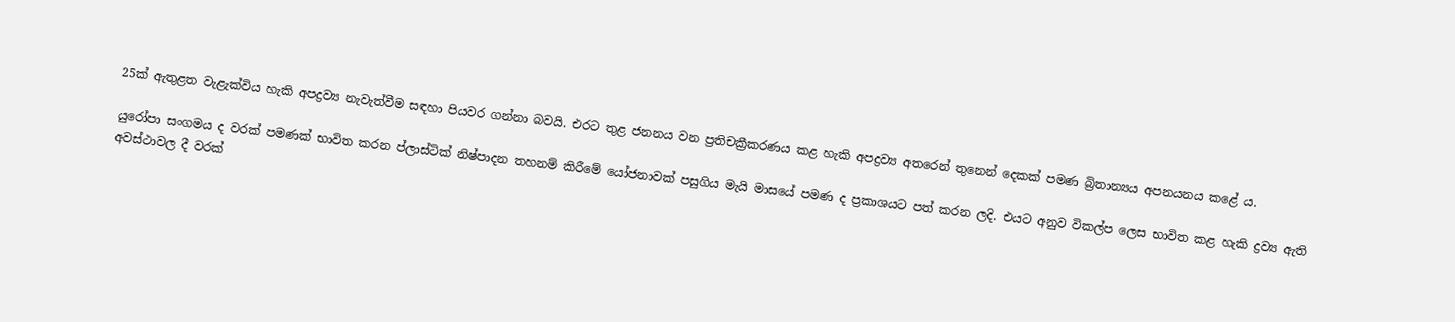25ක්‌ ඇතුළත වැළැක්‌විය හැකි අපද්‍රව්‍ය නැවැත්වීම සඳහා පියවර ගන්නා බවයි. එරට තුළ ජනනය වන ප්‍රතිචක්‍රීකරණය කළ හැකි අපද්‍රව්‍ය අතරෙන් තුනෙන් දෙකක්‌ පමණ බ්‍රිතාන්‍යය අපනයනය කළේ ය.

යුරෝපා සංගමය ද වරක්‌ පමණක්‌ භාවිත කරන ප්ලාස්‌ටික්‌ නිෂ්පාදන තහනම් කිරීමේ යෝජනාවක්‌ පසුගිය මැයි මාසයේ පමණ ද ප්‍රකාශයට පත් කරන ලදි. එයට අනුව විකල්ප ලෙස භාවිත කළ හැකි ද්‍රව්‍ය ඇති අවස්‌ථාවල දී වරක්‌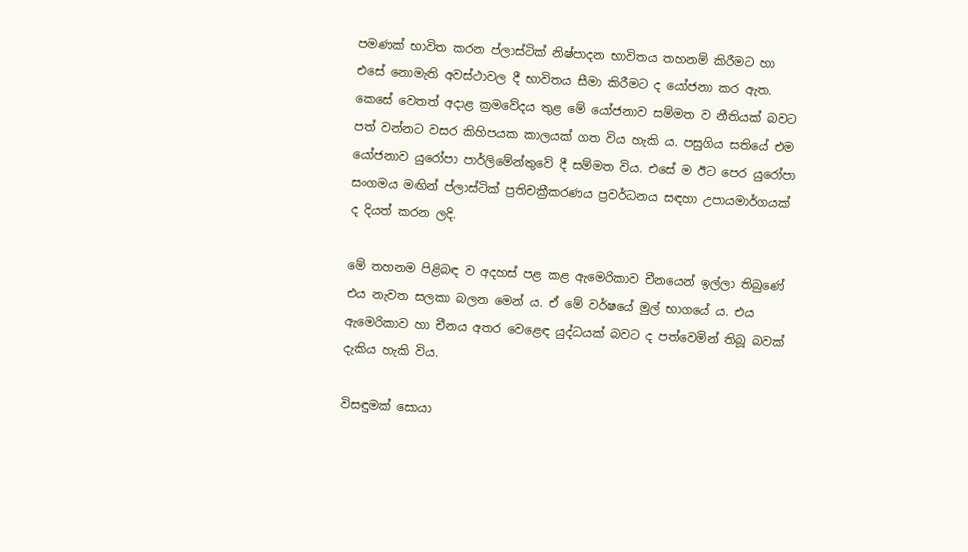පමණක්‌ භාවිත කරන ප්ලාස්‌ටික්‌ නිෂ්පාදන භාවිතය තහනම් කිරීමට හා එසේ නොමැති අවස්‌ථාවල දී භාවිතය සීමා කිරීමට ද යෝජනා කර ඇත. කෙසේ වෙතත් අදාළ ක්‍රමවේදය තුළ මේ යෝජනාව සම්මත ව නීතියක්‌ බවට පත් වන්නට වසර කිහිපයක කාලයක්‌ ගත විය හැකි ය. පසුගිය සතියේ එම යෝජනාව යුරෝපා පාර්ලිමේන්තුවේ දී සම්මත විය. එසේ ම ඊට පෙර යුරෝපා සංගමය මඟින් ප්ලාස්‌ටික්‌ ප්‍රතිචක්‍රීකරණය ප්‍රවර්ධනය සඳහා උපායමාර්ගයක්‌ ද දියත් කරන ලදි.

මේ තහනම පිළිබඳ ව අදහස්‌ පළ කළ ඇමෙරිකාව චීනයෙන් ඉල්ලා තිබුණේ එය නැවත සලකා බලන මෙන් ය. ඒ මේ වර්ෂයේ මුල් භාගයේ ය. එය ඇමෙරිකාව හා චීනය අතර වෙළෙඳ යුද්ධයක්‌ බවට ද පත්වෙමින් තිබූ බවක්‌ දැකිය හැකි විය.

විසඳුමක්‌ සොයා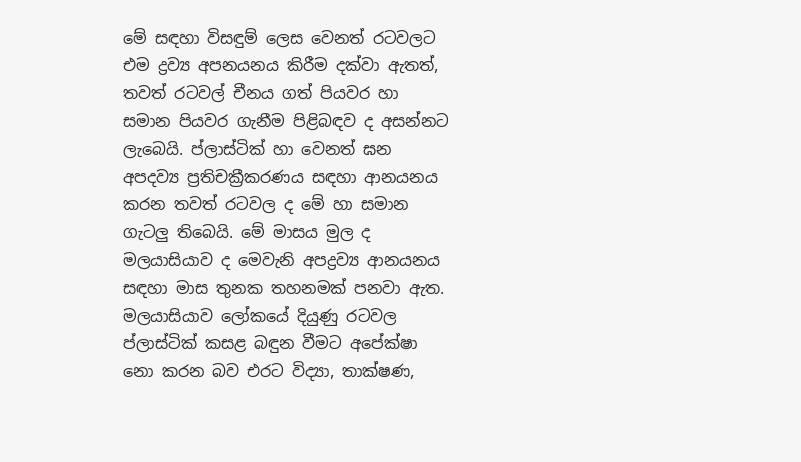මේ සඳහා විසඳුම් ලෙස වෙනත් රටවලට එම ද්‍රව්‍ය අපනයනය කිරීම දක්‌වා ඇතත්, තවත් රටවල් චීනය ගත් පියවර හා සමාන පියවර ගැනීම පිළිබඳව ද අසන්නට ලැබෙයි. ප්ලාස්‌ටික්‌ හා වෙනත් ඝන අපදව්‍ය ප්‍රතිචක්‍රීකරණය සඳහා ආනයනය කරන තවත් රටවල ද මේ හා සමාන ගැටලු තිබෙයි. මේ මාසය මුල ද මලයාසියාව ද මෙවැනි අපද්‍රව්‍ය ආනයනය සඳහා මාස තුනක තහනමක්‌ පනවා ඇත. මලයාසියාව ලෝකයේ දියුණු රටවල ප්ලාස්‌ටික්‌ කසළ බඳුන වීමට අපේක්‌ෂා නො කරන බව එරට විද්‍යා, තාක්‌ෂණ,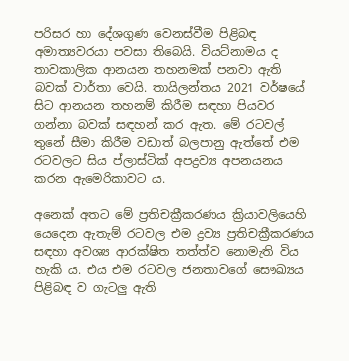පරිසර හා දේශගුණ වෙනස්‌වීම පිළිබඳ අමාත්‍යවරයා පවසා තිබෙයි. වියට්‌නාමය ද තාවකාලික ආනයන තහනමක්‌ පනවා ඇති බවක්‌ වාර්තා වෙයි. තායිලන්තය 2021 වර්ෂයේ සිට ආනයන තහනම් කිරීම සඳහා පියවර ගන්නා බවක්‌ සඳහන් කර ඇත. මේ රටවල් තුනේ සීමා කිරීම වඩාත් බලපානු ඇත්තේ එම රටවලට සිය ප්ලාස්‌ටික්‌ අපද්‍රව්‍ය අපනයනය කරන ඇමෙරිකාවට ය.

අනෙක්‌ අතට මේ ප්‍රතිචක්‍රීකරණය ක්‍රියාවලියෙහි යෙදෙන ඇතැම් රටවල එම ද්‍රව්‍ය ප්‍රතිචක්‍රීකරණය සඳහා අවශ්‍ය ආරක්‌ෂිත තත්ත්ව නොමැති විය හැකි ය. එය එම රටවල ජනතාවගේ සෞඛ්‍යය පිළිබඳ ව ගැටලු ඇති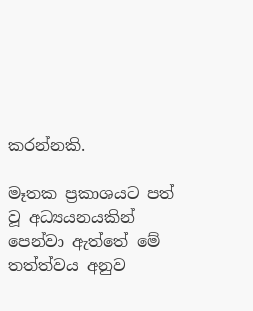කරන්නකි.

මෑතක ප්‍රකාශයට පත් වූ අධ්‍යයනයකින් පෙන්වා ඇත්තේ මේ තත්ත්වය අනුව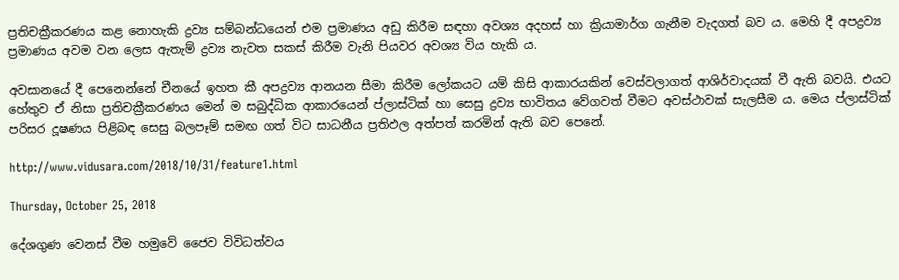ප්‍රතිචක්‍රීකරණය කළ නොහැකි ද්‍රව්‍ය සම්බන්ධයෙන් එම ප්‍රමාණය අඩු කිරීම සඳහා අවශ්‍ය අදහස්‌ හා ක්‍රියාමාර්ග ගැනීම වැදගත් බව ය. මෙහි දී අපද්‍රව්‍ය ප්‍රමාණය අවම වන ලෙස ඇතැම් ද්‍රව්‍ය නැවත සකස්‌ කිරීම වැනි පියවර අවශ්‍ය විය හැකි ය.

අවසානයේ දී පෙනෙන්නේ චීනයේ ඉහත කී අපද්‍රව්‍ය ආනයන සීමා කිරීම ලෝකයට යම් කිසි ආකාරයකින් වෙස්‌වලාගත් ආශිර්වාදයක්‌ වී ඇති බවයි. එයට හේතුව ඒ නිසා ප්‍රතිචක්‍රීකරණය මෙන් ම සබුද්ධික ආකාරයෙන් ප්ලාස්‌ටික්‌ හා සෙසු ද්‍රව්‍ය භාවිතය වේගවත් වීමට අවස්‌ථාවක්‌ සැලසීම ය. මෙය ප්ලාස්‌ටික්‌ පරිසර දූෂණය පිළිබඳ සෙසු බලපෑම් සමඟ ගත් විට සාධනීය ප්‍රතිඵල අත්පත් කරමින් ඇති බව පෙනේ.

http://www.vidusara.com/2018/10/31/feature1.html

Thursday, October 25, 2018

දේශගුණ වෙනස්‌ වීම හමුවේ ජෛව විවිධත්වය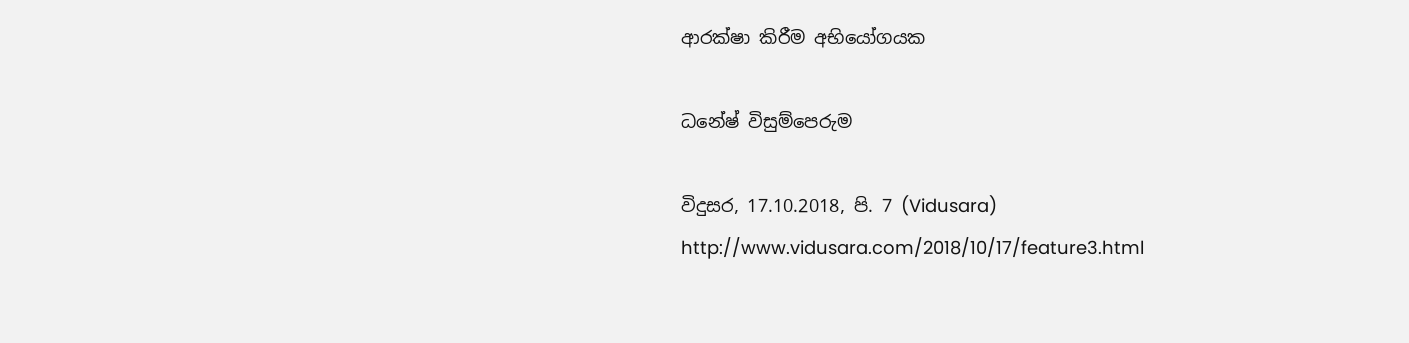ආරක්‌ෂා කිරීම අභියෝගයක

ධනේෂ් විසුම්පෙරුම

විදුසර, 17.10.2018, පි. 7 (Vidusara)
http://www.vidusara.com/2018/10/17/feature3.html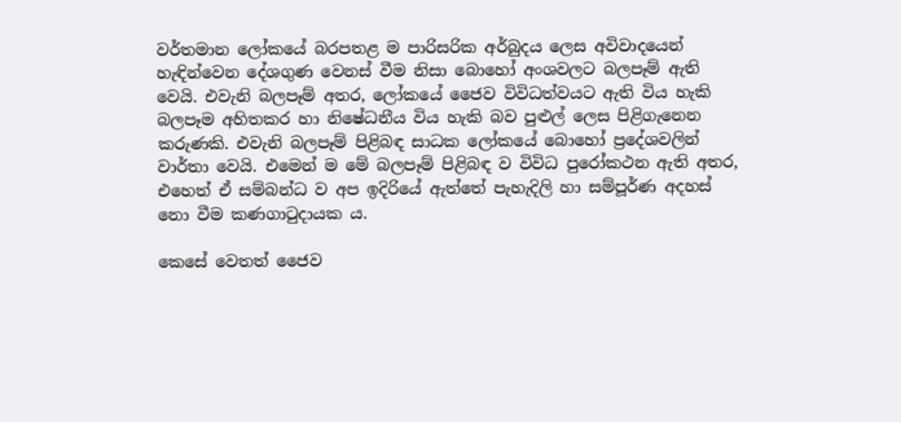වර්තමාන ලෝකයේ බරපතළ ම පාරිසරික අර්බුදය ලෙස අවිවාදයෙන් හැඳින්වෙන දේශගුණ වෙනස්‌ වීම නිසා බොහෝ අංශවලට බලපෑම් ඇති වෙයි. එවැනි බලපෑම් අතර, ලෝකයේ ජෛව විවිධත්වයට ඇති විය හැකි බලපෑම අහිතකර හා නිෂේධනීය විය හැකි බව පුළුල් ලෙස පිළිගැනෙන කරුණකි. එවැනි බලපෑම් පිළිබඳ සාධක ලෝකයේ බොහෝ ප්‍රදේශවලින් වාර්තා වෙයි. එමෙන් ම මේ බලපෑම් පිළිබඳ ව විවිධ පුරෝකථන ඇති අතර, එහෙත් ඒ සම්බන්ධ ව අප ඉදිරියේ ඇත්තේ පැහැදිලි හා සම්පූර්ණ අදහස්‌ නො වීම කණගාටුදායක ය.

කෙසේ වෙතත් ජෛව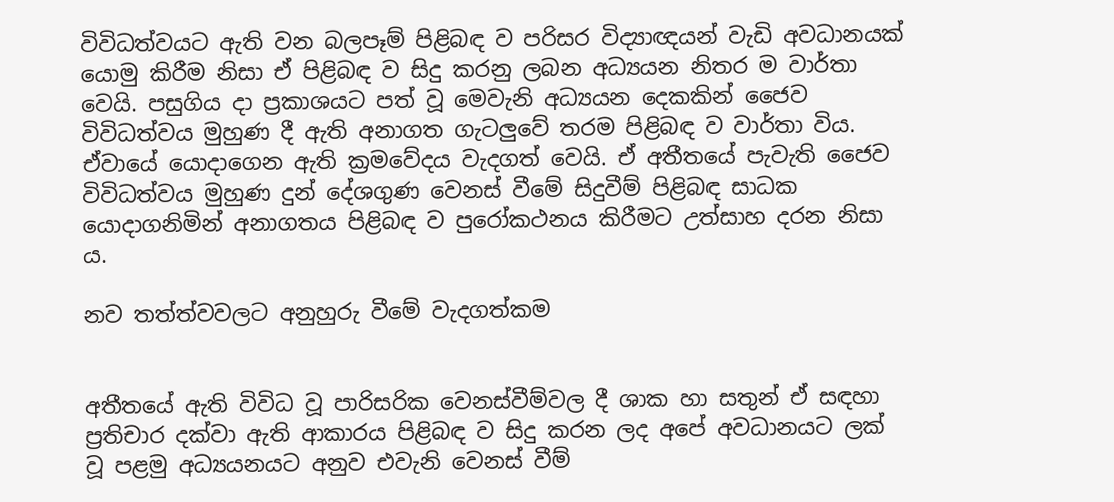විවිධත්වයට ඇති වන බලපෑම් පිළිබඳ ව පරිසර විද්‍යාඥයන් වැඩි අවධානයක්‌ යොමු කිරීම නිසා ඒ පිළිබඳ ව සිදු කරනු ලබන අධ්‍යයන නිතර ම වාර්තා වෙයි. පසුගිය දා ප්‍රකාශයට පත් වූ මෙවැනි අධ්‍යයන දෙකකින් ජෛව විවිධත්වය මුහුණ දී ඇති අනාගත ගැටලුවේ තරම පිළිබඳ ව වාර්තා විය. ඒවායේ යොදාගෙන ඇති ක්‍රමවේදය වැදගත් වෙයි. ඒ අතීතයේ පැවැති ජෛව විවිධත්වය මුහුණ දුන් දේශගුණ වෙනස්‌ වීමේ සිදුවීම් පිළිබඳ සාධක යොදාගනිමින් අනාගතය පිළිබඳ ව පුරෝකථනය කිරීමට උත්සාහ දරන නිසා ය.

නව තත්ත්වවලට අනුහුරු වීමේ වැදගත්කම


අතීතයේ ඇති විවිධ වූ පාරිසරික වෙනස්‌වීම්වල දී ශාක හා සතුන් ඒ සඳහා ප්‍රතිචාර දක්‌වා ඇති ආකාරය පිළිබඳ ව සිදු කරන ලද අපේ අවධානයට ලක්‌ වූ පළමු අධ්‍යයනයට අනුව එවැනි වෙනස්‌ වීම්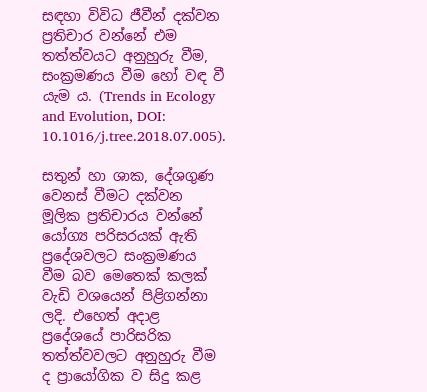සඳහා විවිධ ජීවීන් දක්‌වන ප්‍රතිචාර වන්නේ එම තත්ත්වයට අනුහුරු වීම, සංක්‍රමණය වීම හෝ වඳ වී යැම ය. (Trends in Ecology and Evolution, DOI: 10.1016/j.tree.2018.07.005).

සතුන් හා ශාක, දේශගුණ වෙනස්‌ වීමට දක්‌වන මූලික ප්‍රතිචාරය වන්නේ යෝග්‍ය පරිසරයක්‌ ඇති ප්‍රදේශවලට සංක්‍රමණය වීම බව මෙතෙක්‌ කලක්‌ වැඩි වශයෙන් පිළිගන්නා ලදි. එහෙත් අදාළ ප්‍රදේශයේ පාරිසරික තත්ත්වවලට අනුහුරු වීම ද ප්‍රායෝගික ව සිදු කළ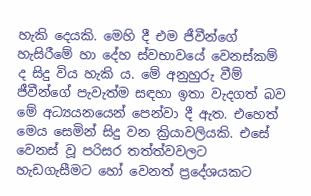හැකි දෙයකි. මෙහි දී එම ජීවීන්ගේ හැසිරීමේ හා දේහ ස්‌වභාවයේ වෙනස්‌කම් ද සිදු විය හැකි ය. මේ අනුහුරු වීම් ජීවීන්ගේ පැවැත්ම සඳහා ඉතා වැදගත් බව මේ අධ්‍යයනයෙන් පෙන්වා දී ඇත. එහෙත් මෙය සෙමින් සිදු වන ක්‍රියාවලියකි. එසේ වෙනස්‌ වූ පරිසර තත්ත්වවලට හැඩගැසීමට හෝ වෙනත් ප්‍රදේශයකට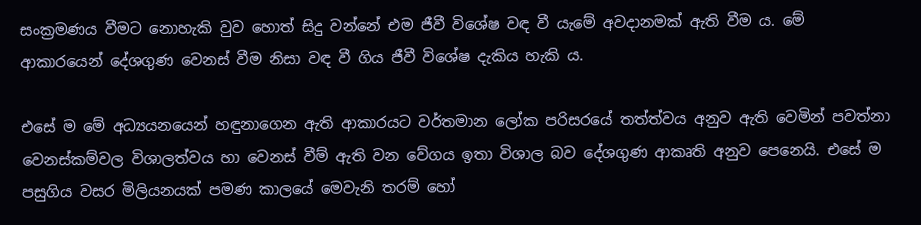සංක්‍රමණය වීමට නොහැකි වුව හොත් සිදු වන්නේ එම ජීවී විශේෂ වඳ වී යැමේ අවදානමක්‌ ඇති වීම ය. මේ ආකාරයෙන් දේශගුණ වෙනස්‌ වීම නිසා වඳ වී ගිය ජීවී විශේෂ දැකිය හැකි ය.

එසේ ම මේ අධ්‍යයනයෙන් හඳුනාගෙන ඇති ආකාරයට වර්තමාන ලෝක පරිසරයේ තත්ත්වය අනුව ඇති වෙමින් පවත්නා වෙනස්‌කම්වල විශාලත්වය හා වෙනස්‌ වීම් ඇති වන වේගය ඉතා විශාල බව දේශගුණ ආකෘති අනුව පෙනෙයි. එසේ ම පසුගිය වසර මිලියනයක්‌ පමණ කාලයේ මෙවැනි තරම් හෝ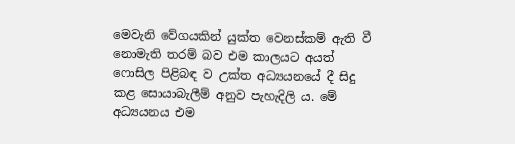මෙවැනි වේගයකින් යුක්‌ත වෙනස්‌කම් ඇති වී නොමැති තරම් බව එම කාලයට අයත් ෆොසිල පිළිබඳ ව උක්‌ත අධ්‍යයනයේ දී සිදු කළ සොයාබැලීම් අනුව පැහැදිලි ය. මේ අධ්‍යයනය එම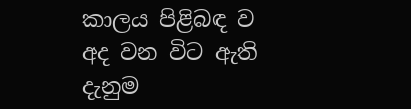කාලය පිළිබඳ ව අද වන විට ඇති දැනුම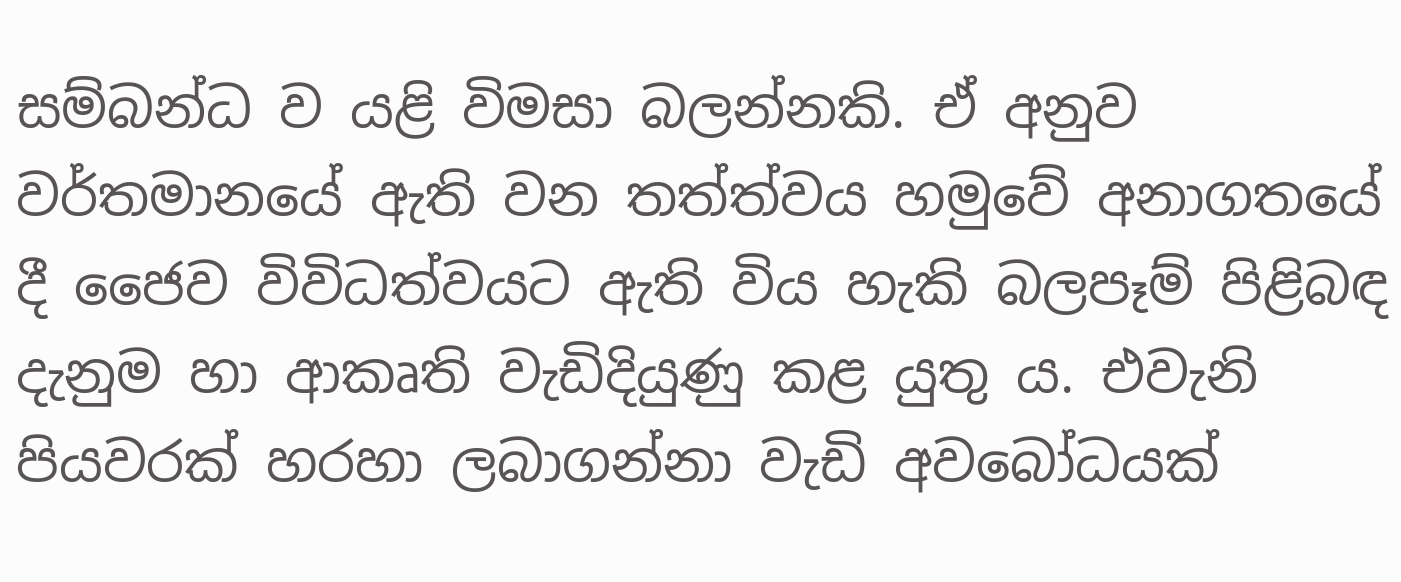සම්බන්ධ ව යළි විමසා බලන්නකි. ඒ අනුව වර්තමානයේ ඇති වන තත්ත්වය හමුවේ අනාගතයේ දී ජෛව විවිධත්වයට ඇති විය හැකි බලපෑම් පිළිබඳ දැනුම හා ආකෘති වැඩිදියුණු කළ යුතු ය. එවැනි පියවරක්‌ හරහා ලබාගන්නා වැඩි අවබෝධයක්‌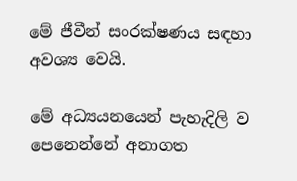මේ ජීවීන් සංරක්‌ෂණය සඳහා අවශ්‍ය වෙයි.

මේ අධ්‍යයනයෙන් පැහැදිලි ව පෙනෙන්නේ අනාගත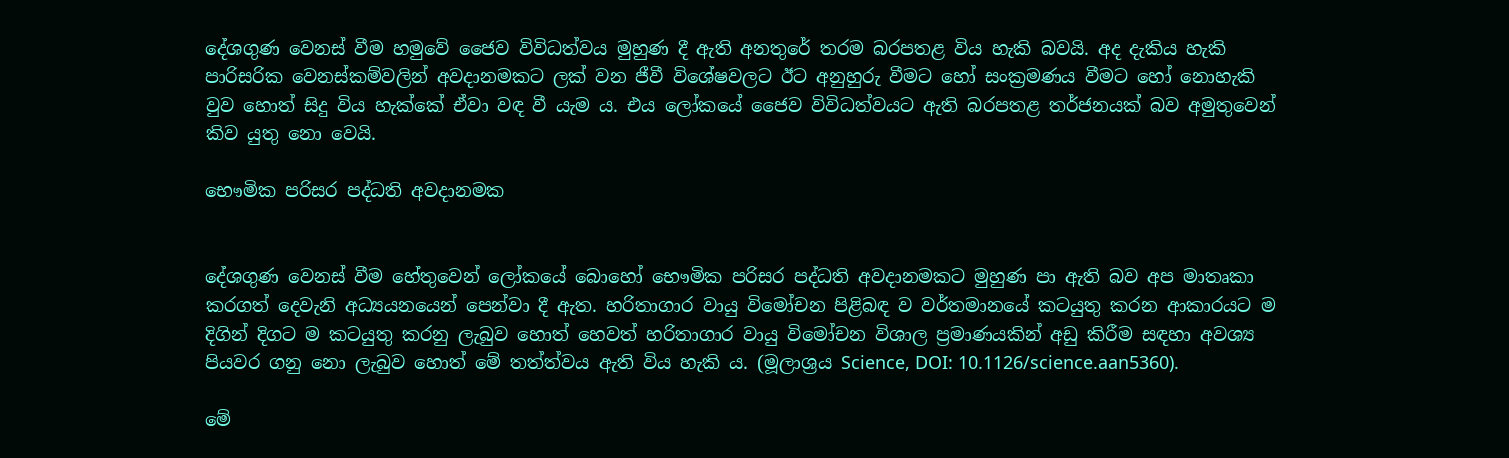දේශගුණ වෙනස්‌ වීම හමුවේ ජෛව විවිධත්වය මුහුණ දී ඇති අනතුරේ තරම බරපතළ විය හැකි බවයි. අද දැකිය හැකි පාරිසරික වෙනස්‌කම්වලින් අවදානමකට ලක්‌ වන ජීවී විශේෂවලට ඊට අනුහුරු වීමට හෝ සංක්‍රමණය වීමට හෝ නොහැකි වුව හොත් සිදු විය හැක්‌කේ ඒවා වඳ වී යැම ය. එය ලෝකයේ ජෛව විවිධත්වයට ඇති බරපතළ තර්ජනයක්‌ බව අමුතුවෙන් කිව යුතු නො වෙයි.

භෞමික පරිසර පද්ධති අවදානමක


දේශගුණ වෙනස්‌ වීම හේතුවෙන් ලෝකයේ බොහෝ භෞමික පරිසර පද්ධති අවදානමකට මුහුණ පා ඇති බව අප මාතෘකා කරගත් දෙවැනි අධ්‍යයනයෙන් පෙන්වා දී ඇත. හරිතාගාර වායු විමෝචන පිළිබඳ ව වර්තමානයේ කටයුතු කරන ආකාරයට ම දිගින් දිගට ම කටයුතු කරනු ලැබුව හොත් හෙවත් හරිතාගාර වායු විමෝචන විශාල ප්‍රමාණයකින් අඩු කිරීම සඳහා අවශ්‍ය පියවර ගනු නො ලැබුව හොත් මේ තත්ත්වය ඇති විය හැකි ය. (මූලාශ්‍රය Science, DOI: 10.1126/science.aan5360).

මේ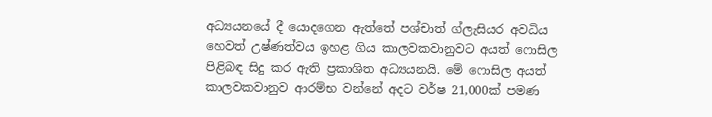අධ්‍යයනයේ දී යොදගෙන ඇත්තේ පශ්චාත් ග්ලැසියර අවධිය හෙවත් උෂ්ණත්වය ඉහළ ගිය කාලවකවානුවට අයත් ෆොසිල පිළිබඳ සිදු කර ඇති ප්‍රකාශිත අධ්‍යයනයි. මේ ෆොසිල අයත් කාලවකවානුව ආරම්භ වන්නේ අදට වර්ෂ 21,000ක්‌ පමණ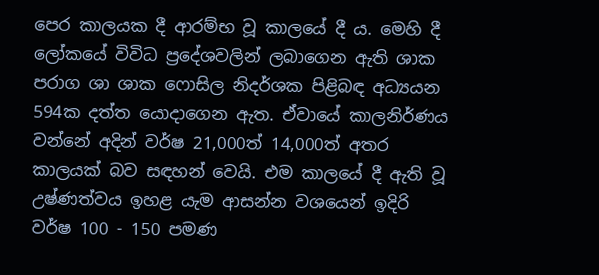පෙර කාලයක දී ආරම්භ වූ කාලයේ දී ය. මෙහි දී ලෝකයේ විවිධ ප්‍රදේශවලින් ලබාගෙන ඇති ශාක පරාග ශා ශාක ෆොසිල නිදර්ශක පිළිබඳ අධ්‍යයන 594ක දත්ත යොදාගෙන ඇත. ඒවායේ කාලනිර්ණය වන්නේ අදින් වර්ෂ 21,000ත් 14,000ත් අතර කාලයක්‌ බව සඳහන් වෙයි. එම කාලයේ දී ඇති වූ උෂ්ණත්වය ඉහළ යැම ආසන්න වශයෙන් ඉදිරි වර්ෂ 100 - 150 පමණ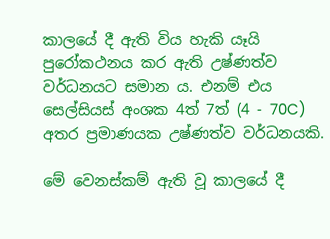කාලයේ දී ඇති විය හැකි යෑයි පුරෝකථනය කර ඇති උෂ්ණත්ව වර්ධනයට සමාන ය. එනම් එය සෙල්සියස්‌ අංශක 4ත් 7ත් (4 - 70C) අතර ප්‍රමාණයක උෂ්ණත්ව වර්ධනයකි.

මේ වෙනස්‌කම් ඇති වූ කාලයේ දී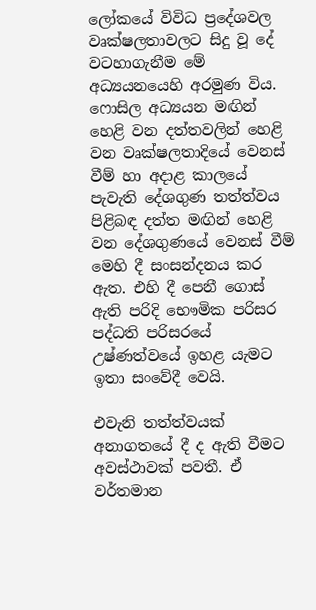ලෝකයේ විවිධ ප්‍රදේශවල වෘක්‌ෂලතාවලට සිදු වූ දේ වටහාගැනීම මේ අධ්‍යයනයෙහි අරමුණ විය. ෆොසිල අධ්‍යයන මඟින් හෙළි වන දත්තවලින් හෙළි වන වෘක්‌ෂලතාදියේ වෙනස්‌ වීම් හා අදාළ කාලයේ පැවැති දේශගුණ තත්ත්වය පිළිබඳ දත්ත මඟින් හෙළි වන දේශගුණයේ වෙනස්‌ වීම් මෙහි දී සංසන්දනය කර ඇත. එහි දී පෙනී ගොස්‌ ඇති පරිදි භෞමික පරිසර පද්ධති පරිසරයේ උෂ්ණත්වයේ ඉහළ යැමට ඉතා සංවේදී වෙයි.

එවැනි තත්ත්වයක්‌ අනාගතයේ දී ද ඇති වීමට අවස්‌ථාවක්‌ පවතී. ඒ වර්තමාන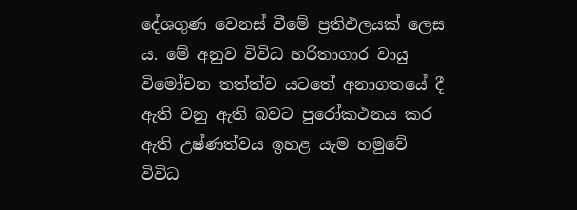දේශගුණ වෙනස්‌ වීමේ ප්‍රතිඵලයක්‌ ලෙස ය. මේ අනුව විවිධ හරිතාගාර වායු විමෝචන තත්ත්ව යටතේ අනාගතයේ දී ඇති වනු ඇති බවට පුරෝකථනය කර ඇති උෂ්ණත්වය ඉහළ යැම හමුවේ විවිධ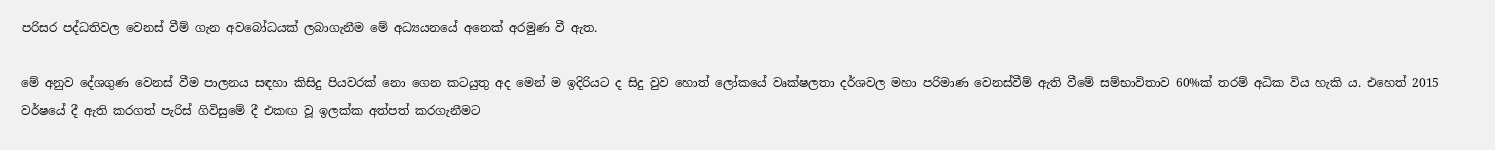පරිසර පද්ධතිවල වෙනස්‌ වීම් ගැන අවබෝධයක්‌ ලබාගැනීම මේ අධ්‍යයනයේ අනෙක්‌ අරමුණ වී ඇත.

මේ අනුව දේශගුණ වෙනස්‌ වීම පාලනය සඳහා කිසිදු පියවරක්‌ නො ගෙන කටයුතු අද මෙන් ම ඉදිරියට ද සිදු වුව හොත් ලෝකයේ වෘක්‌ෂලතා දර්ශවල මහා පරිමාණ වෙනස්‌වීම් ඇති වීමේ සම්භාවිතාව 60%ක්‌ තරම් අධික විය හැකි ය. එහෙත් 2015 වර්ෂයේ දී ඇති කරගත් පැරිස්‌ ගිවිසුමේ දී එකඟ වූ ඉලක්‌ක අත්පත් කරගැනීමට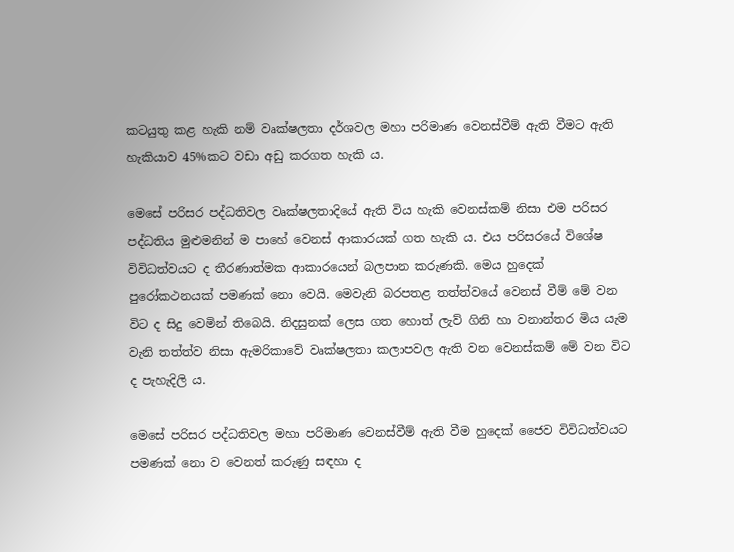කටයුතු කළ හැකි නම් වෘක්‌ෂලතා දර්ශවල මහා පරිමාණ වෙනස්‌වීම් ඇති වීමට ඇති හැකියාව 45%කට වඩා අඩු කරගත හැකි ය.

මෙසේ පරිසර පද්ධතිවල වෘක්‌ෂලතාදියේ ඇති විය හැකි වෙනස්‌කම් නිසා එම පරිසර පද්ධතිය මුළුමනින් ම පාහේ වෙනස්‌ ආකාරයක්‌ ගත හැකි ය. එය පරිසරයේ විශේෂ විවිධත්වයට ද තීරණාත්මක ආකාරයෙන් බලපාන කරුණකි. මෙය හුදෙක්‌ පුරෝකථනයක්‌ පමණක්‌ නො වෙයි. මෙවැනි බරපතළ තත්ත්වයේ වෙනස්‌ වීම් මේ වන විට ද සිදු වෙමින් තිබෙයි. නිදසුනක්‌ ලෙස ගත හොත් ලැව් ගිනි හා වනාන්තර මිය යැම වැනි තත්ත්ව නිසා ඇමරිකාවේ වෘක්‌ෂලතා කලාපවල ඇති වන වෙනස්‌කම් මේ වන විට ද පැහැදිලි ය.

මෙසේ පරිසර පද්ධතිවල මහා පරිමාණ වෙනස්‌වීම් ඇති වීම හුදෙක්‌ ජෛව විවිධත්වයට පමණක්‌ නො ව වෙනත් කරුණු සඳහා ද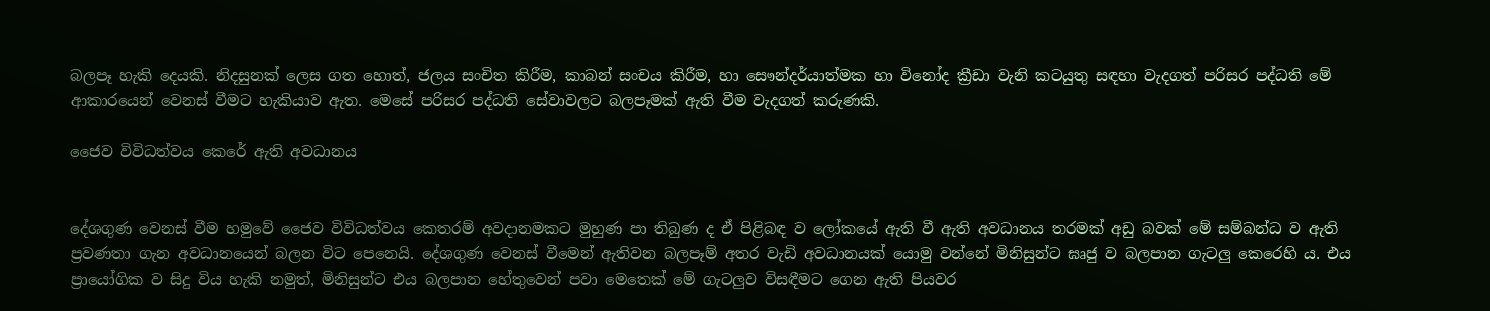බලපෑ හැකි දෙයකි. නිදසුනක්‌ ලෙස ගත හොත්, ජලය සංචිත කිරීම, කාබන් සංචය කිරීම, හා සෞන්දර්යාත්මක හා විනෝද ක්‍රීඩා වැනි කටයුතු සඳහා වැදගත් පරිසර පද්ධති මේ ආකාරයෙන් වෙනස්‌ වීමට හැකියාව ඇත. මෙසේ පරිසර පද්ධති සේවාවලට බලපෑමක්‌ ඇති වීම වැදගත් කරුණකි.

ජෛව විවිධත්වය කෙරේ ඇති අවධානය


දේශගුණ වෙනස්‌ වීම හමුවේ ජෛව විවිධත්වය කෙතරම් අවදානමකට මුහුණ පා තිබුණ ද ඒ පිළිබඳ ව ලෝකයේ ඇති වී ඇති අවධානය තරමක්‌ අඩු බවක්‌ මේ සම්බන්ධ ව ඇති ප්‍රවණතා ගැන අවධානයෙන් බලන විට පෙනෙයි. දේශගුණ වෙනස්‌ වීමෙන් ඇතිවන බලපෑම් අතර වැඩි අවධානයක්‌ යොමු වන්නේ මිනිසුන්ට ඝෘජු ව බලපාන ගැටලු කෙරෙහි ය. එය ප්‍රායෝගික ව සිදු විය හැකි නමුත්, මිනිසුන්ට එය බලපාන හේතුවෙන් පවා මෙතෙක්‌ මේ ගැටලුව විසඳීමට ගෙන ඇති පියවර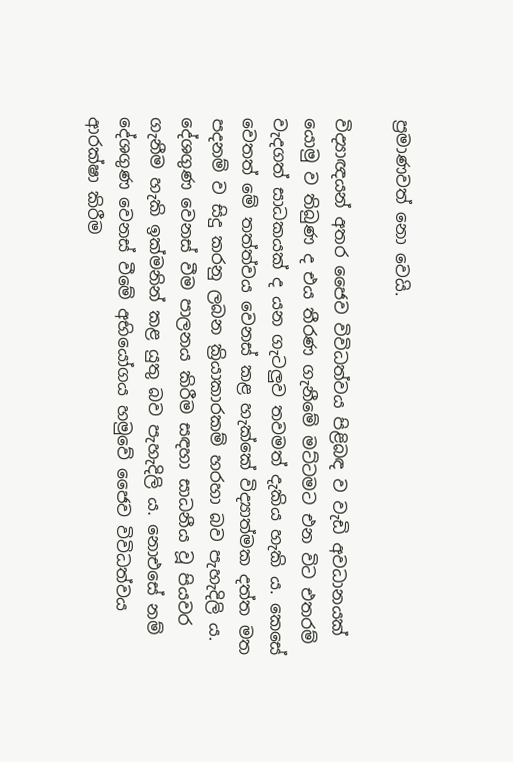ප්‍රමාණවත් නො වෙයි.

විද්‍යාඥයන් අතර ජෛව විවිධත්වය පිළිබඳ ව වැඩි අවධානයක්‌ යොමු ව තිබුණ ද එය තීරණ ගැනීමේ මට්‌ටමට එන විට එතරම් වැදගත් සාධකයක්‌ ද යන ගැටලුව තවමත් දැකිය හැකි ය. කෙසේ වෙතත් මේ තත්ත්වය වෙනස්‌ කළ හැක්‌කේ විද්‍යාත්මක දත්ත මත පදනම් ව සිදු කරනු ලබන ක්‍රියාකාරකම් හරහා බව පැහැදිලි ය. දේශගුණ වෙනස්‌ වීම පාලනය කිරීම සඳහා සාධනීය වූ පියවර ගැනීම හැකි ඉක්‌මනින් කළ යුතු බව පැහැදිලි ය. නොඑසේ නම් දේශගුණ වෙනස්‌ වීමේ අභියෝගය හමුවේ ජෛව විවිධත්වය ආරක්‌ෂා කිරීම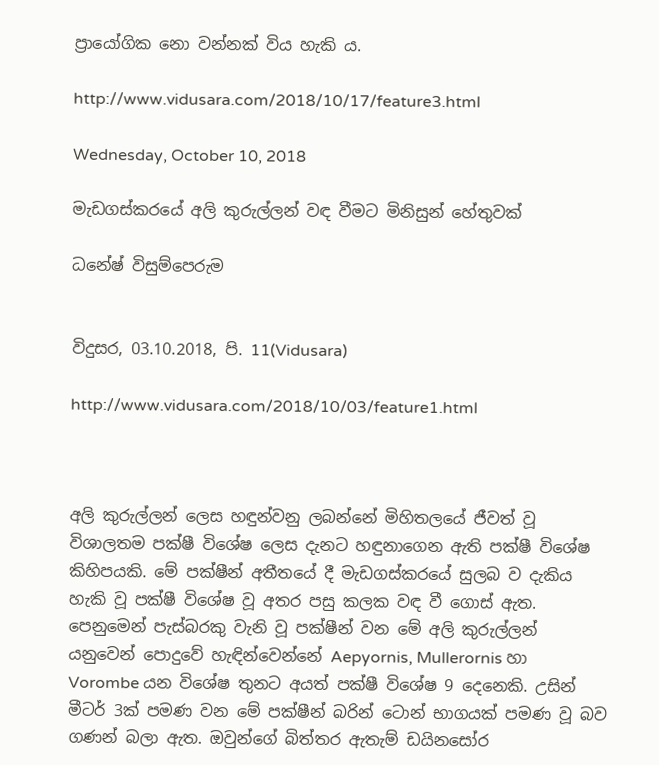ප්‍රායෝගික නො වන්නක්‌ විය හැකි ය.

http://www.vidusara.com/2018/10/17/feature3.html

Wednesday, October 10, 2018

මැඩගස්‌කරයේ අලි කුරුල්ලන් වඳ වීමට මිනිසුන් හේතුවක්‌

ධනේෂ් විසුම්පෙරුම


විදුසර, 03.10.2018, පි. 11(Vidusara)

http://www.vidusara.com/2018/10/03/feature1.html



අලි කුරුල්ලන් ලෙස හඳුන්වනු ලබන්නේ මිහිතලයේ ජීවත් වූ විශාලතම පක්ෂී විශේෂ ලෙස දැනට හඳුනාගෙන ඇති පක්ෂී විශේෂ කිහිපයකි. මේ පක්ෂීන් අතීතයේ දී මැඩගස්‌කරයේ සුලබ ව දැකිය හැකි වූ පක්ෂී විශේෂ වූ අතර පසු කලක වඳ වී ගොස්‌ ඇත. පෙනුමෙන් පැස්‌බරකු වැනි වූ පක්ෂීන් වන මේ අලි කුරුල්ලන් යනුවෙන් පොදුවේ හැඳින්වෙන්නේ Aepyornis, Mullerornis හා Vorombe යන විශේෂ තුනට අයත් පක්ෂී විශේෂ 9 දෙනෙකි. උසින් මීටර් 3ක්‌ පමණ වන මේ පක්ෂීන් බරින් ටොන් භාගයක්‌ පමණ වූ බව ගණන් බලා ඇත. ඔවුන්ගේ බිත්තර ඇතැම් ඩයිනසෝර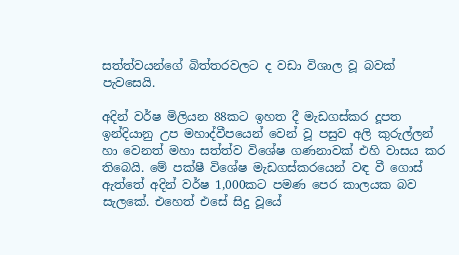සත්ත්වයන්ගේ බිත්තරවලට ද වඩා විශාල වූ බවක්‌ පැවසෙයි.

අදින් වර්ෂ මිලියන 88කට ඉහත දී මැඩගස්‌කර දූපත ඉන්දියානු උප මහාද්වීපයෙන් වෙන් වූ පසුව අලි කුරුල්ලන් හා වෙනත් මහා සත්ත්ව විශේෂ ගණනාවක්‌ එහි වාසය කර තිබෙයි. මේ පක්ෂී විශේෂ මැඩගස්‌කරයෙන් වඳ වී ගොස්‌ ඇත්තේ අදින් වර්ෂ 1,000කට පමණ පෙර කාලයක බව සැලකේ. එහෙත් එසේ සිදු වූයේ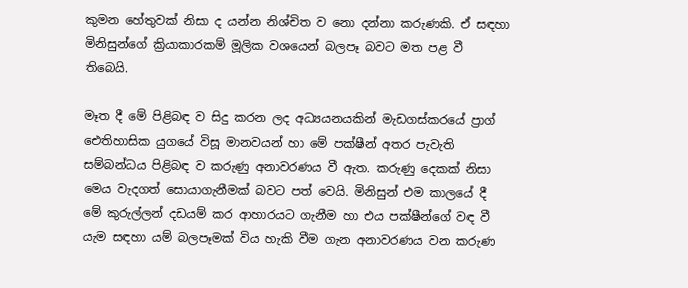කුමන හේතුවක්‌ නිසා ද යන්න නිශ්චිත ව නො දන්නා කරුණකි. ඒ සඳහා මිනිසුන්ගේ ක්‍රියාකාරකම් මූලික වශයෙන් බලපෑ බවට මත පළ වී තිබෙයි.

මෑත දී මේ පිළිබඳ ව සිදු කරන ලද අධ්‍යයනයකින් මැඩගස්‌කරයේ ප්‍රාග් ඓතිහාසික යුගයේ විසූ මානවයන් හා මේ පක්ෂීන් අතර පැවැති සම්බන්ධය පිළිබඳ ව කරුණු අනාවරණය වී ඇත. කරුණු දෙකක්‌ නිසා මෙය වැදගත් සොයාගැනීමක්‌ බවට පත් වෙයි. මිනිසුන් එම කාලයේ දී මේ කුරුල්ලන් දඩයම් කර ආහාරයට ගැනීම හා එය පක්ෂීන්ගේ වඳ වී යැම සඳහා යම් බලපෑමක්‌ විය හැකි වීම ගැන අනාවරණය වන කරුණ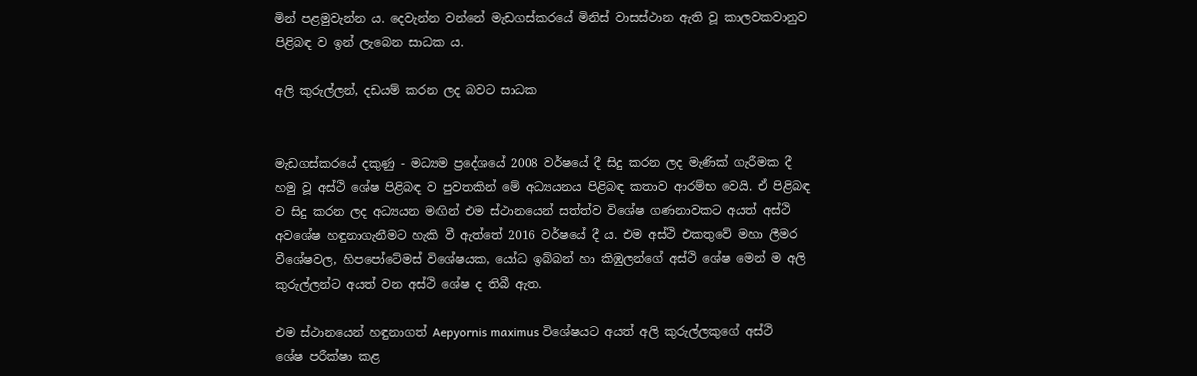මින් පළමුවැන්න ය. දෙවැන්න වන්නේ මැඩගස්‌කරයේ මිනිස්‌ වාසස්‌ථාන ඇති වූ කාලවකවානුව පිළිබඳ ව ඉන් ලැබෙන සාධක ය.

අලි කුරුල්ලන්, දඩයම් කරන ලද බවට සාධක


මැඩගස්‌කරයේ දකුණු - මධ්‍යම ප්‍රදේශයේ 2008 වර්ෂයේ දී සිදු කරන ලද මැණික්‌ ගැරීමක දී හමු වූ අස්‌ථි ශේෂ පිළිබඳ ව පුවතකින් මේ අධ්‍යයනය පිළිබඳ කතාව ආරම්භ වෙයි. ඒ පිළිබඳ ව සිදු කරන ලද අධ්‍යයන මඟින් එම ස්‌ථානයෙන් සත්ත්ව විශේෂ ගණනාවකට අයත් අස්‌ථි අවශේෂ හඳුනාගැනීමට හැකි වී ඇත්තේ 2016 වර්ෂයේ දී ය. එම අස්‌ථි එකතුවේ මහා ලීමර වීශේෂවල, හිපපෝටේමස්‌ විශේෂයක, යෝධ ඉබ්බන් හා කිඹුලන්ගේ අස්‌ථි ශේෂ මෙන් ම අලි කුරුල්ලන්ට අයත් වන අස්‌ථි ශේෂ ද තිබී ඇත.

එම ස්‌ථානයෙන් හඳුනාගත් Aepyornis maximus විශේෂයට අයත් අලි කුරුල්ලකුගේ අස්‌ථි ශේෂ පරීක්‌ෂා කළ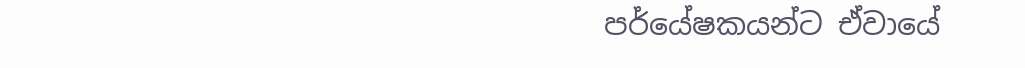පර්යේෂකයන්ට ඒවායේ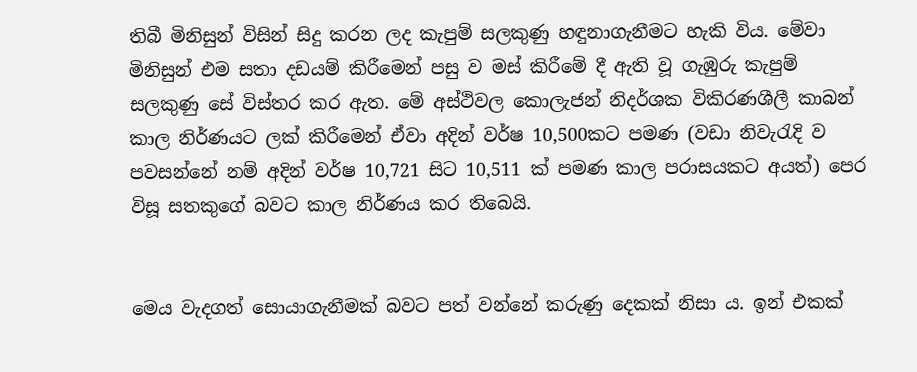තිබී මිනිසුන් විසින් සිදු කරන ලද කැපුම් සලකුණු හඳුනාගැනීමට හැකි විය. මේවා මිනිසුන් එම සතා දඩයම් කිරීමෙන් පසු ව මස්‌ කිරීමේ දී ඇති වූ ගැඹුරු කැපුම් සලකුණු සේ විස්‌තර කර ඇත. මේ අස්‌ථිවල කොලැජන් නිදර්ශක විකිරණශීලී කාබන් කාල නිර්ණයට ලක්‌ කිරීමෙන් ඒවා අදින් වර්ෂ 10,500කට පමණ (වඩා නිවැරැදි ව පවසන්නේ නම් අදින් වර්ෂ 10,721 සිට 10,511 ක්‌ පමණ කාල පරාසයකට අයත්) පෙර විසූ සතකුගේ බවට කාල නිර්ණය කර තිබෙයි.


මෙය වැදගත් සොයාගැනීමක්‌ බවට පත් වන්නේ කරුණු දෙකක්‌ නිසා ය. ඉන් එකක්‌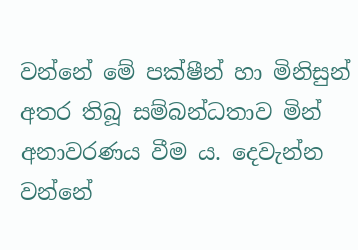වන්නේ මේ පක්ෂීන් හා මිනිසුන් අතර තිබූ සම්බන්ධතාව මින් අනාවරණය වීම ය. දෙවැන්න වන්නේ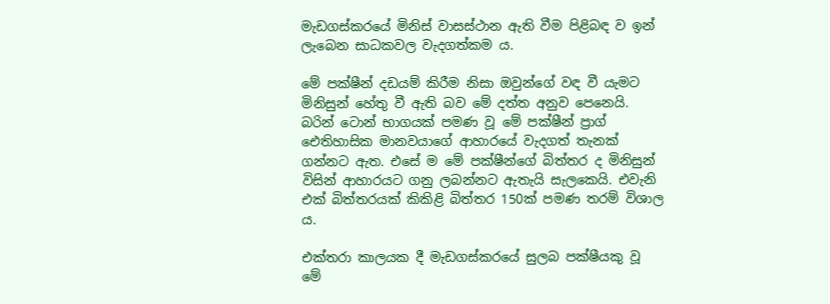මැඩගස්‌කරයේ මිනිස්‌ වාසස්‌ථාන ඇති වීම පිළිබඳ ව ඉන් ලැබෙන සාධකවල වැදගත්කම ය.

මේ පක්ෂීන් දඩයම් කිරීම නිසා ඔවුන්ගේ වඳ වී යැමට මිනිසුන් හේතු වී ඇති බව මේ දත්ත අනුව පෙනෙයි. බරින් ටොන් භාගයක්‌ පමණ වූ මේ පක්ෂීන් ප්‍රාග් ඓතිහාසික මානවයාගේ ආහාරයේ වැදගත් තැනක්‌ ගන්නට ඇත. එසේ ම මේ පක්ෂීන්ගේ බිත්තර ද මිනිසුන් විසින් ආහාරයට ගනු ලබන්නට ඇතැයි සැලකෙයි. එවැනි එක්‌ බිත්තරයක්‌ කිකිළි බිත්තර 150ක්‌ පමණ තරම් විශාල ය.

එක්‌තරා කාලයක දී මැඩගස්‌කරයේ සුලබ පක්ෂීයකු වූ මේ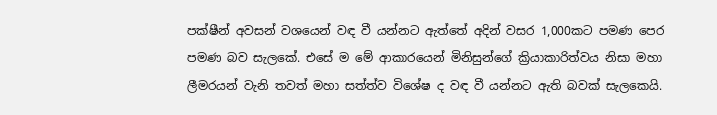පක්ෂීන් අවසන් වශයෙන් වඳ වී යන්නට ඇත්තේ අදින් වසර 1,000කට පමණ පෙර පමණ බව සැලකේ. එසේ ම මේ ආකාරයෙන් මිනිසුන්ගේ ක්‍රියාකාරිත්වය නිසා මහා ලීමරයන් වැනි තවත් මහා සත්ත්ව විශේෂ ද වඳ වී යන්නට ඇති බවක්‌ සැලකෙයි.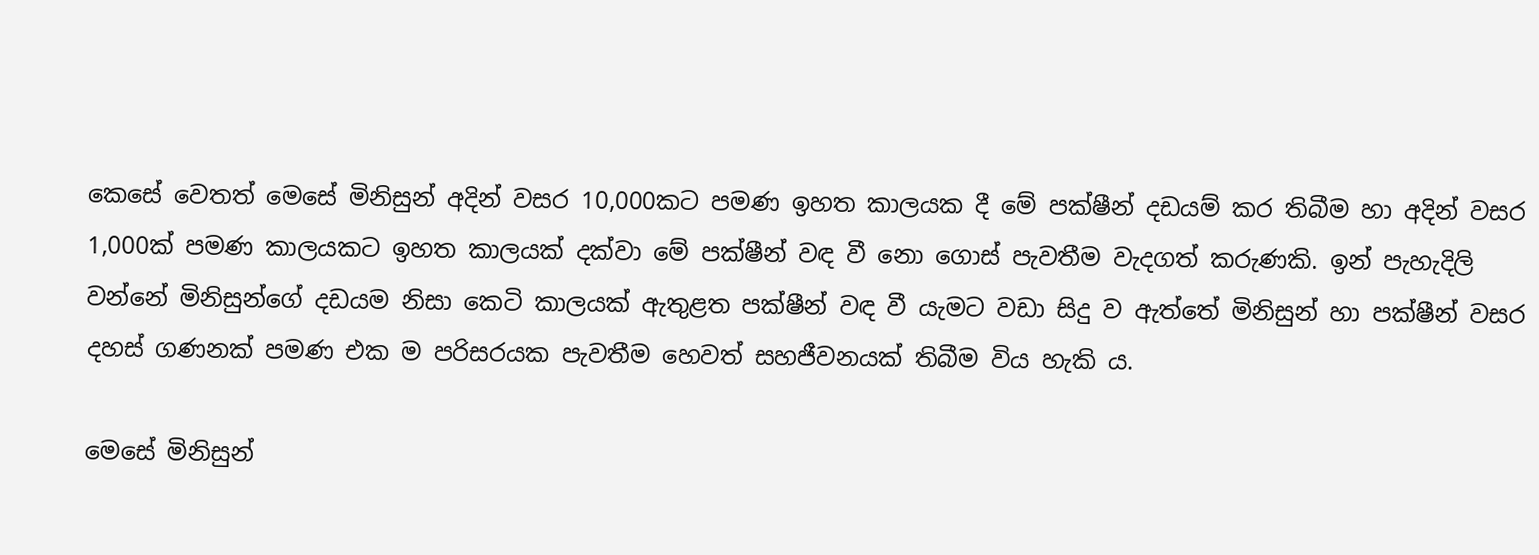කෙසේ වෙතත් මෙසේ මිනිසුන් අදින් වසර 10,000කට පමණ ඉහත කාලයක දී මේ පක්ෂීන් දඩයම් කර තිබීම හා අදින් වසර 1,000ක්‌ පමණ කාලයකට ඉහත කාලයක්‌ දක්‌වා මේ පක්ෂීන් වඳ වී නො ගොස්‌ පැවතීම වැදගත් කරුණකි. ඉන් පැහැදිලි වන්නේ මිනිසුන්ගේ දඩයම නිසා කෙටි කාලයක්‌ ඇතුළත පක්ෂීන් වඳ වී යැමට වඩා සිදු ව ඇත්තේ මිනිසුන් හා පක්ෂීන් වසර දහස්‌ ගණනක්‌ පමණ එක ම පරිසරයක පැවතීම හෙවත් සහජීවනයක්‌ තිබීම විය හැකි ය.

මෙසේ මිනිසුන්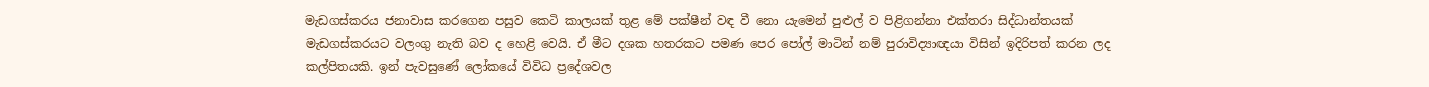මැඩගස්‌කරය ජනාවාස කරගෙන පසුව කෙටි කාලයක්‌ තුළ මේ පක්ෂීන් වඳ වී නො යැමෙන් පුළුල් ව පිළිගන්නා එක්‌තරා සිද්ධාන්තයක්‌ මැඩගස්‌කරයට වලංගු නැති බව ද හෙළි වෙයි. ඒ මීට දශක හතරකට පමණ පෙර පෝල් මාටින් නම් පුරාවිද්‍යාඥයා විසින් ඉදිරිපත් කරන ලද කල්පිතයකි. ඉන් පැවසුණේ ලෝකයේ විවිධ ප්‍රදේශවල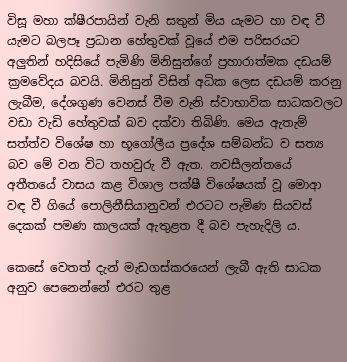විසූ මහා ක්ෂීරපායින් වැනි සතුන් මිය යැමට හා වඳ වී යැමට බලපෑ ප්‍රධාන හේතුවක්‌ වූයේ එම පරිසරයට අලුතින් හදිසියේ පැමිණි මිනිසුන්ගේ ප්‍රහාරාත්මක දඩයම් ක්‍රමවේදය බවයි. මිනිසුන් විසින් අධික ලෙස දඩයම් කරනු ලැබීම, දේශගුණ වෙනස්‌ වීම වැනි ස්‌වාභාවික සාධකවලට වඩා වැඩි හේතුවක්‌ බව දක්‌වා තිබිණි. මෙය ඇතැම් සත්ත්ව විශේෂ හා භූගෝලීය ප්‍රදේශ සම්බන්ධ ව සත්‍ය බව මේ වන විට තහවුරු වී ඇත. නවසීලන්තයේ අතීතයේ වාසය කළ විශාල පක්ෂී විශේෂයක්‌ වූ මොආ වඳ වී ගියේ පොලිනීසියානුවන් එරටට පැමිණ සියවස්‌ දෙකක්‌ පමණ කාලයක්‌ ඇතුළත දී බව පැහැදිලි ය.

කෙසේ වෙතත් දැන් මැඩගස්‌කරයෙන් ලැබී ඇති සාධක අනුව පෙනෙන්නේ එරට තුළ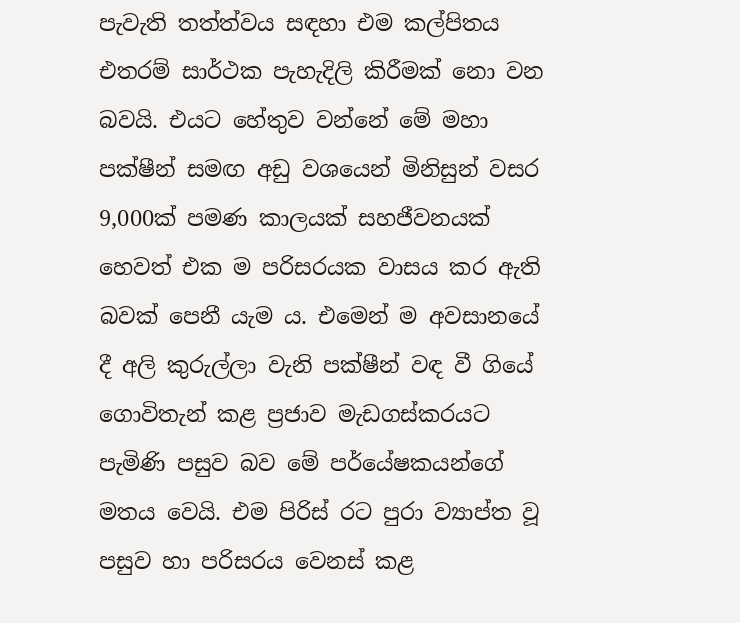පැවැති තත්ත්වය සඳහා එම කල්පිතය එතරම් සාර්ථක පැහැදිලි කිරීමක්‌ නො වන බවයි. එයට හේතුව වන්නේ මේ මහා පක්ෂීන් සමඟ අඩු වශයෙන් මිනිසුන් වසර 9,000ක්‌ පමණ කාලයක්‌ සහජීවනයක්‌ හෙවත් එක ම පරිසරයක වාසය කර ඇති බවක්‌ පෙනී යැම ය. එමෙන් ම අවසානයේ දී අලි කුරුල්ලා වැනි පක්ෂීන් වඳ වී ගියේ ගොවිතැන් කළ ප්‍රජාව මැඩගස්‌කරයට පැමිණි පසුව බව මේ පර්යේෂකයන්ගේ මතය වෙයි. එම පිරිස්‌ රට පුරා ව්‍යාප්ත වූ පසුව හා පරිසරය වෙනස්‌ කළ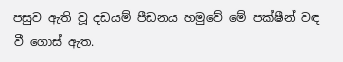පසුව ඇති වූ දඩයම් පීඩනය හමුවේ මේ පක්ෂීන් වඳ වී ගොස්‌ ඇත.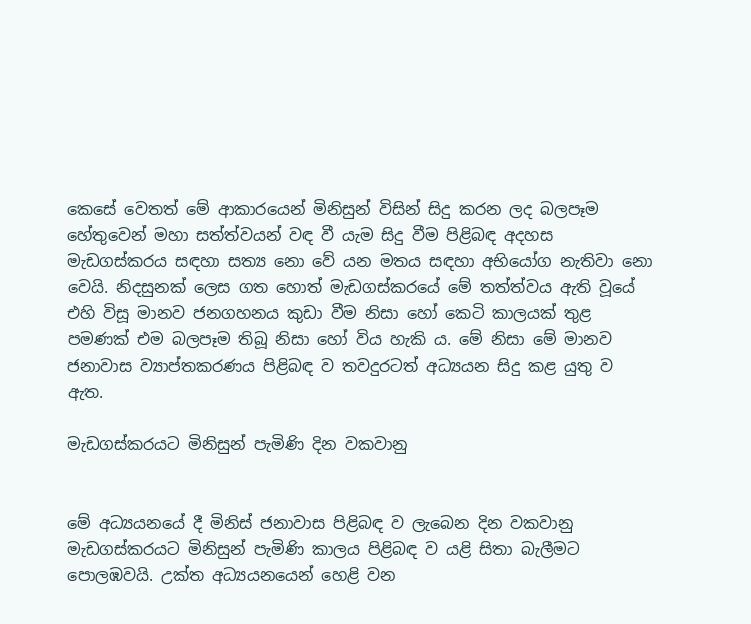කෙසේ වෙතත් මේ ආකාරයෙන් මිනිසුන් විසින් සිදු කරන ලද බලපෑම හේතුවෙන් මහා සත්ත්වයන් වඳ වී යැම සිදු වීම පිළිබඳ අදහස මැඩගස්‌කරය සඳහා සත්‍ය නො වේ යන මතය සඳහා අභියෝග නැතිවා නො වෙයි. නිදසුනක්‌ ලෙස ගත හොත් මැඩගස්‌කරයේ මේ තත්ත්වය ඇති වූයේ එහි විසූ මානව ජනගහනය කුඩා වීම නිසා හෝ කෙටි කාලයක්‌ තුළ පමණක්‌ එම බලපෑම තිබූ නිසා හෝ විය හැකි ය. මේ නිසා මේ මානව ජනාවාස ව්‍යාප්තකරණය පිළිබඳ ව තවදුරටත් අධ්‍යයන සිදු කළ යුතු ව ඇත.

මැඩගස්‌කරයට මිනිසුන් පැමිණි දින වකවානු


මේ අධ්‍යයනයේ දී මිනිස්‌ ජනාවාස පිළිබඳ ව ලැබෙන දින වකවානු මැඩගස්‌කරයට මිනිසුන් පැමිණි කාලය පිළිබඳ ව යළි සිතා බැලීමට පොලඹවයි. උක්‌ත අධ්‍යයනයෙන් හෙළි වන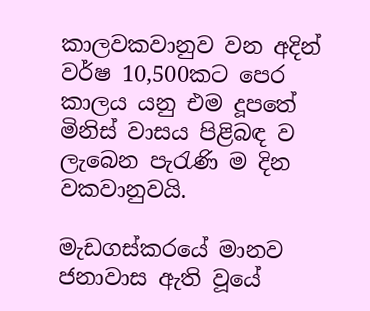කාලවකවානුව වන අදින් වර්ෂ 10,500කට පෙර කාලය යනු එම දූපතේ මිනිස්‌ වාසය පිළිබඳ ව ලැබෙන පැරැණි ම දින වකවානුවයි.

මැඩගස්‌කරයේ මානව ජනාවාස ඇති වූයේ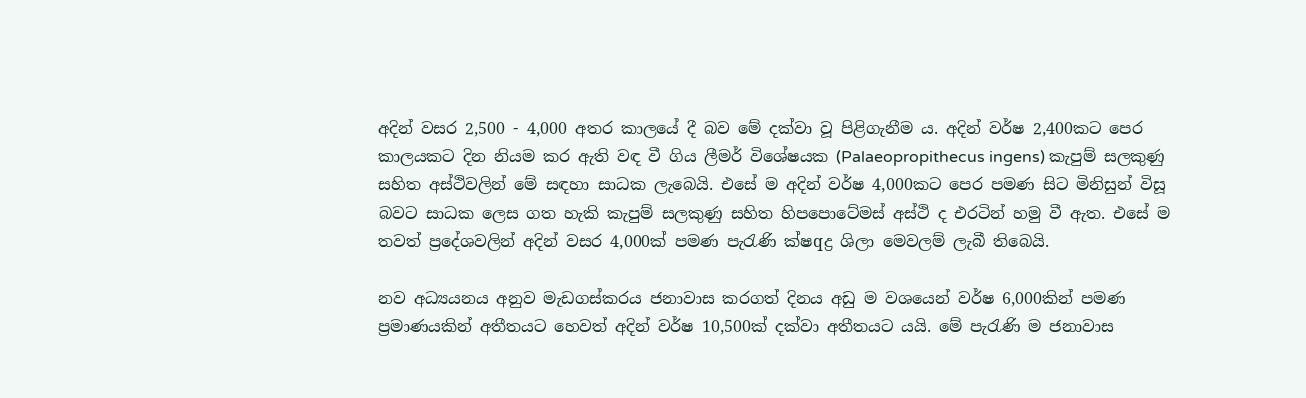අදින් වසර 2,500 - 4,000 අතර කාලයේ දී බව මේ දක්‌වා වූ පිළිගැනීම ය. අදින් වර්ෂ 2,400කට පෙර කාලයකට දින නියම කර ඇති වඳ වී ගිය ලීමර් විශේෂයක (Palaeopropithecus ingens) කැපුම් සලකුණු සහිත අස්‌ථිවලින් මේ සඳහා සාධක ලැබෙයි. එසේ ම අදින් වර්ෂ 4,000කට පෙර පමණ සිට මිනිසුන් විසූ බවට සාධක ලෙස ගත හැකි කැපුම් සලකුණු සහිත හිපපොටේමස්‌ අස්‌ථි ද එරටින් හමු වී ඇත. එසේ ම තවත් ප්‍රදේශවලින් අදින් වසර 4,000ක්‌ පමණ පැරැණි ක්‌ෂqද්‍ර ශිලා මෙවලම් ලැබී තිබෙයි.

නව අධ්‍යයනය අනුව මැඩගස්‌කරය ජනාවාස කරගත් දිනය අඩු ම වශයෙන් වර්ෂ 6,000කින් පමණ ප්‍රමාණයකින් අතීතයට හෙවත් අදින් වර්ෂ 10,500ක්‌ දක්‌වා අතීතයට යයි. මේ පැරැණි ම ජනාවාස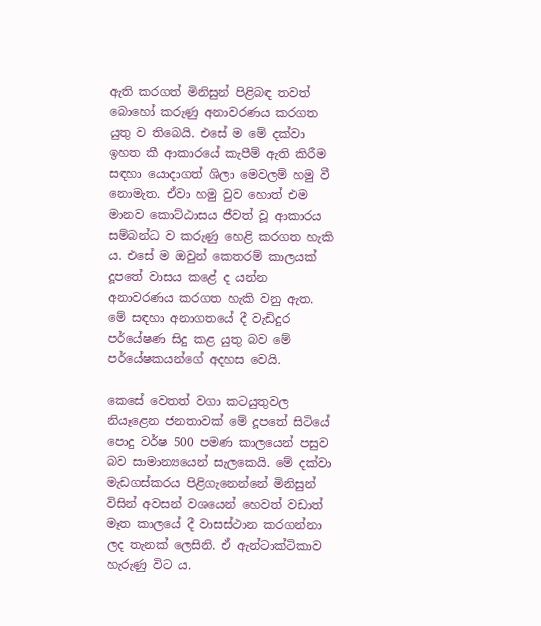ඇති කරගත් මිනිසුන් පිළිබඳ තවත් බොහෝ කරුණු අනාවරණය කරගත යුතු ව තිබෙයි. එසේ ම මේ දක්‌වා ඉහත කී ආකාරයේ කැපීම් ඇති කිරීම සඳහා යොදාගත් ශිලා මෙවලම් හමු වී නොමැත. ඒවා හමු වුව හොත් එම මානව කොට්‌ඨාසය ජීවත් වූ ආකාරය සම්බන්ධ ව කරුණු හෙළි කරගත හැකි ය. එසේ ම ඔවුන් කෙතරම් කාලයක්‌ දූපතේ වාසය කළේ ද යන්න අනාවරණය කරගත හැකි වනු ඇත. මේ සඳහා අනාගතයේ දී වැඩිදුර පර්යේෂණ සිදු කළ යුතු බව මේ පර්යේෂකයන්ගේ අදහස වෙයි.

කෙසේ වෙතත් වගා කටයුතුවල නියෑළෙන ජනතාවක්‌ මේ දූපතේ සිටියේ පොදු වර්ෂ 500 පමණ කාලයෙන් පසුව බව සාමාන්‍යයෙන් සැලකෙයි. මේ දක්‌වා මැඩගස්‌කරය පිළිගැනෙන්නේ මිනිසුන් විසින් අවසන් වශයෙන් හෙවත් වඩාත් මෑත කාලයේ දී වාසස්‌ථාන කරගන්නා ලද තැනක්‌ ලෙසිනි. ඒ ඇන්ටාක්‌ටිකාව හැරුණු විට ය.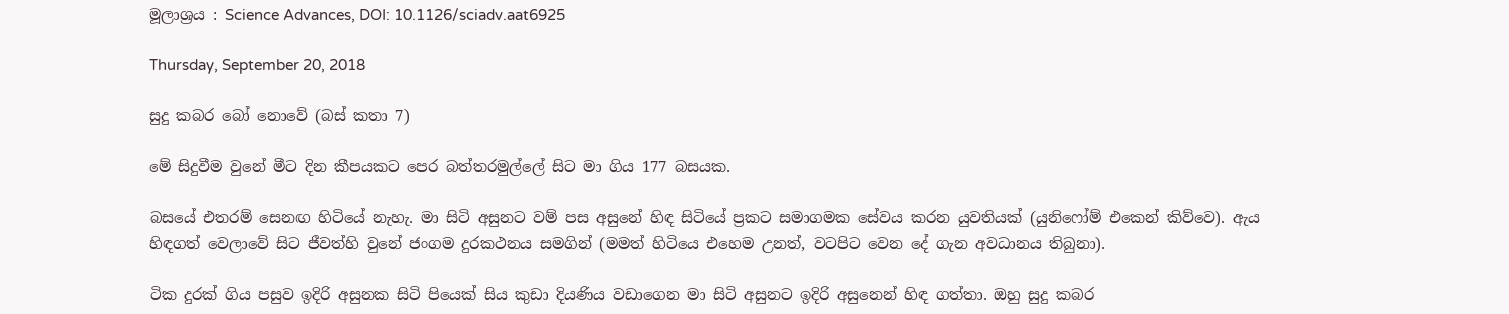මූලාශ්‍රය : Science Advances, DOI: 10.1126/sciadv.aat6925

Thursday, September 20, 2018

සුදු කබර බෝ නොවේ (බස් කතා 7)

මේ සිදුවීම වුනේ මීට දින කීපයකට පෙර බත්තරමුල්ලේ සිට මා ගිය 177 බසයක.

බසයේ එතරම් සෙනඟ හිටියේ නැහැ. මා සිටි අසුනට වම් පස අසුනේ හිඳ සිටියේ ප්‍රකට සමාගමක සේවය කරන යුවතියක් (යුනිෆෝම් එකෙන් කිව්වෙ). ඇය හිඳගත් වෙලාවේ සිට ජීවත්හි වුනේ ජංගම දුරකථනය සමගින් (මමත් හිටියෙ එහෙම උනත්, වටපිට වෙන දේ ගැන අවධානය තිබුනා).

ටික දුරක් ගිය පසුව ඉදිරි අසුනක සිටි පියෙක් සිය කුඩා දියණිය වඩාගෙන මා සිටි අසුනට ඉදිරි අසුනෙන් හිඳ ගත්තා. ඔහු සුදු කබර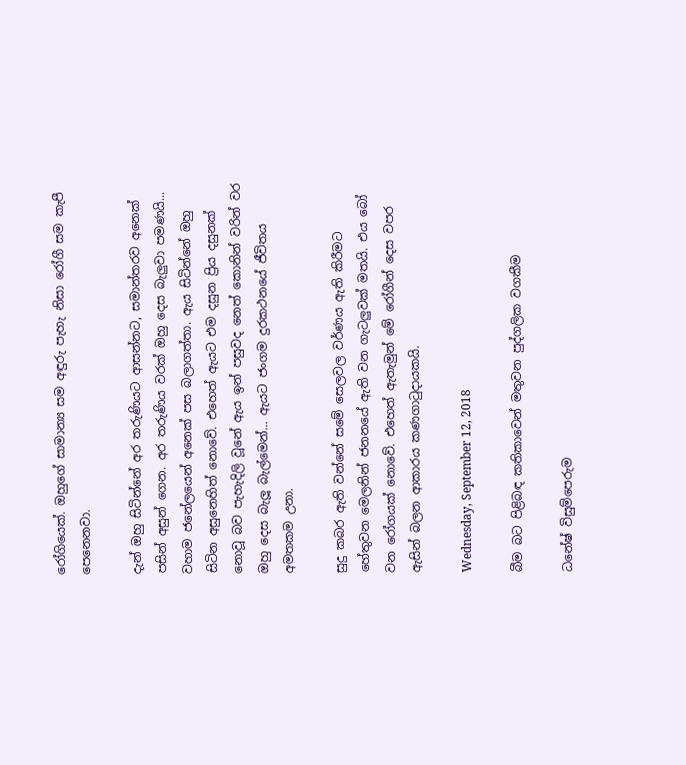රෝගියෙක්. ඔහුගේ සාමාන්‍ය සම අඳුරු පැහැ නිසා රෝගී සම කැපී පෙනෙනවා.

දැන් ඔහු සිටින්නේ අර තරුණියට ආසන්නට, සමාන්තරව අනෙක් පසින් අසුන් ගෙන. අර තරුණිය වරක් ඔහු දෙස බැලුවා පමණයි... වහාම ජනේලයෙන් අනෙක් පස බලාගත්තා. ඇය සිටින්නේ ඔහු සිටින අසුනෙහිත් නොවේ. එහෙත් ඇයට එම දසුන ප්‍රිය දසුනක් නොවූ බව පැහැදිලි වූනේ ඇය ඉන් පසුවද නෙත් කොනින් වරින් වර ඔහු දෙස බැලූ බැල්මෙන්... ඇයට ජංගම දුරකථනයේ ජීවිතය අමතකම උනා.

සුදු කබර ඇති වන්නේ සමේ සෙලවල වර්ණය ඇති කිරීමට හේතුවන මෙලනින් ජනනයේ ඇති වන ගැටලුවක් මතයි. එය බෝ වන රෝගයක් නොවේ. එහෙත් ඇතැමුන් මේ රෝගීන් දෙස වපර ඇසින් බලන ආකාරය කණගාටුදායකයි.

Wednesday, September 12, 2018

බීම බට පිළිබඳ කතිකාවෙන් මතුවන පුද්ගලික වගකීම

ධනේෂ් විසුම්පෙරුම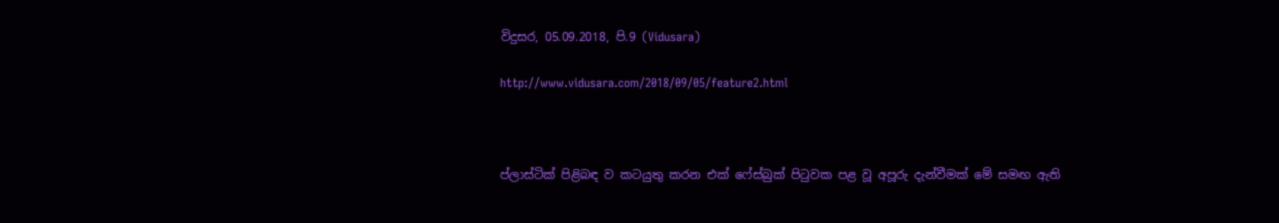විදුසර, 05.09.2018, පි.9 (Vidusara)

http://www.vidusara.com/2018/09/05/feature2.html



ප්ලාස්‌ටික්‌ පිළිබඳ ව කටයුතු කරන එක්‌ ෆේස්‌බුක්‌ පිටුවක පළ වූ අපූරු දැන්වීමක්‌ මේ සමඟ ඇති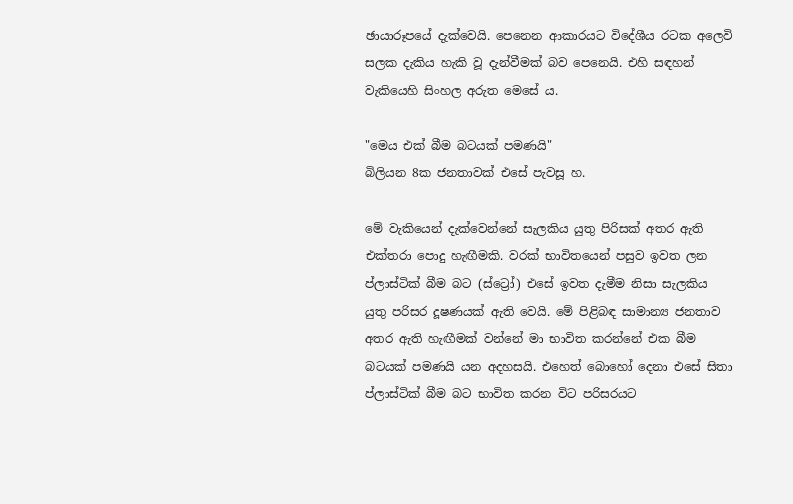ඡායාරූපයේ දැක්‌වෙයි. පෙනෙන ආකාරයට විදේශීය රටක අලෙවි සලක දැකිය හැකි වූ දැන්වීමක්‌ බව පෙනෙයි. එහි සඳහන් වැකියෙහි සිංහල අරුත මෙසේ ය.

"මෙය එක්‌ බීම බටයක්‌ පමණයි"
බිලියන 8ක ජනතාවක්‌ එසේ පැවසූ හ.

මේ වැකියෙන් දැක්‌වෙන්නේ සැලකිය යුතු පිරිසක්‌ අතර ඇති එක්‌තරා පොදු හැඟීමකි. වරක්‌ භාවිතයෙන් පසුව ඉවත ලන ප්ලාස්‌ටික්‌ බීම බට (ස්‌ට්‍රෝ) එසේ ඉවත දැමීම නිසා සැලකිය යුතු පරිසර දූෂණයක්‌ ඇති වෙයි. මේ පිළිබඳ සාමාන්‍ය ජනතාව අතර ඇති හැඟීමක්‌ වන්නේ මා භාවිත කරන්නේ එක බීම බටයක්‌ පමණයි යන අදහසයි. එහෙත් බොහෝ දෙනා එසේ සිතා ප්ලාස්‌ටික්‌ බීම බට භාවිත කරන විට පරිසරයට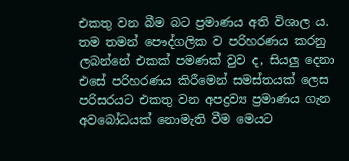එකතු වන බීම බට ප්‍රමාණය අති විශාල ය. තම තමන් පෞද්ගලික ව පරිහරණය කරනු ලබන්නේ එකක්‌ පමණක්‌ වුව ද, සියලු දෙනා එසේ පරිහරණය කිරීමෙන් සමස්‌තයක්‌ ලෙස පරිසරයට එකතු වන අපද්‍රව්‍ය ප්‍රමාණය ගැන අවබෝධයක්‌ නොමැති වීම මෙයට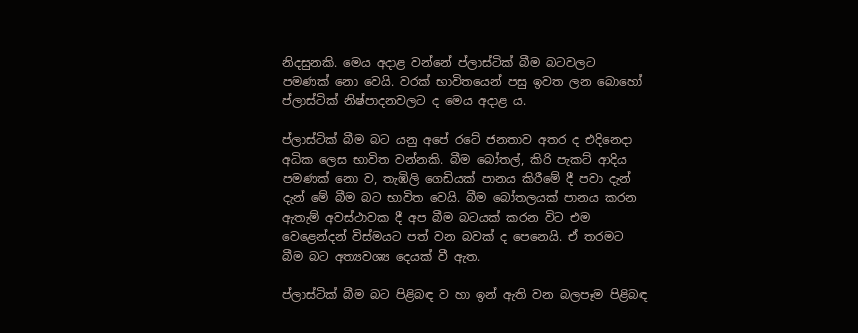නිදසුනකි. මෙය අදාළ වන්නේ ප්ලාස්‌ටික්‌ බීම බටවලට පමණක්‌ නො වෙයි. වරක්‌ භාවිතයෙන් පසු ඉවත ලන බොහෝ ප්ලාස්‌ටික්‌ නිෂ්පාදනවලට ද මෙය අදාළ ය.

ප්ලාස්‌ටික්‌ බීම බට යනු අපේ රටේ ජනතාව අතර ද එදිනෙදා අධික ලෙස භාවිත වන්නකි. බීම බෝතල්, කිරි පැකට්‌ ආදිය පමණක්‌ නො ව, තැඹිලි ගෙඩියක්‌ පානය කිරීමේ දී පවා දැන් දැන් මේ බීම බට භාවිත වෙයි. බීම බෝතලයක්‌ පානය කරන ඇතැම් අවස්‌ථාවක දී අප බීම බටයක්‌ කරන විට එම වෙළෙන්දන් විස්‌මයට පත් වන බවක්‌ ද පෙනෙයි. ඒ තරමට බීම බට අත්‍යවශ්‍ය දෙයක්‌ වී ඇත.

ප්ලාස්‌ටික්‌ බීම බට පිළිබඳ ව හා ඉන් ඇති වන බලපෑම පිළිබඳ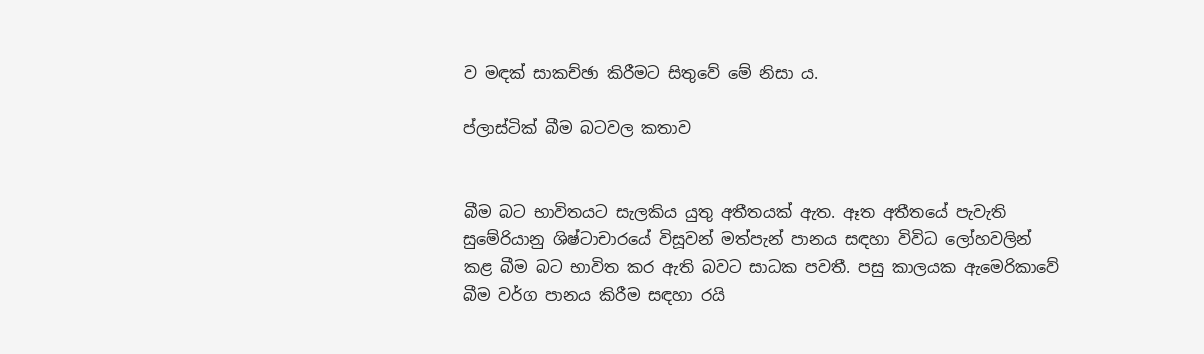ව මඳක්‌ සාකච්ඡා කිරීමට සිතුවේ මේ නිසා ය.

ප්ලාස්‌ටික්‌ බීම බටවල කතාව


බීම බට භාවිතයට සැලකිය යුතු අතීතයක්‌ ඇත. ඈත අතීතයේ පැවැති සුමේරියානු ශිෂ්ටාචාරයේ විසූවන් මත්පැන් පානය සඳහා විවිධ ලෝහවලින් කළ බීම බට භාවිත කර ඇති බවට සාධක පවතී. පසු කාලයක ඇමෙරිකාවේ බීම වර්ග පානය කිරීම සඳහා රයි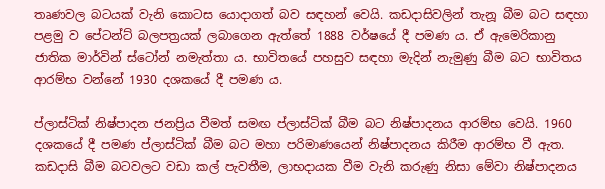තෘණවල බටයක්‌ වැනි කොටස යොදාගත් බව සඳහන් වෙයි. කඩදාසිවලින් තැනූ බීම බට සඳහා පළමු ව පේටන්ට්‌ බලපත්‍රයක්‌ ලබාගෙන ඇත්තේ 1888 වර්ෂයේ දී පමණ ය. ඒ ඇමෙරිකානු ජාතික මාර්වින් ස්‌ටෝන් නමැත්තා ය. භාවිතයේ පහසුව සඳහා මැදින් නැමුණු බීම බට භාවිතය ආරම්භ වන්නේ 1930 දශකයේ දී පමණ ය.

ප්ලාස්‌ටික්‌ නිෂ්පාදන ජනප්‍රිය වීමත් සමඟ ප්ලාස්‌ටික්‌ බීම බට නිෂ්පාදනය ආරම්භ වෙයි. 1960 දශකයේ දී පමණ ප්ලාස්‌ටික්‌ බීම බට මහා පරිමාණයෙන් නිෂ්පාදනය කිරීම ආරම්භ වී ඇත. කඩදාසි බීම බටවලට වඩා කල් පැවතීම, ලාභදායක වීම වැනි කරුණු නිසා මේවා නිෂ්පාදනය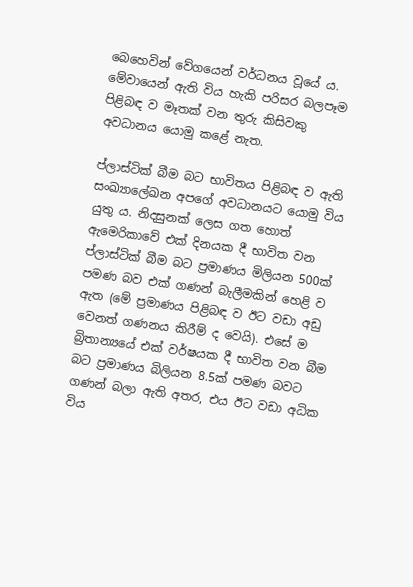බෙහෙවින් වේගයෙන් වර්ධනය වූයේ ය. මේවායෙන් ඇති විය හැකි පරිසර බලපෑම පිළිබඳ ව මෑතක්‌ වන තුරු කිසිවකු අවධානය යොමු කළේ නැත.

ප්ලාස්‌ටික්‌ බීම බට භාවිතය පිළිබඳ ව ඇති සංඛ්‍යාලේඛන අපගේ අවධානයට යොමු විය යුතු ය. නිදසුනක්‌ ලෙස ගත හොත් ඇමෙරිකාවේ එක්‌ දිනයක දී භාවිත වන ප්ලාස්‌ටික්‌ බීම බට ප්‍රමාණය මිලියන 500ක්‌ පමණ බව එක්‌ ගණන් බැලීමකින් හෙළි ව ඇත (මේ ප්‍රමාණය පිළිබඳ ව ඊට වඩා අඩු වෙනත් ගණනය කිරීම් ද වෙයි). එසේ ම බ්‍රිතාන්‍යයේ එක්‌ වර්ෂයක දී භාවිත වන බීම බට ප්‍රමාණය බිලියන 8.5ක්‌ පමණ බවට ගණන් බලා ඇති අතර, එය ඊට වඩා අධික විය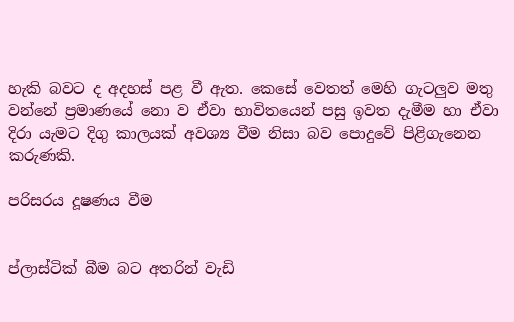හැකි බවට ද අදහස්‌ පළ වී ඇත. කෙසේ වෙතත් මෙහි ගැටලුව මතු වන්නේ ප්‍රමාණයේ නො ව ඒවා භාවිතයෙන් පසු ඉවත දැමීම හා ඒවා දිරා යැමට දිගු කාලයක්‌ අවශ්‍ය වීම නිසා බව පොදුවේ පිළිගැනෙන කරුණකි.

පරිසරය දූෂණය වීම


ප්ලාස්‌ටික්‌ බීම බට අතරින් වැඩි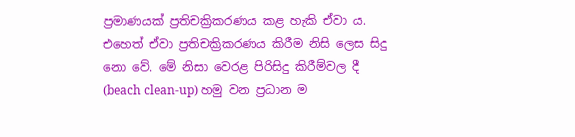ප්‍රමාණයක්‌ ප්‍රතිචක්‍රිකරණය කළ හැකි ඒවා ය. එහෙත් ඒවා ප්‍රතිචක්‍රිකරණය කිරීම නිසි ලෙස සිදු නො වේ. මේ නිසා වෙරළ පිරිසිදු කිරීම්වල දී (beach clean-up) හමු වන ප්‍රධාන ම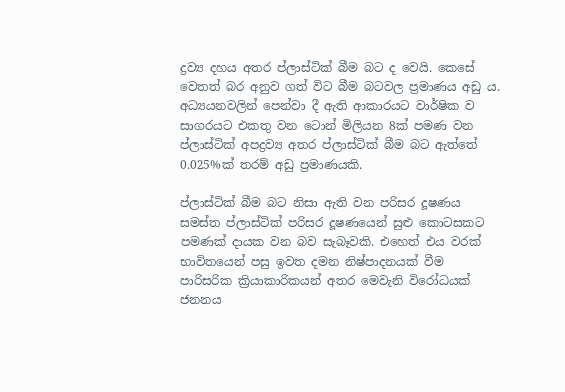ද්‍රව්‍ය දහය අතර ප්ලාස්‌ටික්‌ බීම බට ද වෙයි. කෙසේ වෙතත් බර අනුව ගත් විට බීම බටවල ප්‍රමාණය අඩු ය. අධ්‍යයනවලින් පෙන්වා දී ඇති ආකාරයට වාර්ෂික ව සාගරයට එකතු වන ටොන් මිලියන 8ක්‌ පමණ වන ප්ලාස්‌ටික්‌ අපද්‍රව්‍ය අතර ප්ලාස්‌ටික්‌ බීම බට ඇත්තේ 0.025%ක්‌ තරම් අඩු ප්‍රමාණයකි.

ප්ලාස්‌ටික්‌ බීම බට නිසා ඇති වන පරිසර දූෂණය සමස්‌ත ප්ලාස්‌ටික්‌ පරිසර දූෂණයෙන් සුළු කොටසකට පමණක්‌ දායක වන බව සැබෑවකි. එහෙත් එය වරක්‌ භාවිතයෙන් පසු ඉවත දමන නිෂ්පාදනයක්‌ වීම පාරිසරික ක්‍රියාකාරිකයන් අතර මෙවැනි විරෝධයක්‌ ජනනය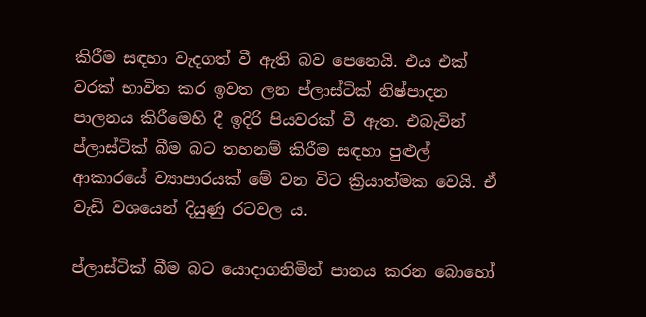කිරීම සඳහා වැදගත් වී ඇති බව පෙනෙයි. එය එක්‌ වරක්‌ භාවිත කර ඉවත ලන ප්ලාස්‌ටික්‌ නිෂ්පාදන පාලනය කිරීමෙහි දී ඉදිරි පියවරක්‌ වී ඇත. එබැවින් ප්ලාස්‌ටික්‌ බීම බට තහනම් කිරීම සඳහා පුළුල් ආකාරයේ ව්‍යාපාරයක්‌ මේ වන විට ක්‍රියාත්මක වෙයි. ඒ වැඩි වශයෙන් දියුණු රටවල ය.

ප්ලාස්‌ටික්‌ බීම බට යොදාගනිමින් පානය කරන බොහෝ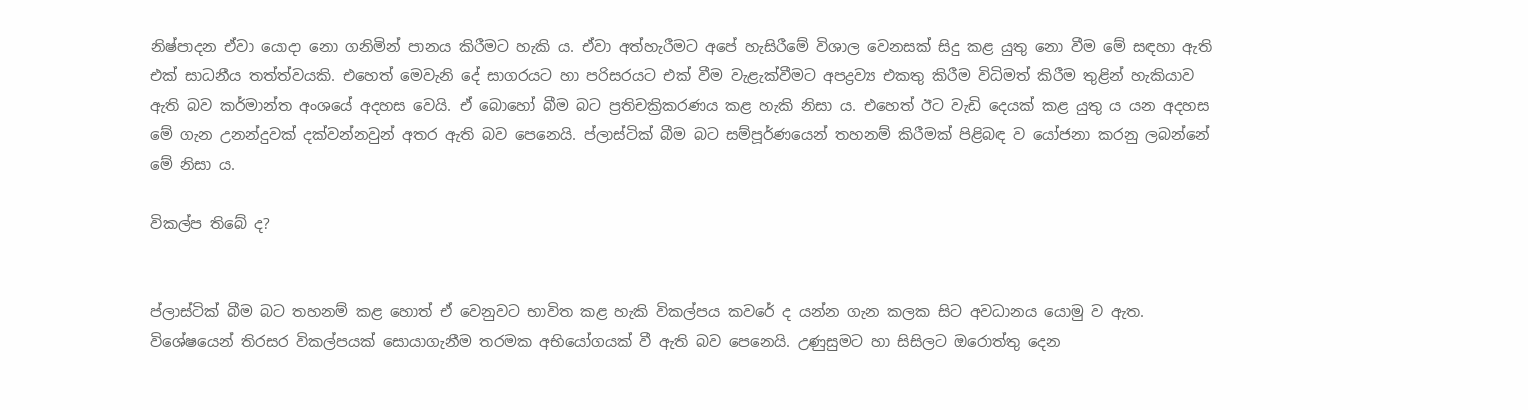නිෂ්පාදන ඒවා යොදා නො ගනිමින් පානය කිරීමට හැකි ය. ඒවා අත්හැරීමට අපේ හැසිරීමේ විශාල වෙනසක්‌ සිදු කළ යුතු නො වීම මේ සඳහා ඇති එක්‌ සාධනීය තත්ත්වයකි. එහෙත් මෙවැනි දේ සාගරයට හා පරිසරයට එක්‌ වීම වැළැක්‌වීමට අපද්‍රව්‍ය එකතු කිරීම විධිමත් කිරීම තුළින් හැකියාව ඇති බව කර්මාන්ත අංශයේ අදහස වෙයි. ඒ බොහෝ බීම බට ප්‍රතිචක්‍රිකරණය කළ හැකි නිසා ය. එහෙත් ඊට වැඩි දෙයක්‌ කළ යුතු ය යන අදහස මේ ගැන උනන්දුවක්‌ දක්‌වන්නවුන් අතර ඇති බව පෙනෙයි. ප්ලාස්‌ටික්‌ බීම බට සම්පූර්ණයෙන් තහනම් කිරීමක්‌ පිළිබඳ ව යෝජනා කරනු ලබන්නේ මේ නිසා ය.

විකල්ප තිබේ ද?


ප්ලාස්‌ටික්‌ බීම බට තහනම් කළ හොත් ඒ වෙනුවට භාවිත කළ හැකි විකල්පය කවරේ ද යන්න ගැන කලක සිට අවධානය යොමු ව ඇත. විශේෂයෙන් තිරසර විකල්පයක්‌ සොයාගැනීම තරමක අභියෝගයක්‌ වී ඇති බව පෙනෙයි. උණුසුමට හා සිසිලට ඔරොත්තු දෙන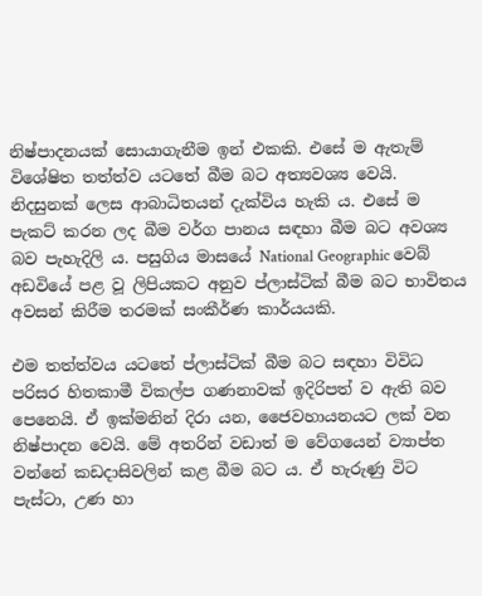නිෂ්පාදනයක්‌ සොයාගැනීම ඉන් එකකි. එසේ ම ඇතැම් විශේෂිත තත්ත්ව යටතේ බීම බට අත්‍යවශ්‍ය වෙයි. නිදසුනක්‌ ලෙස ආබාධිතයන් දැක්‌විය හැකි ය. එසේ ම පැකට්‌ කරන ලද බීම වර්ග පානය සඳහා බීම බට අවශ්‍ය බව පැහැදිලි ය. පසුගිය මාසයේ National Geographic වෙබ් අඩවියේ පළ වූ ලිපියකට අනුව ප්ලාස්‌ටික්‌ බීම බට භාවිතය අවසන් කිරීම තරමක්‌ සංකීර්ණ කාර්යයකි.

එම තත්ත්වය යටතේ ප්ලාස්‌ටික්‌ බීම බට සඳහා විවිධ පරිසර හිතකාමී විකල්ප ගණනාවක්‌ ඉදිරිපත් ව ඇති බව පෙනෙයි. ඒ ඉක්‌මනින් දිරා යන, ජෛවහායනයට ලක්‌ වන නිෂ්පාදන වෙයි. මේ අතරින් වඩාත් ම වේගයෙන් ව්‍යාප්ත වන්නේ කඩදාසිවලින් කළ බීම බට ය. ඒ හැරුණු විට පැස්‌ටා, උණ හා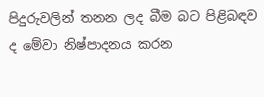පිදුරුවලින් තනන ලද බීම බට පිළිබඳව ද මේවා නිෂ්පාදනය කරන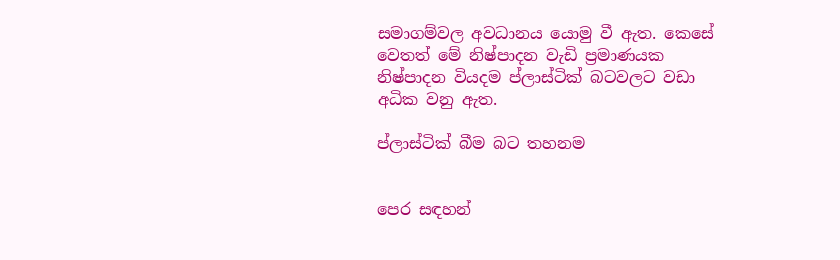සමාගම්වල අවධානය යොමු වී ඇත. කෙසේ වෙතත් මේ නිෂ්පාදන වැඩි ප්‍රමාණයක නිෂ්පාදන වියදම ප්ලාස්‌ටික්‌ බටවලට වඩා අධික වනු ඇත.

ප්ලාස්‌ටික්‌ බීම බට තහනම


පෙර සඳහන්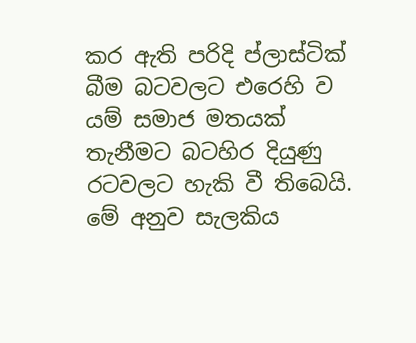කර ඇති පරිදි ප්ලාස්‌ටික්‌ බීම බටවලට එරෙහි ව යම් සමාජ මතයක්‌ තැනීමට බටහිර දියුණු රටවලට හැකි වී තිබෙයි. මේ අනුව සැලකිය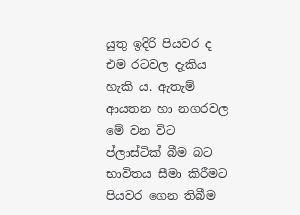යුතු ඉදිරි පියවර ද එම රටවල දැකිය හැකි ය. ඇතැම් ආයතන හා නගරවල මේ වන විට ප්ලාස්‌ටික්‌ බීම බට භාවිතය සීමා කිරීමට පියවර ගෙන තිබීම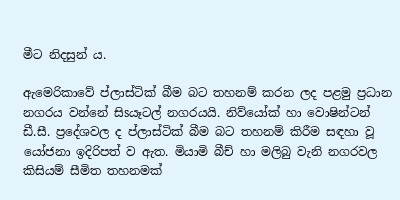මීට නිදසුන් ය.

ඇමෙරිකාවේ ප්ලාස්‌ටික්‌ බීම බට තහනම් කරන ලද පළමු ප්‍රධාන නගරය වන්නේ සිsයෑටල් නගරයයි. නිව්යෝක්‌ හා වොෂින්ටන් ඩී.සී. ප්‍රදේශවල ද ප්ලාස්‌ටික්‌ බීම බට තහනම් කිරීම සඳහා වූ යෝජනා ඉදිරිපත් ව ඇත. මියාමි බීච් හා මලිබු වැනි නගරවල කිසියම් සීමිත තහනමක්‌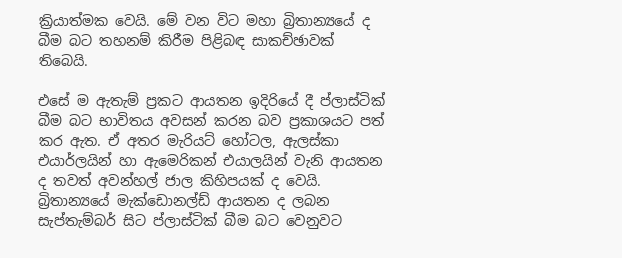ක්‍රියාත්මක වෙයි. මේ වන විට මහා බ්‍රිතාන්‍යයේ ද බීම බට තහනම් කිරීම පිළිබඳ සාකච්ඡාවක්‌ තිබෙයි.

එසේ ම ඇතැම් ප්‍රකට ආයතන ඉදිරියේ දී ප්ලාස්‌ටික්‌ බීම බට භාවිතය අවසන් කරන බව ප්‍රකාශයට පත් කර ඇත. ඒ අතර මැරියට්‌ හෝටල, ඇලස්‌කා එයාර්ලයින් හා ඇමෙරිකන් එයාලයින් වැනි ආයතන ද තවත් අවන්හල් ජාල කිහිපයක්‌ ද වෙයි. බ්‍රිතාන්‍යයේ මැක්‌ඩොනල්ඩ් ආයතන ද ලබන සැප්තැම්බර් සිට ප්ලාස්‌ටික්‌ බීම බට වෙනුවට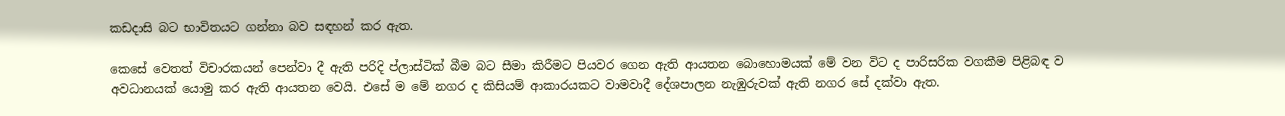කඩදාසි බට භාවිතයට ගන්නා බව සඳහන් කර ඇත.

කෙසේ වෙතත් විචාරකයන් පෙන්වා දී ඇති පරිදි ප්ලාස්‌ටික්‌ බීම බට සීමා කිරීමට පියවර ගෙන ඇති ආයතන බොහොමයක්‌ මේ වන විට ද පාරිසරික වගකීම පිළිබඳ ව අවධානයක්‌ යොමු කර ඇති ආයතන වෙයි. එසේ ම මේ නගර ද කිසියම් ආකාරයකට වාමවාදී දේශපාලන නැඹුරුවක්‌ ඇති නගර සේ දක්‌වා ඇත.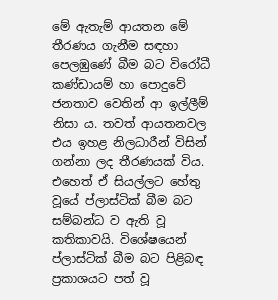මේ ඇතැම් ආයතන මේ තීරණය ගැනීම සඳහා පෙලඹුණේ බීම බට විරෝධී කණ්‌ඩායම් හා පොදුවේ ජනතාව වෙතින් ආ ඉල්ලීම් නිසා ය. තවත් ආයතනවල එය ඉහළ නිලධාරීන් විසින් ගන්නා ලද තීරණයක්‌ විය. එහෙත් ඒ සියල්ලට හේතු වූයේ ප්ලාස්‌ටික්‌ බීම බට සම්බන්ධ ව ඇති වූ කතිකාවයි. විශේෂයෙන් ප්ලාස්‌ටික්‌ බීම බට පිළිබඳ ප්‍රකාශයට පත් වූ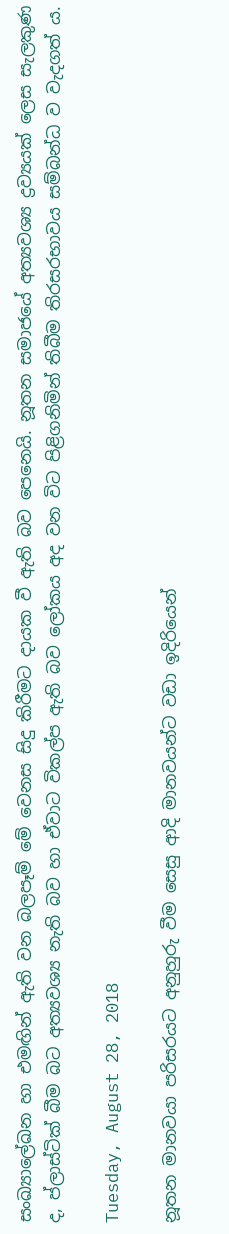සංඛ්‍යාලේඛන හා එමඟින් ඇති වන බලපෑම් මේ වෙනස සිදු කිරීමට දායක වී ඇති බව පෙනෙයි. නූතන සමාජයේ අත්‍යවශ්‍ය ද්‍රව්‍යයක්‌ ලෙස සැලකුණ ද, ප්ලාස්‌ටික්‌ බීම බට අත්‍යවශ්‍ය නැති බව හා ඒවාට විකල්ප ඇති බව ලෝකය අද වන විට පිළිගනිමින් තිබීම තිරසරභාවය සම්බන්ධ ව වැදගත් ය.

Tuesday, August 28, 2018

නූතන මානවයා පරිසරයට අනුහුරු වීම සෙසු ආදි මානවයන්ට වඩා ඉදිරියෙන්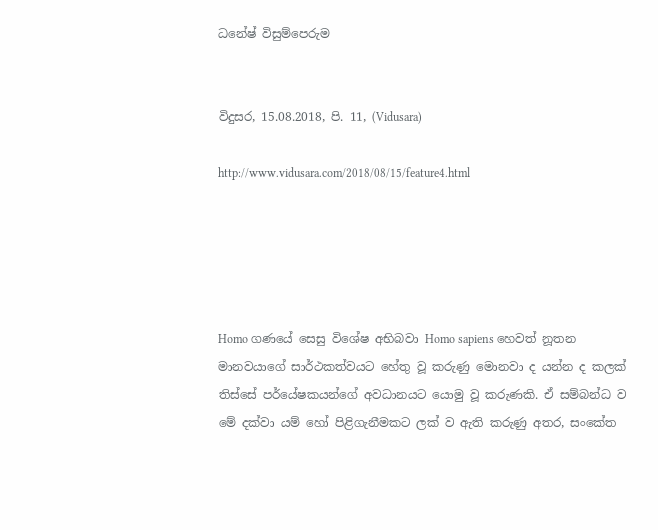ධනේෂ් විසුම්පෙරුම


විදුසර, 15.08.2018, පි. 11, (Vidusara)

http://www.vidusara.com/2018/08/15/feature4.html





Homo ගණයේ සෙසු විශේෂ අභිබවා Homo sapiens හෙවත් නූතන මානවයාගේ සාර්ථකත්වයට හේතු වූ කරුණු මොනවා ද යන්න ද කලක්‌ තිස්‌සේ පර්යේෂකයන්ගේ අවධානයට යොමු වූ කරුණකි. ඒ සම්බන්ධ ව මේ දක්‌වා යම් හෝ පිළිගැනීමකට ලක්‌ ව ඇති කරුණු අතර, සංකේත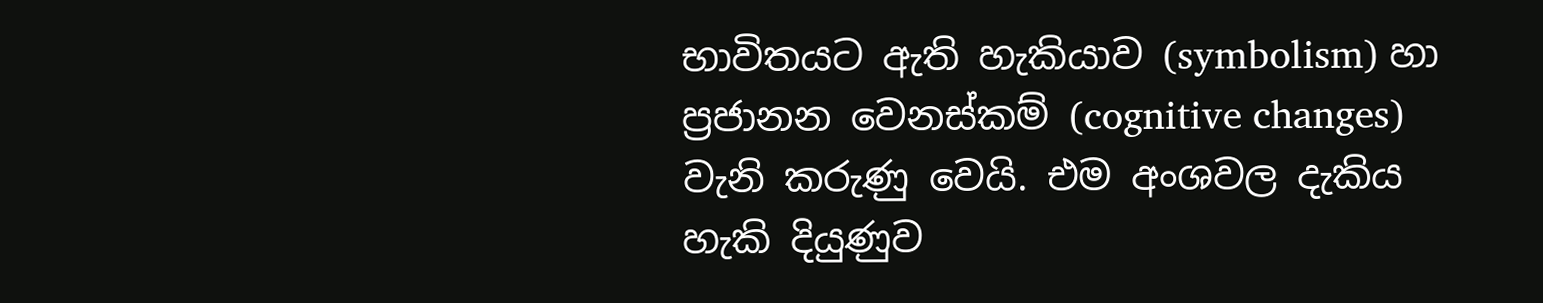භාවිතයට ඇති හැකියාව (symbolism) හා ප්‍රජානන වෙනස්‌කම් (cognitive changes) වැනි කරුණු වෙයි. එම අංශවල දැකිය හැකි දියුණුව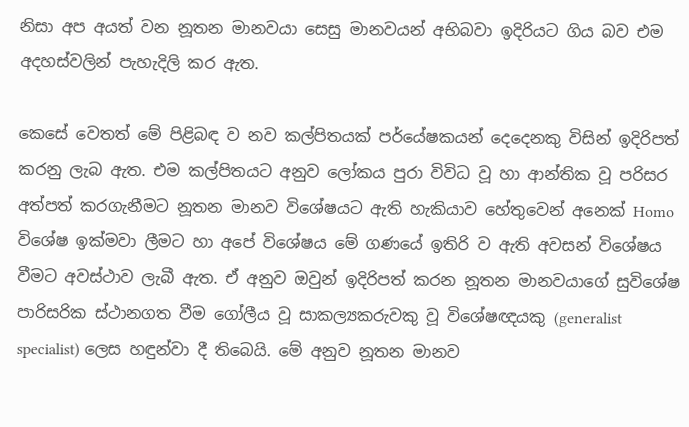නිසා අප අයත් වන නූතන මානවයා සෙසු මානවයන් අභිබවා ඉදිරියට ගිය බව එම අදහස්‌වලින් පැහැදිලි කර ඇත.

කෙසේ වෙතත් මේ පිළිබඳ ව නව කල්පිතයක්‌ පර්යේෂකයන් දෙදෙනකු විසින් ඉදිරිපත් කරනු ලැබ ඇත. එම කල්පිතයට අනුව ලෝකය පුරා විවිධ වූ හා ආන්තික වූ පරිසර අත්පත් කරගැනීමට නූතන මානව විශේෂයට ඇති හැකියාව හේතුවෙන් අනෙක්‌ Homo විශේෂ ඉක්‌මවා ලීමට හා අපේ විශේෂය මේ ගණයේ ඉතිරි ව ඇති අවසන් විශේෂය වීමට අවස්‌ථාව ලැබී ඇත. ඒ අනුව ඔවුන් ඉදිරිපත් කරන නූතන මානවයාගේ සුවිශේෂ පාරිසරික ස්‌ථානගත වීම ගෝලීය වූ සාකල්‍යකරුවකු වූ විශේෂඥයකු (generalist specialist) ලෙස හඳුන්වා දී තිබෙයි. මේ අනුව නූතන මානව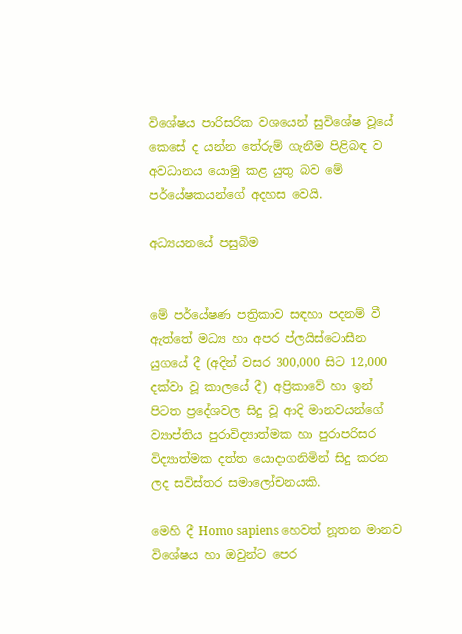විශේෂය පාරිසරික වශයෙන් සුවිශේෂ වූයේ කෙසේ ද යන්න තේරුම් ගැනීම පිළිබඳ ව අවධානය යොමු කළ යුතු බව මේ පර්යේෂකයන්ගේ අදහස වෙයි.

අධ්‍යයනයේ පසුබිම


මේ පර්යේෂණ පත්‍රිකාව සඳහා පදනම් වී ඇත්තේ මධ්‍ය හා අපර ප්ලයිස්‌ටොසීන යුගයේ දී (අදින් වසර 300,000 සිට 12,000 දක්‌වා වූ කාලයේ දී) අප්‍රිකාවේ හා ඉන් පිටත ප්‍රදේශවල සිදු වූ ආදි මානවයන්ගේ ව්‍යාප්තිය පුරාවිද්‍යාත්මක හා පුරාපරිසර විද්‍යාත්මක දත්ත යොදාගනිමින් සිදු කරන ලද සවිස්‌තර සමාලෝචනයකි.

මෙහි දී Homo sapiens හෙවත් නූතන මානව විශේෂය හා ඔවුන්ට පෙර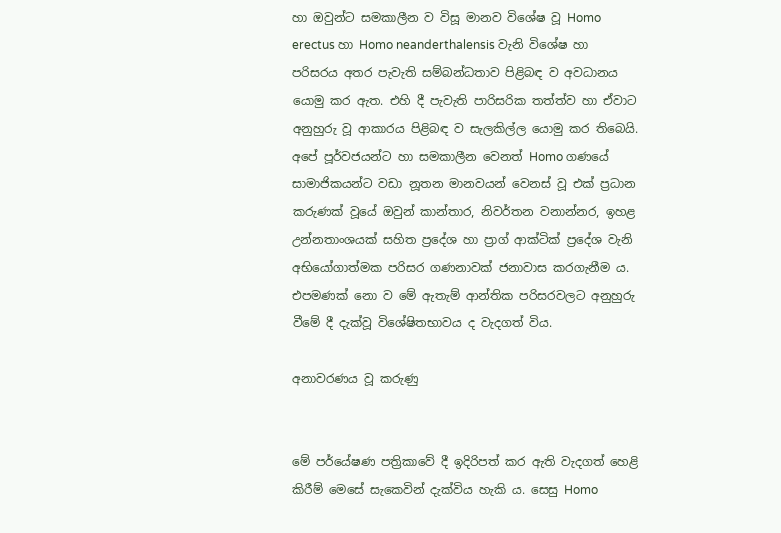හා ඔවුන්ට සමකාලීන ව විසූ මානව විශේෂ වූ Homo erectus හා Homo neanderthalensis වැනි විශේෂ හා පරිසරය අතර පැවැති සම්බන්ධතාව පිළිබඳ ව අවධානය යොමු කර ඇත. එහි දී පැවැති පාරිසරික තත්ත්ව හා ඒවාට අනුහුරු වූ ආකාරය පිළිබඳ ව සැලකිල්ල යොමු කර තිබෙයි. අපේ පූර්වජයන්ට හා සමකාලීන වෙනත් Homo ගණයේ සාමාජිකයන්ට වඩා නූතන මානවයන් වෙනස්‌ වූ එක්‌ ප්‍රධාන කරුණක්‌ වූයේ ඔවුන් කාන්තාර, නිවර්තන වනාන්නර, ඉහළ උන්නතාංශයක්‌ සහිත ප්‍රදේශ හා ප්‍රාග් ආක්‌ටික්‌ ප්‍රදේශ වැනි අභියෝගාත්මක පරිසර ගණනාවක්‌ ජනාවාස කරගැනීම ය. එපමණක්‌ නො ව මේ ඇතැම් ආන්තික පරිසරවලට අනුහුරු වීමේ දී දැක්‌වූ විශේෂිතභාවය ද වැදගත් විය.

අනාවරණය වූ කරුණු


මේ පර්යේෂණ පත්‍රිකාවේ දී ඉදිරිපත් කර ඇති වැදගත් හෙළි කිරීම් මෙසේ සැකෙවින් දැක්‌විය හැකි ය. සෙසු Homo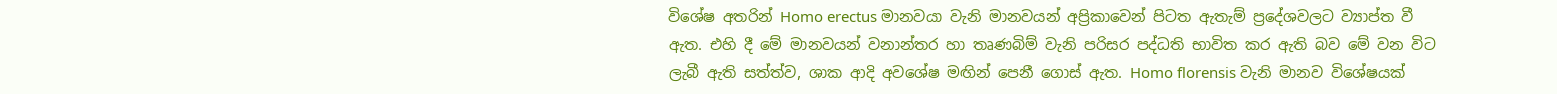විශේෂ අතරින් Homo erectus මානවයා වැනි මානවයන් අප්‍රිකාවෙන් පිටත ඇතැම් ප්‍රදේශවලට ව්‍යාප්ත වී ඇත. එහි දී මේ මානවයන් වනාන්තර හා තෘණබිම් වැනි පරිසර පද්ධති භාවිත කර ඇති බව මේ වන විට ලැබී ඇති සත්ත්ව, ශාක ආදි අවශේෂ මඟින් පෙනී ගොස්‌ ඇත. Homo florensis වැනි මානව විශේෂයක්‌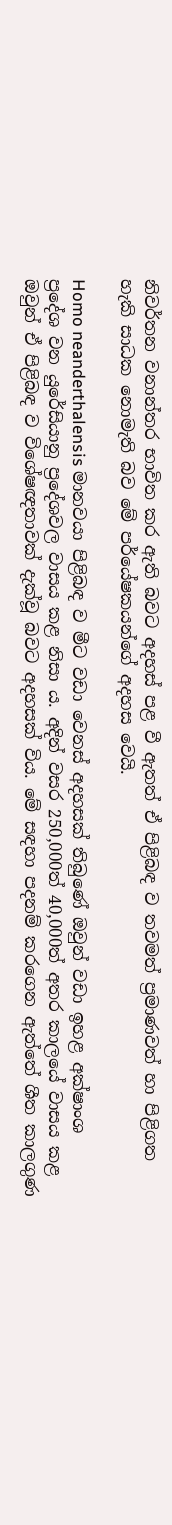නිවර්තන වනාන්තර භාවිත කර ඇති බවට අදහස්‌ පළ වී ඇතත් ඒ පිළිබඳ ව තවමත් ප්‍රමාණවත් හා පිළිගත හැකි සාධක නොමැති බව මේ පර්යේෂකයන්ගේ අදහස වෙයි.

Homo neanderthalensis මානවයා පිළිබඳ ව මීට වඩා වෙනස්‌ අදහසක්‌ තිබුණේ ඔවුන් වඩා ඉහළ අක්‌ෂාංශ ප්‍රදේශ වන යුරේසියානු ප්‍රදේශවල වාසය කළ නිසා ය. අදින් වසර 250,000ත් 40,000ත් අතර කාලයේ වාසය කළ ඔවුන් ඒ පිළිබඳ ව විශේෂඥතාවක්‌ දැක්‌වූ බවට අදහසක්‌ විය. මේ සඳහා පදනම් කරගෙන ඇත්තේ ශීත කාලගුණ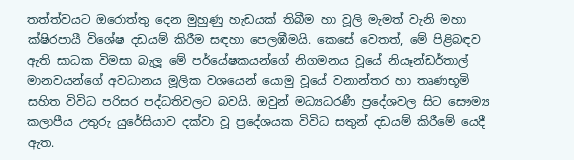තත්ත්වයට ඔරොත්තු දෙන මුහුණු හැඩයක්‌ තිබීම හා වූලි මැමත් වැනි මහා ක්‌ෂිරපායී විශේෂ දඩයම් කිරීම සඳහා පෙලඹීමයි. කෙසේ වෙතත්, මේ පිළිබඳව ඇති සාධක විමසා බැලූ මේ පර්යේෂකයන්ගේ නිගමනය වූයේ නියෑන්ඩර්තාල් මානවයන්ගේ අවධානය මූලික වශයෙන් යොමු වූයේ වනාන්තර හා තෘණභූමි සහිත විවිධ පරිසර පද්ධතිවලට බවයි. ඔවුන් මධ්‍යධරණී ප්‍රදේශවල සිට සෞම්‍ය කලාපීය උතුරු යුරේසියාව දක්‌වා වූ ප්‍රදේශයක විවිධ සතුන් දඩයම් කිරීමේ යෙදී ඇත.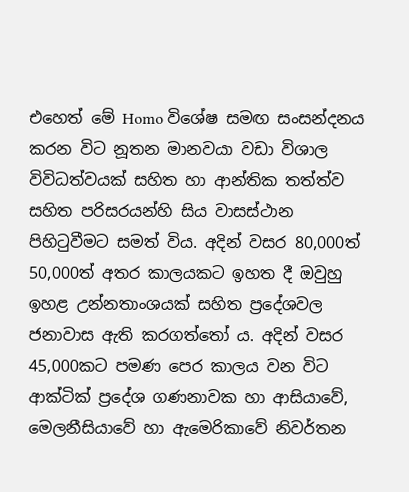එහෙත් මේ Homo විශේෂ සමඟ සංසන්දනය කරන විට නූතන මානවයා වඩා විශාල විවිධත්වයක්‌ සහිත හා ආන්තික තත්ත්ව සහිත පරිසරයන්හි සිය වාසස්‌ථාන පිහිටුවීමට සමත් විය. අදින් වසර 80,000ත් 50,000ත් අතර කාලයකට ඉහත දී ඔවුහු ඉහළ උන්නතාංශයක්‌ සහිත ප්‍රදේශවල ජනාවාස ඇති කරගත්තෝ ය. අදින් වසර 45,000කට පමණ පෙර කාලය වන විට ආක්‌ටික්‌ ප්‍රදේශ ගණනාවක හා ආසියාවේ, මෙලනීසියාවේ හා ඇමෙරිකාවේ නිවර්තන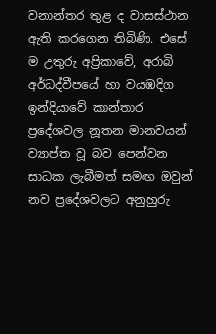වනාන්තර තුළ ද වාසස්‌ථාන ඇති කරගෙන තිබිණි. එසේ ම උතුරු අප්‍රිකාවේ, අරාබි අර්ධද්වීපයේ හා වයඹදිග ඉන්දියාවේ කාන්තාර ප්‍රදේශවල නූතන මානවයන් ව්‍යාප්ත වූ බව පෙන්වන සාධක ලැබීමත් සමඟ ඔවුන් නව ප්‍රදේශවලට අනුහුරු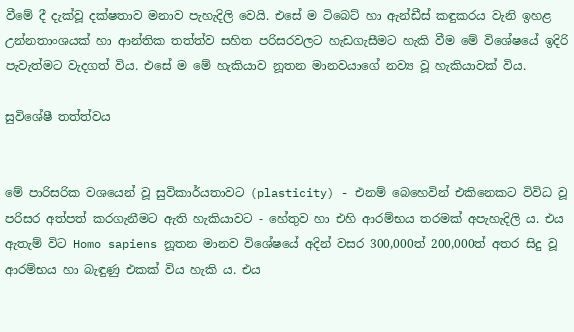වීමේ දී දැක්‌වූ දක්‌ෂතාව මනාව පැහැදිලි වෙයි. එසේ ම ටිබෙට්‌ හා ඇන්ඩීස්‌ කඳුකරය වැනි ඉහළ උන්නතාංශයක්‌ හා ආන්තික තත්ත්ව සහිත පරිසරවලට හැඩගැසීමට හැකි වීම මේ විශේෂයේ ඉදිරි පැවැත්මට වැදගත් විය. එසේ ම මේ හැකියාව නූතන මානවයාගේ නව්‍ය වූ හැකියාවක්‌ විය.

සුවිශේෂී තත්ත්වය


මේ පාරිසරික වශයෙන් වූ සුවිකාර්යතාවට (plasticity) - එනම් බෙහෙවින් එකිනෙකට විවිධ වූ පරිසර අත්පත් කරගැනීමට ඇති හැකියාවට - හේතුව හා එහි ආරම්භය තරමක්‌ අපැහැදිලි ය. එය ඇතැම් විට Homo sapiens නූතන මානව විශේෂයේ අදින් වසර 300,000ත් 200,000ත් අතර සිදු වූ ආරම්භය හා බැඳුණු එකක්‌ විය හැකි ය. එය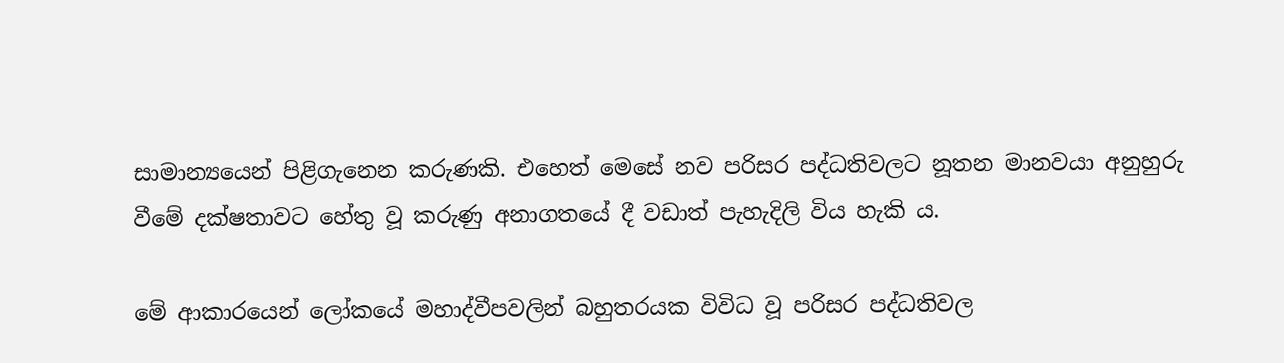සාමාන්‍යයෙන් පිළිගැනෙන කරුණකි. එහෙත් මෙසේ නව පරිසර පද්ධතිවලට නූතන මානවයා අනුහුරු වීමේ දක්‌ෂතාවට හේතු වූ කරුණු අනාගතයේ දී වඩාත් පැහැදිලි විය හැකි ය.

මේ ආකාරයෙන් ලෝකයේ මහාද්වීපවලින් බහුතරයක විවිධ වූ පරිසර පද්ධතිවල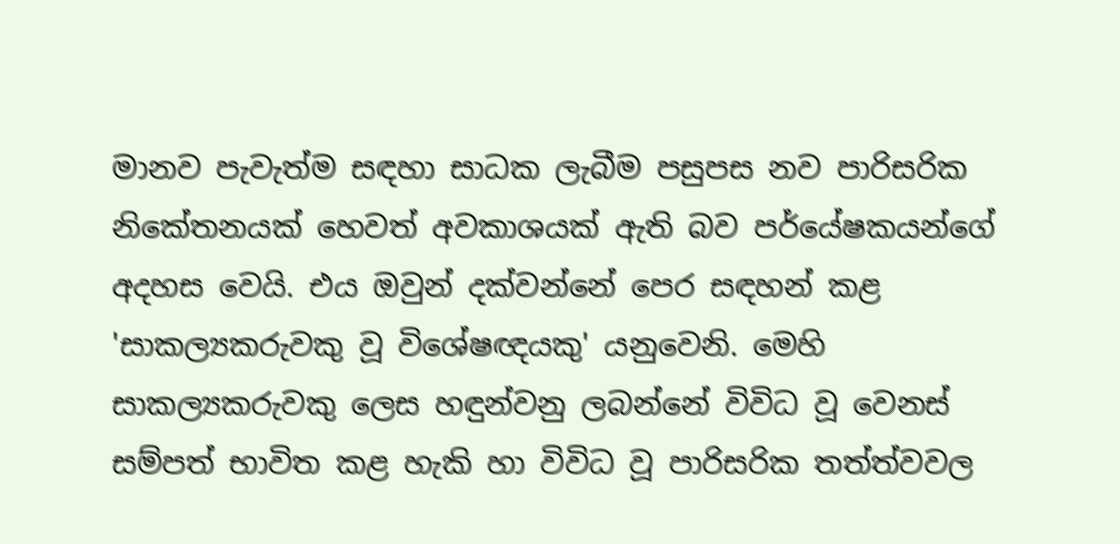මානව පැවැත්ම සඳහා සාධක ලැබීම පසුපස නව පාරිසරික නිකේතනයක්‌ හෙවත් අවකාශයක්‌ ඇති බව පර්යේෂකයන්ගේ අදහස වෙයි. එය ඔවුන් දක්‌වන්නේ පෙර සඳහන් කළ 'සාකල්‍යකරුවකු වූ විශේෂඥයකු' යනුවෙනි. මෙහි සාකල්‍යකරුවකු ලෙස හඳුන්වනු ලබන්නේ විවිධ වූ වෙනස්‌ සම්පත් භාවිත කළ හැකි හා විවිධ වූ පාරිසරික තත්ත්වවල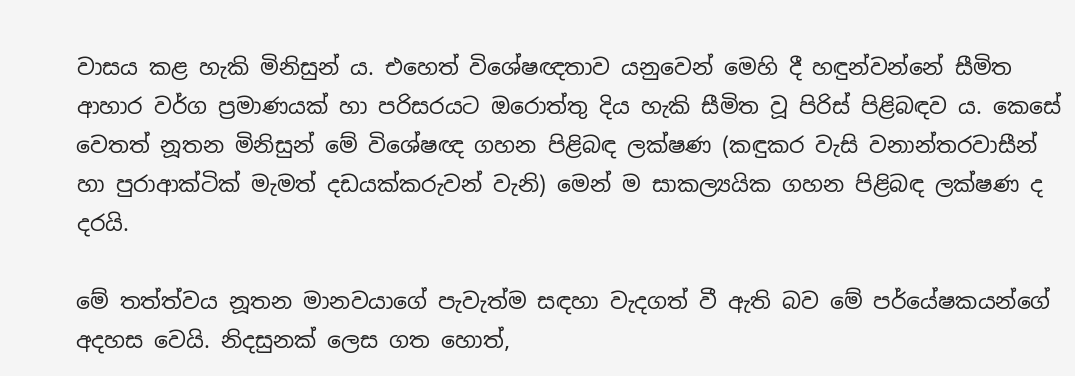වාසය කළ හැකි මිනිසුන් ය. එහෙත් විශේෂඥතාව යනුවෙන් මෙහි දී හඳුන්වන්නේ සීමිත ආහාර වර්ග ප්‍රමාණයක්‌ හා පරිසරයට ඔරොත්තු දිය හැකි සීමිත වූ පිරිස්‌ පිළිබඳව ය. කෙසේ වෙතත් නූතන මිනිසුන් මේ විශේෂඥ ගහන පිළිබඳ ලක්‌ෂණ (කඳුකර වැසි වනාන්තරවාසීන් හා පුරාආක්‌ටික්‌ මැමත් දඩයක්‌කරුවන් වැනි) මෙන් ම සාකල්‍යයික ගහන පිළිබඳ ලක්‌ෂණ ද දරයි.

මේ තත්ත්වය නූතන මානවයාගේ පැවැත්ම සඳහා වැදගත් වී ඇති බව මේ පර්යේෂකයන්ගේ අදහස වෙයි. නිදසුනක්‌ ලෙස ගත හොත්,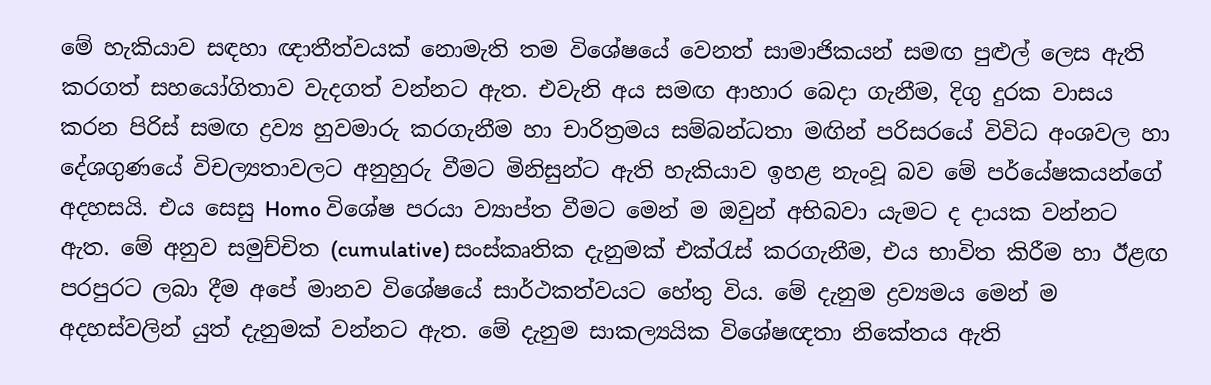මේ හැකියාව සඳහා ඥාතීත්වයක්‌ නොමැති තම විශේෂයේ වෙනත් සාමාජිකයන් සමඟ පුළුල් ලෙස ඇති කරගත් සහයෝගිතාව වැදගත් වන්නට ඇත. එවැනි අය සමඟ ආහාර බෙදා ගැනීම, දිගු දුරක වාසය කරන පිරිස්‌ සමඟ ද්‍රව්‍ය හුවමාරු කරගැනීම හා චාරිත්‍රමය සම්බන්ධතා මඟින් පරිසරයේ විවිධ අංශවල හා දේශගුණයේ විචල්‍යතාවලට අනුහුරු වීමට මිනිසුන්ට ඇති හැකියාව ඉහළ නැංවූ බව මේ පර්යේෂකයන්ගේ අදහසයි. එය සෙසු Homo විශේෂ පරයා ව්‍යාප්ත වීමට මෙන් ම ඔවුන් අභිබවා යැමට ද දායක වන්නට ඇත. මේ අනුව සමුච්චිත (cumulative) සංස්‌කෘතික දැනුමක්‌ එක්‌රැස්‌ කරගැනීම, එය භාවිත කිරීම හා ඊළඟ පරපුරට ලබා දීම අපේ මානව විශේෂයේ සාර්ථකත්වයට හේතු විය. මේ දැනුම ද්‍රව්‍යමය මෙන් ම අදහස්‌වලින් යුත් දැනුමක්‌ වන්නට ඇත. මේ දැනුම සාකල්‍යයික විශේෂඥතා නිකේතය ඇති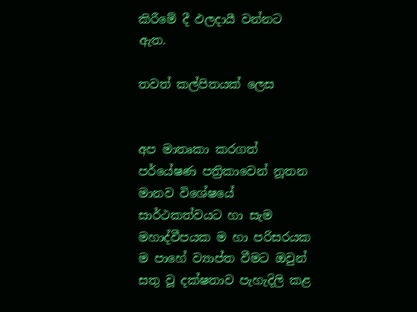කිරීමේ දී ඵලදායී වන්නට ඇත.

තවත් කල්පිතයක්‌ ලෙස


අප මාතෘකා කරගත් පර්යේෂණ පත්‍රිකාවෙන් නූතන මානව විශේෂයේ සාර්ථකත්වයට හා සැම මහාද්වීපයක ම හා පරිසරයක ම පාහේ ව්‍යාප්ත වීමට ඔවුන් සතු වූ දක්‌ෂතාව පැහැදිලි කළ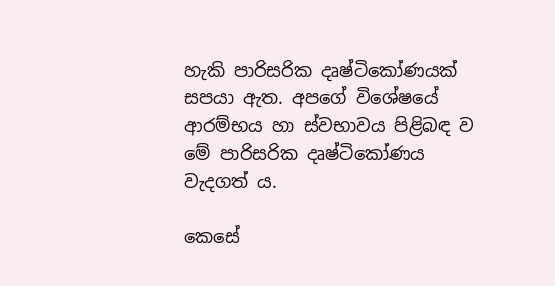හැකි පාරිසරික දෘෂ්ටිකෝණයක්‌ සපයා ඇත. අපගේ විශේෂයේ ආරම්භය හා ස්‌වභාවය පිළිබඳ ව මේ පාරිසරික දෘෂ්ටිකෝණය වැදගත් ය.

කෙසේ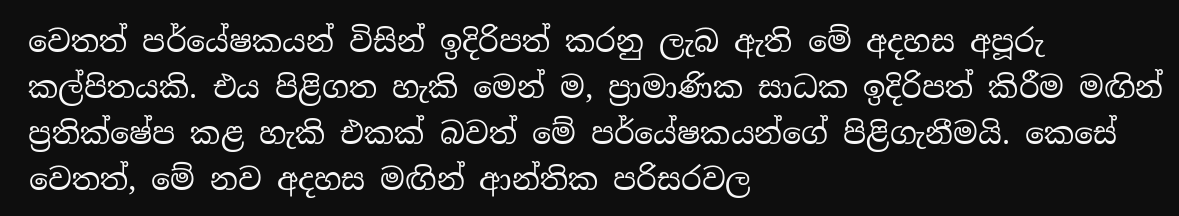වෙතත් පර්යේෂකයන් විසින් ඉදිරිපත් කරනු ලැබ ඇති මේ අදහස අපූරු කල්පිතයකි. එය පිළිගත හැකි මෙන් ම, ප්‍රාමාණික සාධක ඉදිරිපත් කිරීම මඟින් ප්‍රතික්‌ෂේප කළ හැකි එකක්‌ බවත් මේ පර්යේෂකයන්ගේ පිළිගැනීමයි. කෙසේ වෙතත්, මේ නව අදහස මඟින් ආන්තික පරිසරවල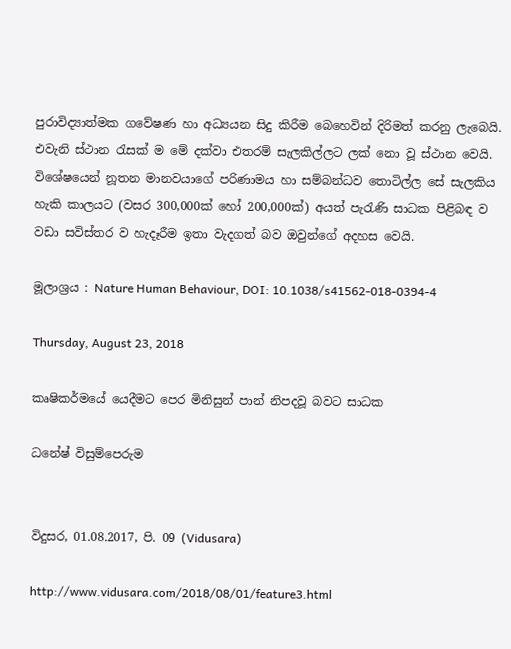පුරාවිද්‍යාත්මක ගවේෂණ හා අධ්‍යයන සිදු කිරීම බෙහෙවින් දිරිමත් කරනු ලැබෙයි. එවැනි ස්‌ථාන රැසක්‌ ම මේ දක්‌වා එතරම් සැලකිල්ලට ලක්‌ නො වූ ස්‌ථාන වෙයි. විශේෂයෙන් නූතන මානවයාගේ පරිණාමය හා සම්බන්ධව තොටිල්ල සේ සැලකිය හැකි කාලයට (වසර 300,000ක්‌ හෝ 200,000ක්‌) අයත් පැරැණි සාධක පිළිබඳ ව වඩා සවිස්‌තර ව හැදෑරීම ඉතා වැදගත් බව ඔවුන්ගේ අදහස වෙයි.

මූලාශ්‍රය : Nature Human Behaviour, DOI: 10.1038/s41562-018-0394-4

Thursday, August 23, 2018

කෘෂිකර්මයේ යෙදීමට පෙර මිනිසුන් පාන් නිපදවූ බවට සාධක

ධනේෂ් විසුම්පෙරුම


විදුසර, 01.08.2017, පි. 09 (Vidusara)

http://www.vidusara.com/2018/08/01/feature3.html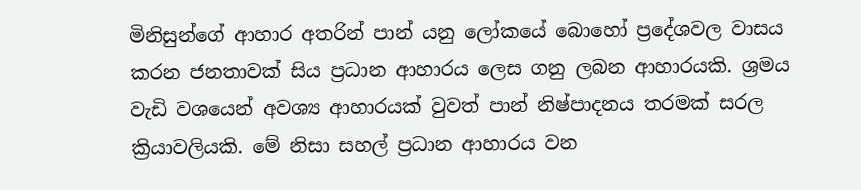මිනිසුන්ගේ ආහාර අතරින් පාන් යනු ලෝකයේ බොහෝ ප්‍රදේශවල වාසය කරන ජනතාවක්‌ සිය ප්‍රධාන ආහාරය ලෙස ගනු ලබන ආහාරයකි. ශ්‍රමය වැඩි වශයෙන් අවශ්‍ය ආහාරයක්‌ වුවත් පාන් නිෂ්පාදනය තරමක්‌ සරල ක්‍රියාවලියකි. මේ නිසා සහල් ප්‍රධාන ආහාරය වන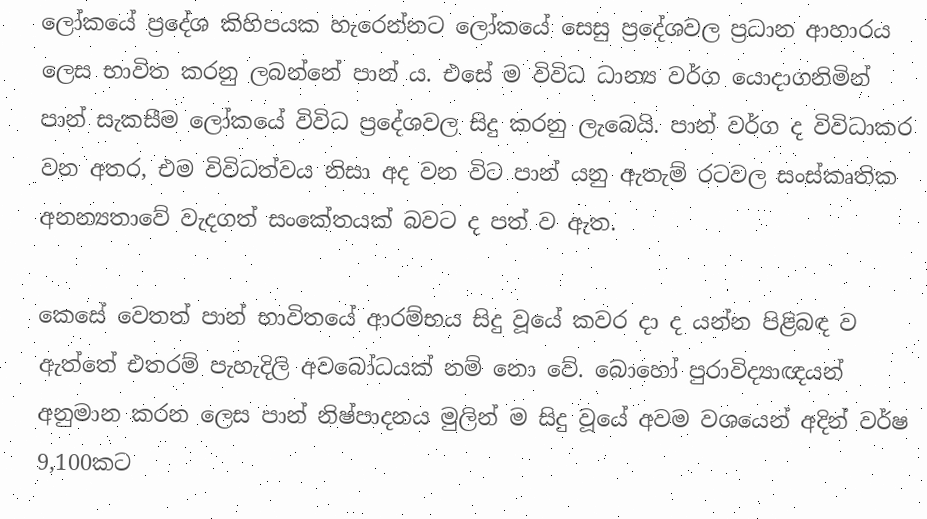ලෝකයේ ප්‍රදේශ කිහිපයක හැරෙන්නට ලෝකයේ සෙසු ප්‍රදේශවල ප්‍රධාන ආහාරය ලෙස භාවිත කරනු ලබන්නේ පාන් ය. එසේ ම විවිධ ධාන්‍ය වර්ග යොදාගනිමින් පාන් සැකසීම ලෝකයේ විවිධ ප්‍රදේශවල සිදු කරනු ලැබෙයි. පාන් වර්ග ද විවිධාකර වන අතර, එම විවිධත්වය නිසා අද වන විට පාන් යනු ඇතැම් රටවල සංස්‌කෘතික අනන්‍යතාවේ වැදගත් සංකේතයක්‌ බවට ද පත් ව ඇත.

කෙසේ වෙතත් පාන් භාවිතයේ ආරම්භය සිදු වූයේ කවර දා ද යන්න පිළිබඳ ව ඇත්තේ එතරම් පැහැදිලි අවබෝධයක්‌ නම් නො වේ. බොහෝ පුරාවිද්‍යාඥයන් අනුමාන කරන ලෙස පාන් නිෂ්පාදනය මුලින් ම සිදු වූයේ අවම වශයෙන් අදින් වර්ෂ 9,100කට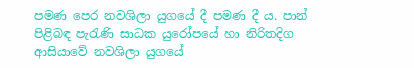පමණ පෙර නවශිලා යුගයේ දී පමණ දී ය. පාන් පිළිබඳ පැරැණි සාධක යුරෝපයේ හා නිරිතදිග ආසියාවේ නවශිලා යුගයේ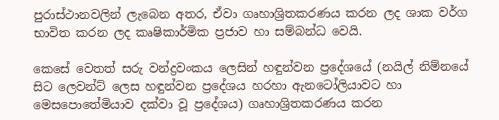පුරාස්‌ථානවලින් ලැබෙන අතර, ඒවා ගෘහාශ්‍රිතකරණය කරන ලද ශාක වර්ග භාවිත කරන ලද කෘෂිකාර්මික ප්‍රජාව හා සම්බන්ධ වෙයි.

කෙසේ වෙතත් සරු වන්ද්‍රවංකය ලෙසින් හඳුන්වන ප්‍රදේශයේ (නයිල් නිම්නයේ සිට ලෙවන්ට්‌ ලෙස හඳුන්වන ප්‍රදේශය හරහා ඇනටෝලියාවට හා මෙසපොතේමියාව දක්‌වා වූ ප්‍රදේශය) ගෘහාශ්‍රිතකරණය කරන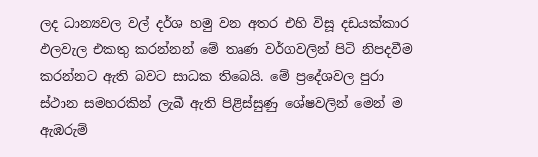ලද ධාන්‍යවල වල් දර්ශ හමු වන අතර එහි විසූ දඩයක්‌කාර ඵලවැල එකතු කරන්නන් මේ තෘණ වර්ගවලින් පිටි නිපදවීම කරන්නට ඇති බවට සාධක තිබෙයි. මේ ප්‍රදේශවල පුරා ස්‌ථාන සමහරකින් ලැබී ඇති පිළිස්‌සුණු ශේෂවලින් මෙන් ම ඇඹරුම්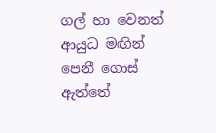ගල් හා වෙනත් ආයුධ මඟින් පෙනී ගොස්‌ ඇත්තේ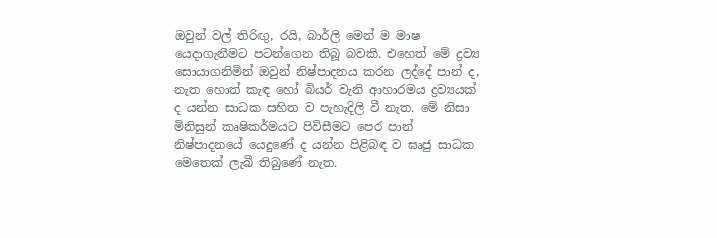ඔවුන් වල් තිරිඟු, රයි, බාර්ලි මෙන් ම මාෂ යෙදාගැනීමට පටන්ගෙන තිබූ බවකි. එහෙත් මේ ද්‍රව්‍ය සොයාගනිමින් ඔවුන් නිෂ්පාදනය කරන ලද්දේ පාන් ද, නැත හොත් කැඳ හෝ බියර් වැනි ආහාරමය ද්‍රව්‍යයක්‌ ද යන්න සාධක සහිත ව පැහැදිලි වී නැත. මේ නිසා මිනිසුන් කෘෂිකර්මයට පිවිසීමට පෙර පාන් නිෂ්පාදනයේ යෙදුණේ ද යන්න පිළිබඳ ව ඝෘජු සාධක මෙතෙක්‌ ලැබී තිබුණේ නැත.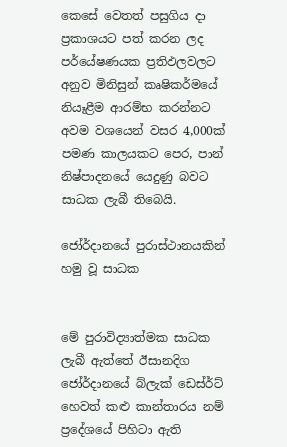කෙසේ වෙතත් පසුගිය දා ප්‍රකාශයට පත් කරන ලද පර්යේෂණයක ප්‍රතිඵලවලට අනුව මිනිසුන් කෘෂිකර්මයේ නියෑළීම ආරම්භ කරන්නට අවම වශයෙන් වසර 4,000ක්‌ පමණ කාලයකට පෙර, පාන් නිෂ්පාදනයේ යෙදුණු බවට සාධක ලැබී තිබෙයි.

ජෝර්දානයේ පුරාස්‌ථානයකින් හමු වූ සාධක


මේ පුරාවිද්‍යාත්මක සාධක ලැබී ඇත්තේ ඊසානදිග ජෝර්දානයේ බ්ලැක්‌ ඩෙස්‌ර්ට්‌ හෙවත් කළු කාන්තාරය නම් ප්‍රදේශයේ පිහිටා ඇති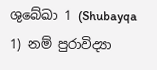ශුබේඛා 1 (Shubayqa 1) නම් පුරාවිද්‍යා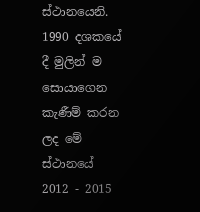ස්‌ථානයෙනි. 1990 දශකයේ දී මුලින් ම සොයාගෙන කැණීම් කරන ලද මේ ස්‌ථානයේ 2012 - 2015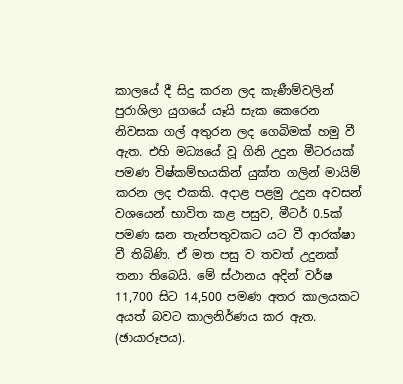කාලයේ දී සිදු කරන ලද කැණීම්වලින් පුරාශිලා යුගයේ යෑයි සැක කෙරෙන නිවසක ගල් අතුරන ලද ගෙබිමක්‌ හමු වී ඇත. එහි මධ්‍යයේ වූ ගිනි උදුන මීටරයක්‌ පමණ විෂ්කම්භයකින් යුක්‌ත ගලින් මායිම් කරන ලද එකකි. අදාළ පළමු උදුන අවසන් වශයෙන් භාවිත කළ පසුව, මීටර් 0.5ක්‌ පමණ ඝන තැන්පතුවකට යට වී ආරක්‌ෂා වී තිබිණි. ඒ මත පසු ව තවත් උදුනක්‌ තනා තිබෙයි. මේ ස්‌ථානය අදින් වර්ෂ 11,700 සිට 14,500 පමණ අතර කාලයකට අයත් බවට කාලනිර්ණය කර ඇත. (ඡායාරූපය).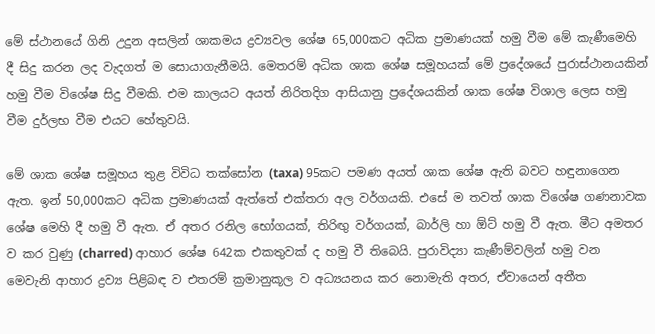මේ ස්‌ථානයේ ගිනි උදුන අසලින් ශාකමය ද්‍රව්‍යවල ශේෂ 65,000කට අධික ප්‍රමාණයක්‌ හමු වීම මේ කැණීමෙහි දී සිදු කරන ලද වැදගත් ම සොයාගැනීමයි. මෙතරම් අධික ශාක ශේෂ සමූහයක්‌ මේ ප්‍රදේශයේ පුරාස්‌ථානයකින් හමු වීම විශේෂ සිදු වීමකි. එම කාලයට අයත් නිරිතදිග ආසියානු ප්‍රදේශයකින් ශාක ශේෂ විශාල ලෙස හමු වීම දුර්ලභ වීම එයට හේතුවයි.

මේ ශාක ශේෂ සමූහය තුළ විවිධ තක්‌සෝන (taxa) 95කට පමණ අයත් ශාක ශේෂ ඇති බවට හඳුනාගෙන ඇත. ඉන් 50,000කට අධික ප්‍රමාණයක්‌ ඇත්තේ එක්‌තරා අල වර්ගයකි. එසේ ම තවත් ශාක විශේෂ ගණනාවක ශේෂ මෙහි දී හමු වී ඇත. ඒ අතර රනිල භෝගයක්‌, තිරිඟු වර්ගයක්‌, බාර්ලි හා ඕට්‌ හමු වී ඇත. මීට අමතර ව කර වුණු (charred) ආහාර ශේෂ 642ක එකතුවක්‌ ද හමු වී තිබෙයි. පුරාවිද්‍යා කැණීම්වලින් හමු වන මෙවැනි ආහාර ද්‍රව්‍ය පිළිබඳ ව එතරම් ක්‍රමානුකූල ව අධ්‍යයනය කර නොමැති අතර, ඒවායෙන් අතීත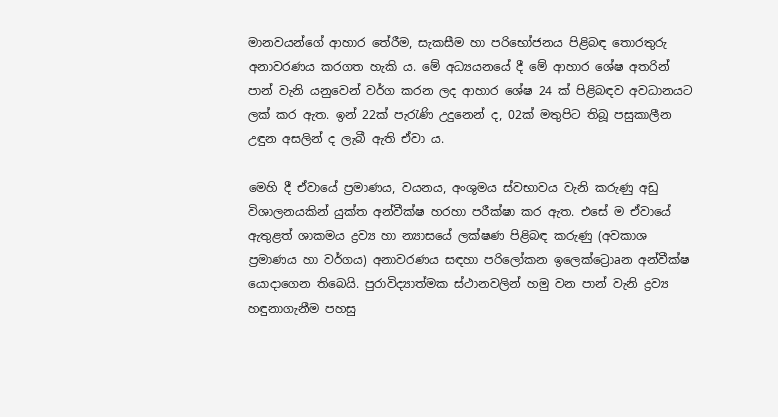මානවයන්ගේ ආහාර තේරීම, සැකසීම හා පරිභෝජනය පිළිබඳ තොරතුරු අනාවරණය කරගත හැකි ය. මේ අධ්‍යයනයේ දී මේ ආහාර ශේෂ අතරින් පාන් වැනි යනුවෙන් වර්ග කරන ලද ආහාර ශේෂ 24 ක්‌ පිළිබඳව අවධානයට ලක්‌ කර ඇත. ඉන් 22ක්‌ පැරැණි උදුනෙන් ද, 02ක්‌ මතුපිට තිබූ පසුකාලීන උඳුන අසලින් ද ලැබී ඇති ඒවා ය.

මෙහි දී ඒවායේ ප්‍රමාණය, වයනය, අංශුමය ස්‌වභාවය වැනි කරුණු අඩු විශාලනයකින් යුක්‌ත අන්වීක්‌ෂ හරහා පරීක්‌ෂා කර ඇත. එසේ ම ඒවායේ ඇතුළත් ශාකමය ද්‍රව්‍ය හා න්‍යාසයේ ලක්‌ෂණ පිළිබඳ කරුණු (අවකාශ ප්‍රමාණය හා වර්ගය) අනාවරණය සඳහා පරිලෝකන ඉලෙක්‌ට්‍රොaන අන්වීක්‌ෂ යොදාගෙන තිබෙයි. පුරාවිද්‍යාත්මක ස්‌ථානවලින් හමු වන පාන් වැනි ද්‍රව්‍ය හඳුනාගැනීම පහසු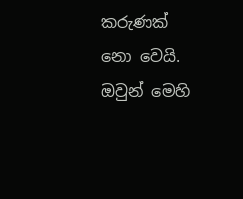කරුණක්‌ නො වෙයි. ඔවුන් මෙහි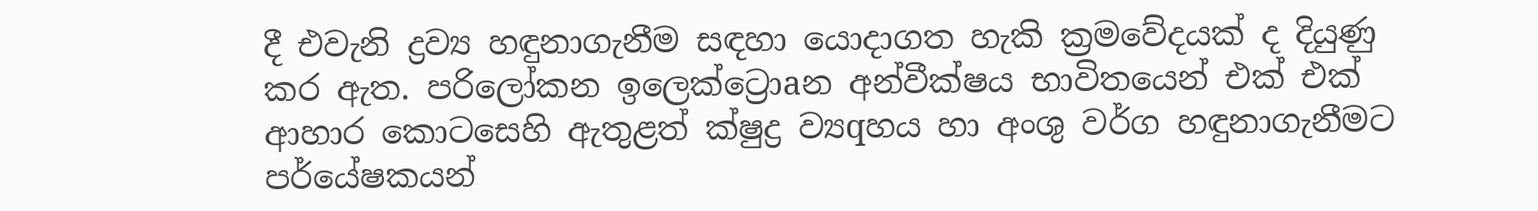දී එවැනි ද්‍රව්‍ය හඳුනාගැනීම සඳහා යොදාගත හැකි ක්‍රමවේදයක්‌ ද දියුණු කර ඇත. පරිලෝකන ඉලෙක්‌ට්‍රොaන අන්වීක්‌ෂය භාවිතයෙන් එක්‌ එක්‌ ආහාර කොටසෙහි ඇතුළත් ක්‌ෂුද්‍ර ව්‍යqහය හා අංශු වර්ග හඳුනාගැනීමට පර්යේෂකයන්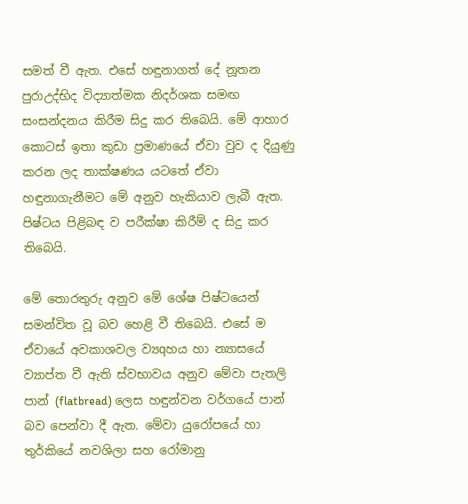සමත් වී ඇත. එසේ හඳුනාගත් දේ නූතන පුරාඋද්භිද විද්‍යාත්මක නිදර්ශක සමඟ සංසන්දනය කිරීම සිදු කර තිබෙයි. මේ ආහාර කොටස්‌ ඉතා කුඩා ප්‍රමාණයේ ඒවා වුව ද දියුණු කරන ලද තාක්‌ෂණය යටතේ ඒවා හඳුනාගැනීමට මේ අනුව හැකියාව ලැබී ඇත. පිෂ්ටය පිළිබඳ ව පරීක්‌ෂා කිරීම් ද සිදු කර තිබෙයි.

මේ තොරතුරු අනුව මේ ශේෂ පිෂ්ටයෙන් සමන්විත වූ බව හෙළි වී තිබෙයි. එසේ ම ඒවායේ අවකාශවල ව්‍යqහය හා න්‍යාසයේ ව්‍යාප්ත වී ඇති ස්‌වභාවය අනුව මේවා පැතලි පාන් (flatbread) ලෙස හඳුන්වන වර්ගයේ පාන් බව පෙන්වා දී ඇත. මේවා යුරෝපයේ හා තුර්කියේ නවශිලා සහ රෝමානු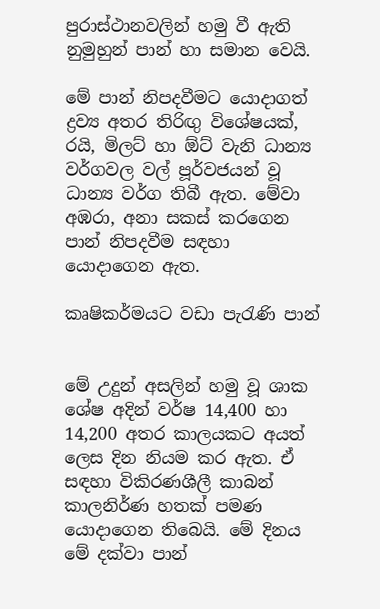පුරාස්‌ථානවලින් හමු වී ඇති නුමුහුන් පාන් හා සමාන වෙයි.

මේ පාන් නිපදවීමට යොදාගත් ද්‍රව්‍ය අතර තිරිඟු විශේෂයක්‌, රයි, මිලට්‌ හා ඕට්‌ වැනි ධාන්‍ය වර්ගවල වල් පූර්වජයන් වූ ධාන්‍ය වර්ග තිබී ඇත. මේවා අඹරා, අනා සකස්‌ කරගෙන පාන් නිපදවීම සඳහා යොදාගෙන ඇත.

කෘෂිකර්මයට වඩා පැරැණි පාන්


මේ උදුන් අසලින් හමු වූ ශාක ශේෂ අදින් වර්ෂ 14,400 හා 14,200 අතර කාලයකට අයත් ලෙස දින නියම කර ඇත. ඒ සඳහා විකිරණශීලී කාබන් කාලනිර්ණ හතක්‌ පමණ යොදාගෙන තිබෙයි. මේ දිනය මේ දක්‌වා පාන්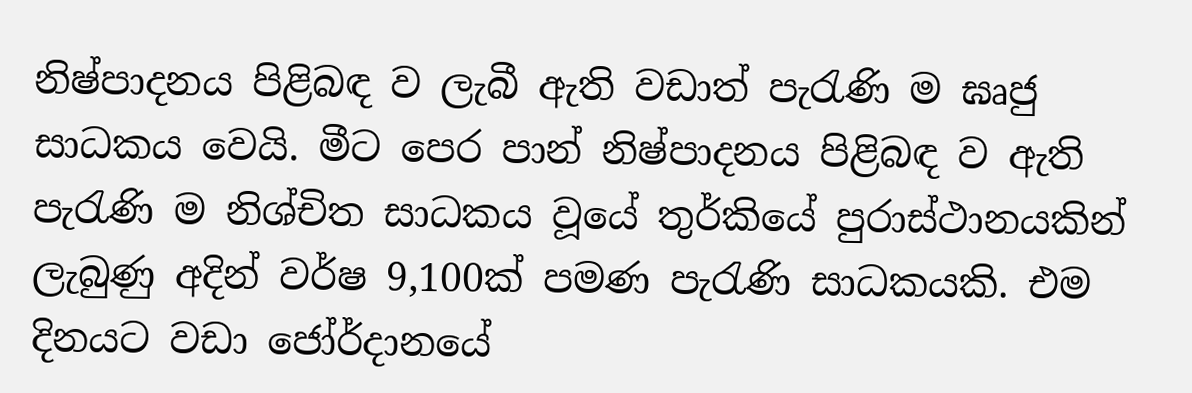නිෂ්පාදනය පිළිබඳ ව ලැබී ඇති වඩාත් පැරැණි ම ඝෘජු සාධකය වෙයි. මීට පෙර පාන් නිෂ්පාදනය පිළිබඳ ව ඇති පැරැණි ම නිශ්චිත සාධකය වූයේ තුර්කියේ පුරාස්‌ථානයකින් ලැබුණු අදින් වර්ෂ 9,100ක්‌ පමණ පැරැණි සාධකයකි. එම දිනයට වඩා ජෝර්දානයේ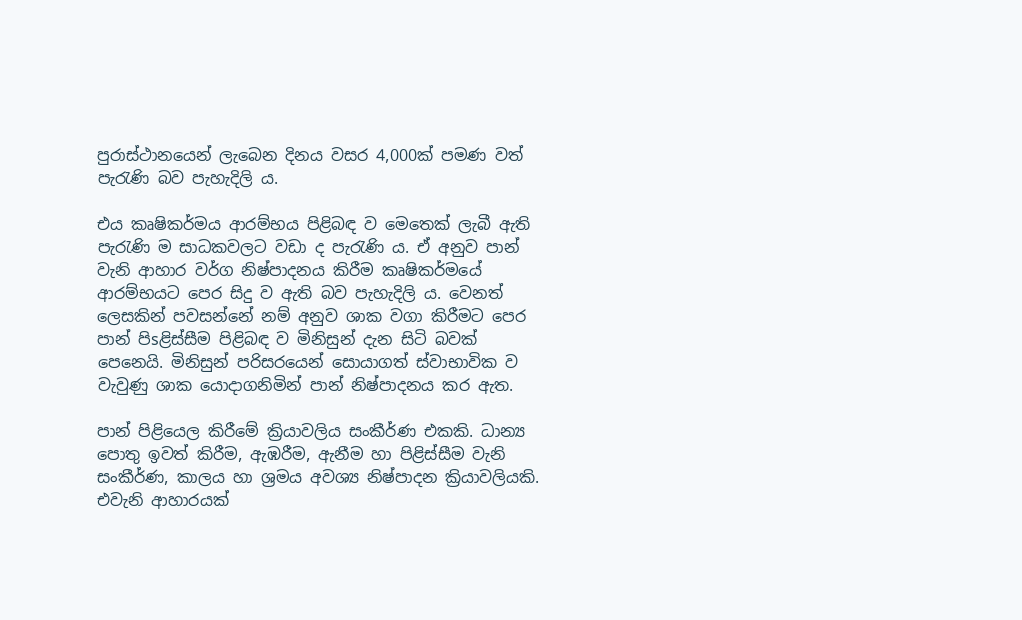පුරාස්‌ථානයෙන් ලැබෙන දිනය වසර 4,000ක්‌ පමණ වත් පැරැණි බව පැහැදිලි ය.

එය කෘෂිකර්මය ආරම්භය පිළිබඳ ව මෙතෙක්‌ ලැබී ඇති පැරැණි ම සාධකවලට වඩා ද පැරැණි ය. ඒ අනුව පාන් වැනි ආහාර වර්ග නිෂ්පාදනය කිරීම කෘෂිකර්මයේ ආරම්භයට පෙර සිදු ව ඇති බව පැහැදිලි ය. වෙනත් ලෙසකින් පවසන්නේ නම් අනුව ශාක වගා කිරීමට පෙර පාන් පිsළිස්‌සීම පිළිබඳ ව මිනිසුන් දැන සිටි බවක්‌ පෙනෙයි. මිනිසුන් පරිසරයෙන් සොයාගත් ස්‌වාභාවික ව වැවුණු ශාක යොදාගනිමින් පාන් නිෂ්පාදනය කර ඇත.

පාන් පිළියෙල කිරීමේ ක්‍රියාවලිය සංකීර්ණ එකකි. ධාන්‍ය පොතු ඉවත් කිරීම, ඇඹරීම, ඇනීම හා පිළිස්‌සීම වැනි සංකීර්ණ, කාලය හා ශ්‍රමය අවශ්‍ය නිෂ්පාදන ක්‍රියාවලියකි. එවැනි ආහාරයක්‌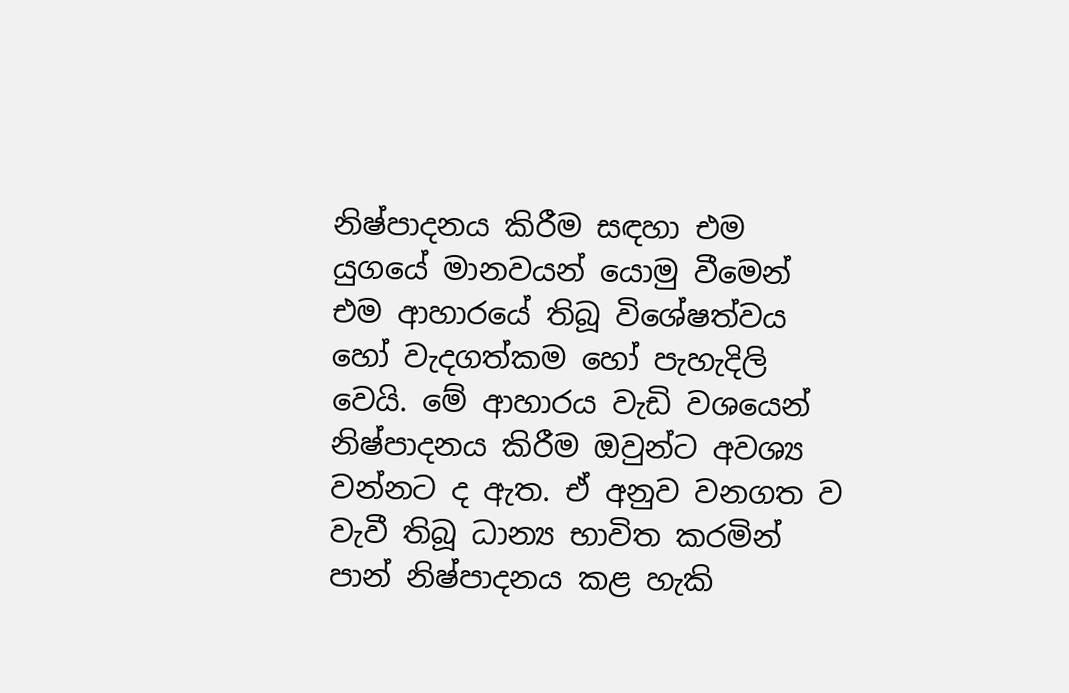නිෂ්පාදනය කිරීම සඳහා එම යුගයේ මානවයන් යොමු වීමෙන් එම ආහාරයේ තිබූ විශේෂත්වය හෝ වැදගත්කම හෝ පැහැදිලි වෙයි. මේ ආහාරය වැඩි වශයෙන් නිෂ්පාදනය කිරීම ඔවුන්ට අවශ්‍ය වන්නට ද ඇත. ඒ අනුව වනගත ව වැවී තිබූ ධාන්‍ය භාවිත කරමින් පාන් නිෂ්පාදනය කළ හැකි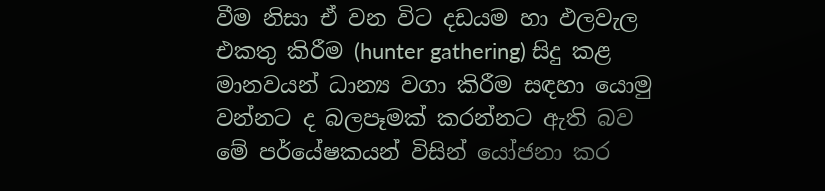වීම නිසා ඒ වන විට දඩයම හා ඵලවැල එකතු කිරීම (hunter gathering) සිදු කළ මානවයන් ධාන්‍ය වගා කිරීම සඳහා යොමු වන්නට ද බලපෑමක්‌ කරන්නට ඇති බව මේ පර්යේෂකයන් විසින් යෝජනා කර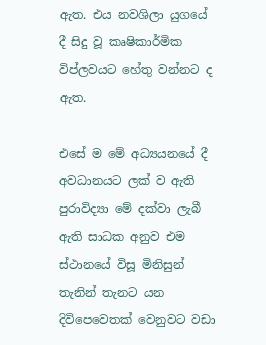ඇත. එය නවශිලා යුගයේ දී සිදු වූ කෘෂිකාර්මික විප්ලවයට හේතු වන්නට ද ඇත.

එසේ ම මේ අධ්‍යයනයේ දී අවධානයට ලක්‌ ව ඇති පුරාවිද්‍යා මේ දක්‌වා ලැබී ඇති සාධක අනුව එම ස්‌ථානයේ විසූ මිනිසුන් තැනින් තැනට යන දිවිපෙවෙතක්‌ වෙනුවට වඩා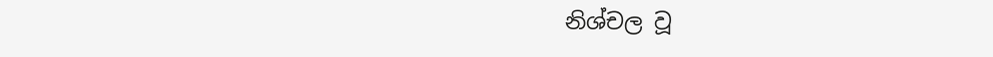නිශ්චල වූ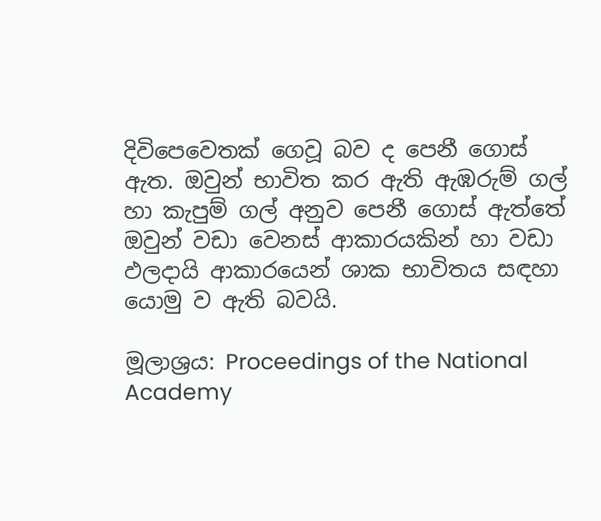දිවිපෙවෙතක්‌ ගෙවූ බව ද පෙනී ගොස්‌ ඇත. ඔවුන් භාවිත කර ඇති ඇඹරුම් ගල් හා කැපුම් ගල් අනුව පෙනී ගොස්‌ ඇත්තේ ඔවුන් වඩා වෙනස්‌ ආකාරයකින් හා වඩා ඵලදායි ආකාරයෙන් ශාක භාවිතය සඳහා යොමු ව ඇති බවයි.

මූලාශ්‍රය: Proceedings of the National Academy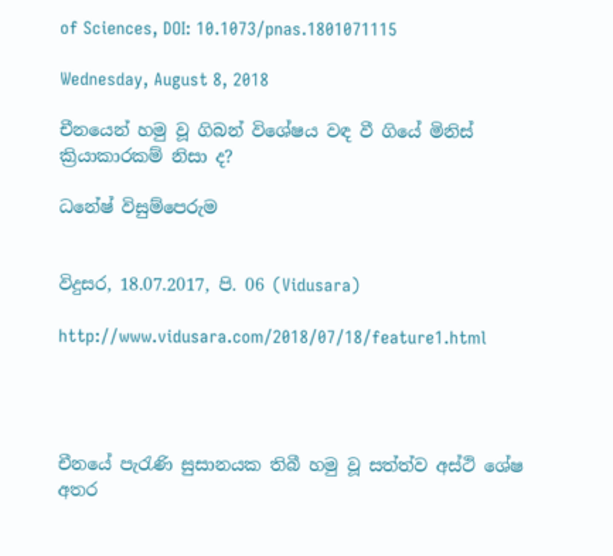of Sciences, DOI: 10.1073/pnas.1801071115

Wednesday, August 8, 2018

චීනයෙන් හමු වූ ගිබන් විශේෂය වඳ වී ගියේ මිනිස්‌ ක්‍රියාකාරකම් නිසා ද?

ධනේෂ් විසුම්පෙරුම


විදුසර, 18.07.2017, පි. 06 (Vidusara)

http://www.vidusara.com/2018/07/18/feature1.html




චීනයේ පැරැණි සුසානයක තිබී හමු වූ සත්ත්ව අස්‌ථි ශේෂ අතර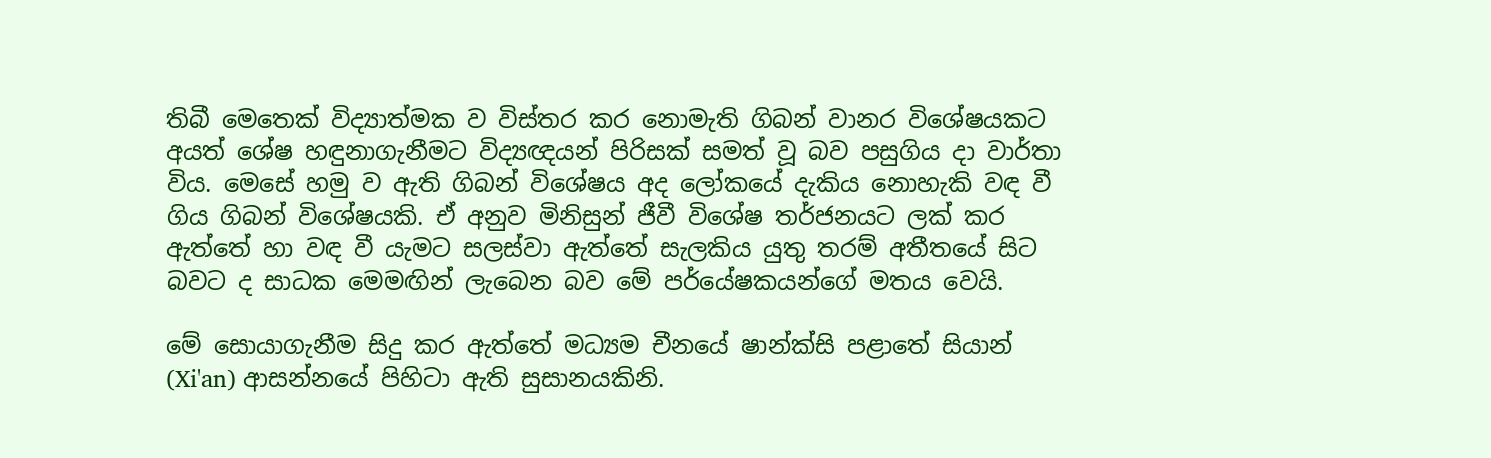තිබී මෙතෙක්‌ විද්‍යාත්මක ව විස්‌තර කර නොමැති ගිබන් වානර විශේෂයකට අයත් ශේෂ හඳුනාගැනීමට විද්‍යඥයන් පිරිසක්‌ සමත් වූ බව පසුගිය දා වාර්තා විය. මෙසේ හමු ව ඇති ගිබන් විශේෂය අද ලෝකයේ දැකිය නොහැකි වඳ වී ගිය ගිබන් විශේෂයකි. ඒ අනුව මිනිසුන් ජීවී විශේෂ තර්ජනයට ලක්‌ කර ඇත්තේ හා වඳ වී යැමට සලස්‌වා ඇත්තේ සැලකිය යුතු තරම් අතීතයේ සිට බවට ද සාධක මෙමඟින් ලැබෙන බව මේ පර්යේෂකයන්ගේ මතය වෙයි.

මේ සොයාගැනීම සිදු කර ඇත්තේ මධ්‍යම චීනයේ ෂාන්ක්‌සි පළාතේ සියාන් (Xi'an) ආසන්නයේ පිහිටා ඇති සුසානයකිනි.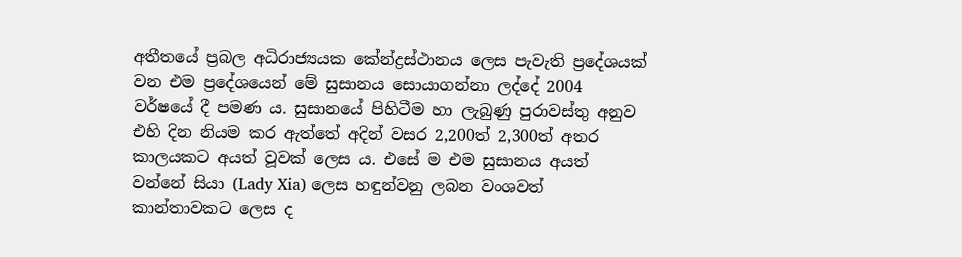අතීතයේ ප්‍රබල අධිරාජ්‍යයක කේන්ද්‍රස්‌ථානය ලෙස පැවැති ප්‍රදේශයක්‌ වන එම ප්‍රදේශයෙන් මේ සුසානය සොයාගන්නා ලද්දේ 2004 වර්ෂයේ දී පමණ ය. සුසානයේ පිහිටීම හා ලැබුණු පුරාවස්‌තු අනුව එහි දින නියම කර ඇත්තේ අදින් වසර 2,200ත් 2,300ත් අතර කාලයකට අයත් වූවක්‌ ලෙස ය. එසේ ම එම සුසානය අයත් වන්නේ සියා (Lady Xia) ලෙස හඳුන්වනු ලබන වංශවත් කාන්තාවකට ලෙස ද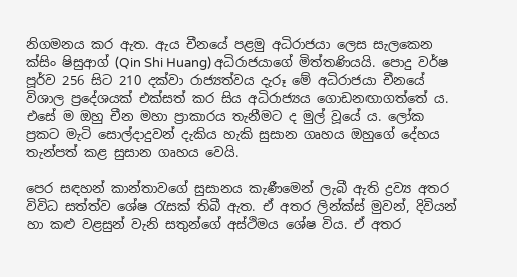නිගමනය කර ඇත. ඇය චීනයේ පළමු අධිරාජයා ලෙස සැලකෙන ක්‌සිං ෂිසුආග් (Qin Shi Huang) අධිරාජයාගේ මිත්තණියයි. පොදු වර්ෂ පූර්ව 256 සිට 210 දක්‌වා රාජ්‍යත්වය දැරූ මේ අධිරාජයා චීනයේ විශාල ප්‍රදේශයක්‌ එක්‌සත් කර සිය අධිරාජ්‍යය ගොඩනඟාගත්තේ ය. එසේ ම ඔහු චීන මහා ප්‍රාකාරය තැනීමට ද මුල් වූයේ ය. ලෝක ප්‍රකට මැටි සොල්දාදුවන් දැකිය හැකි සුසාන ගෘහය ඔහුගේ දේහය තැන්පත් කළ සුසාන ගෘහය වෙයි.

පෙර සඳහන් කාන්තාවගේ සුසානය කැණීමෙන් ලැබී ඇති ද්‍රව්‍ය අතර විවිධ සත්ත්ව ශේෂ රැසක්‌ තිබී ඇත. ඒ අතර ලින්ක්‌ස්‌ මුවන්, දිවියන් හා කළු වළසුන් වැනි සතුන්ගේ අස්‌ථිමය ශේෂ විය. ඒ අතර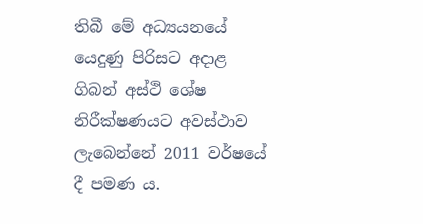තිබී මේ අධ්‍යයනයේ යෙදුණු පිරිසට අදාළ ගිබන් අස්‌ථි ශේෂ නිරීක්‌ෂණයට අවස්‌ථාව ලැබෙන්නේ 2011 වර්ෂයේ දී පමණ ය.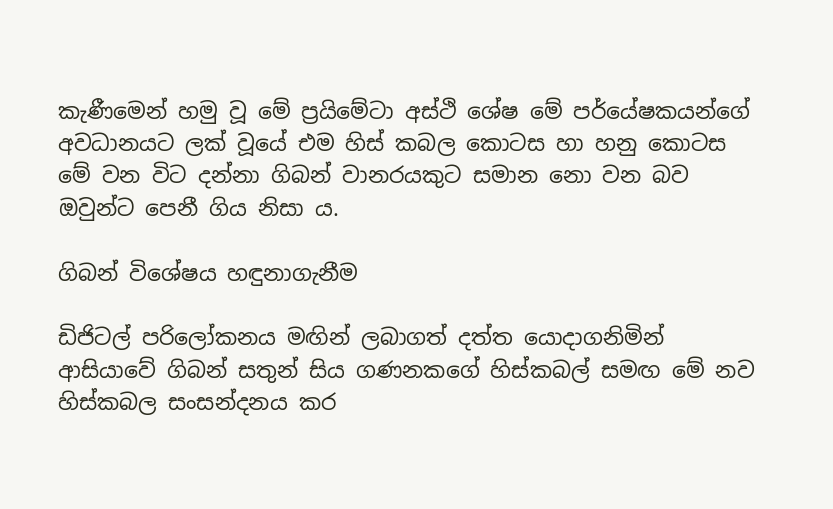කැණීමෙන් හමු වූ මේ ප්‍රයිමේටා අස්‌ථි ශේෂ මේ පර්යේෂකයන්ගේ අවධානයට ලක්‌ වූයේ එම හිස්‌ කබල කොටස හා හනු කොටස මේ වන විට දන්නා ගිබන් වානරයකුට සමාන නො වන බව ඔවුන්ට පෙනී ගිය නිසා ය.

ගිබන් විශේෂය හඳුනාගැනීම

ඩිජිටල් පරිලෝකනය මඟින් ලබාගත් දත්ත යොදාගනිමින් ආසියාවේ ගිබන් සතුන් සිය ගණනකගේ හිස්‌කබල් සමඟ මේ නව හිස්‌කබල සංසන්දනය කර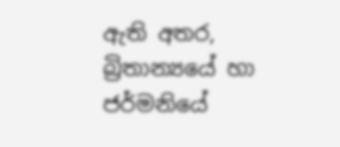ඇති අතර, බ්‍රිතාන්‍යයේ හා ජර්මනියේ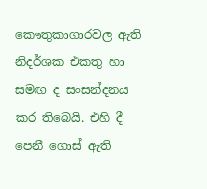කෞතුකාගාරවල ඇති නිදර්ශක එකතු හා සමඟ ද සංසන්දනය කර තිබෙයි. එහි දී පෙනී ගොස්‌ ඇති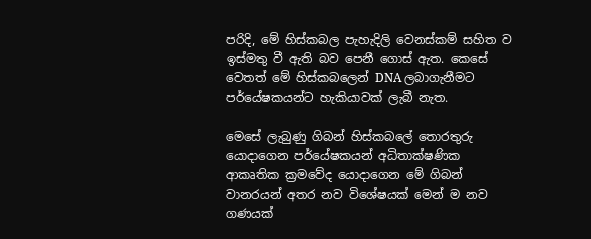පරිදි, මේ හිස්‌කබල පැහැදිලි වෙනස්‌කම් සහිත ව ඉස්‌මතු වී ඇති බව පෙනී ගොස්‌ ඇත. කෙසේ වෙතත් මේ හිස්‌කබලෙන් DNA ලබාගැනීමට පර්යේෂකයන්ට හැකියාවක්‌ ලැබී නැත.

මෙසේ ලැබුණු ගිබන් හිස්‌කබලේ තොරතුරු යොදාගෙන පර්යේෂකයන් අධිතාක්‌ෂණික ආකෘතික ක්‍රමවේද යොදාගෙන මේ ගිබන් වානරයන් අතර නව විශේෂයක්‌ මෙන් ම නව ගණයක්‌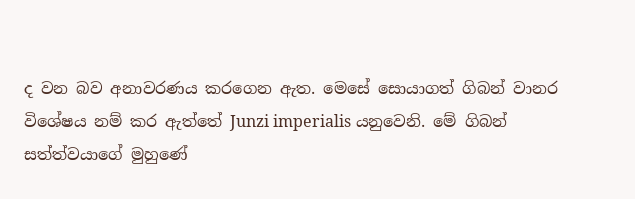ද වන බව අනාවරණය කරගෙන ඇත. මෙසේ සොයාගත් ගිබන් වානර විශේෂය නම් කර ඇත්තේ Junzi imperialis යනුවෙනි. මේ ගිබන් සත්ත්වයාගේ මුහුණේ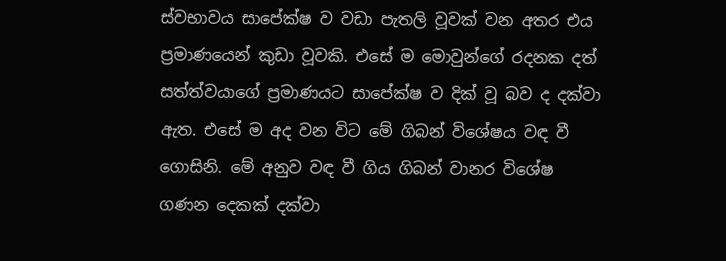ස්‌වභාවය සාපේක්‌ෂ ව වඩා පැතලි වූවක්‌ වන අතර එය ප්‍රමාණයෙන් කුඩා වූවකි. එසේ ම මොවුන්ගේ රදනක දත් සත්ත්වයාගේ ප්‍රමාණයට සාපේක්‌ෂ ව දික්‌ වූ බව ද දක්‌වා ඇත. එසේ ම අද වන විට මේ ගිබන් විශේෂය වඳ වී ගොසිනි. මේ අනුව වඳ වී ගිය ගිබන් වානර විශේෂ ගණන දෙකක්‌ දක්‌වා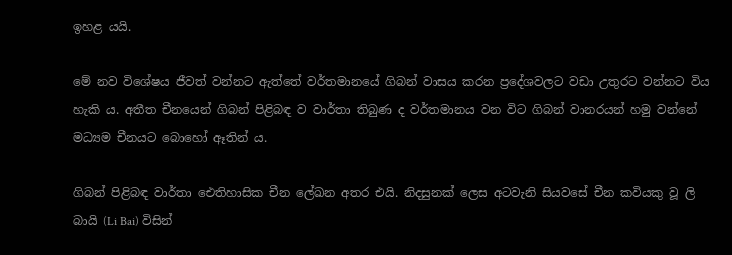ඉහළ යයි.

මේ නව විශේෂය ජීවත් වන්නට ඇත්තේ වර්තමානයේ ගිබන් වාසය කරන ප්‍රදේශවලට වඩා උතුරට වන්නට විය හැකි ය. අතීත චීනයෙන් ගිබන් පිළිබඳ ව වාර්තා තිබුණ ද වර්තමානය වන විට ගිබන් වානරයන් හමු වන්නේ මධ්‍යම චීනයට බොහෝ ඈතින් ය.

ගිබන් පිළිබඳ වාර්තා ඓතිහාසික චීන ලේඛන අතර එයි. නිදසුනක්‌ ලෙස අටවැනි සියවසේ චීන කවියකු වූ ලි බායි (Li Bai) විසින්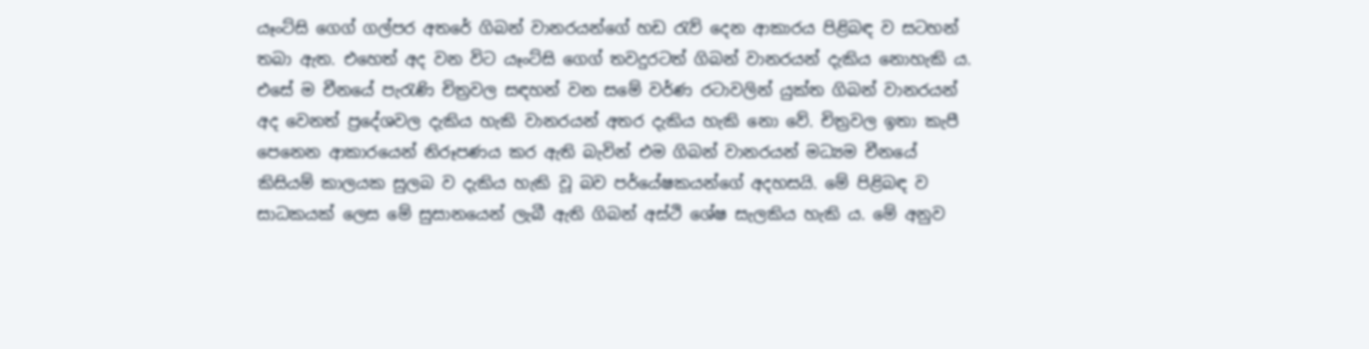යෑංට්‌සි ගෙග් ගල්පර අතරේ ගිබන් වානරයන්ගේ හඩ රැව් දෙන ආකාරය පිළිබඳ ව සටහන් තබා ඇත. එහෙත් අද වන විට යෑංට්‌සි ගෙග් තවදුරටත් ගිබන් වානරයන් දැකිය නොහැකි ය. එසේ ම චීනයේ පැරැණි චිත්‍රවල සඳහන් වන සමේ වර්ණ රටාවලින් යුක්‌ත ගිබන් වානරයන් අද වෙනත් ප්‍රදේශවල දැකිය හැකි වානරයන් අතර දැකිය හැකි නො වේ. චිත්‍රවල ඉතා කැපී පෙනෙන ආකාරයෙන් නිරූපණය කර ඇති බැවින් එම ගිබන් වානරයන් මධ්‍යම චීනයේ කිසියම් කාලයක සුලබ ව දැකිය හැකි වූ බව පර්යේෂකයන්ගේ අදහසයි. මේ පිළිබඳ ව සාධකයක්‌ ලෙස මේ සුසානයෙන් ලැබී ඇති ගිබන් අස්‌ථි ශේෂ සැලකිය හැකි ය. මේ අනුව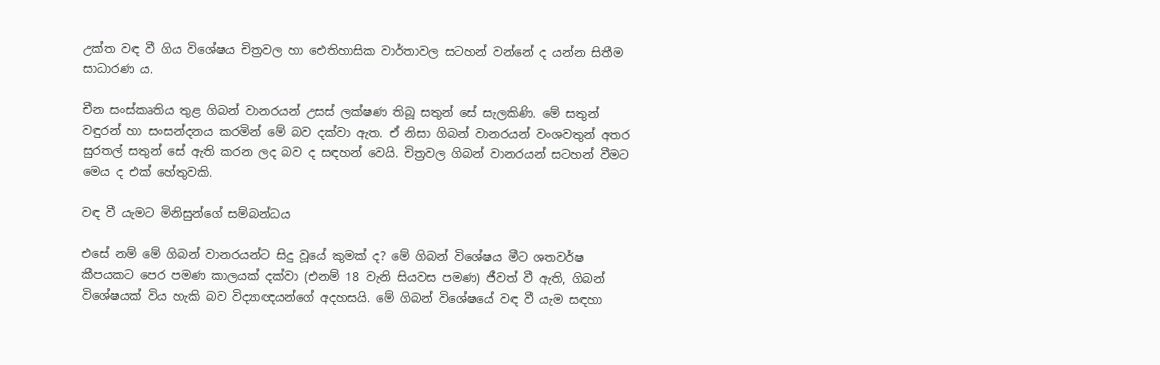උක්‌ත වඳ වී ගිය විශේෂය චිත්‍රවල හා ඓතිහාසික වාර්තාවල සටහන් වන්නේ ද යන්න සිතීම සාධාරණ ය.

චීන සංස්‌කෘතිය තුළ ගිබන් වානරයන් උසස්‌ ලක්‌ෂණ තිබූ සතුන් සේ සැලකිණි. මේ සතුන් වඳුරන් හා සංසන්දනය කරමින් මේ බව දක්‌වා ඇත. ඒ නිසා ගිබන් වානරයන් වංශවතුන් අතර සුරතල් සතුන් සේ ඇති කරන ලද බව ද සඳහන් වෙයි. චිත්‍රවල ගිබන් වානරයන් සටහන් වීමට මෙය ද එක්‌ හේතුවකි.

වඳ වී යැමට මිනිසුන්ගේ සම්බන්ධය

එසේ නම් මේ ගිබන් වානරයන්ට සිදු වූයේ කුමක්‌ ද? මේ ගිබන් විශේෂය මීට ශතවර්ෂ කීපයකට පෙර පමණ කාලයක්‌ දක්‌වා (එනම් 18 වැනි සියවස පමණ) ජීවත් වී ඇති, ගිබන් විශේෂයක්‌ විය හැකි බව විද්‍යාඥයන්ගේ අදහසයි. මේ ගිබන් විශේෂයේ වඳ වී යැම සඳහා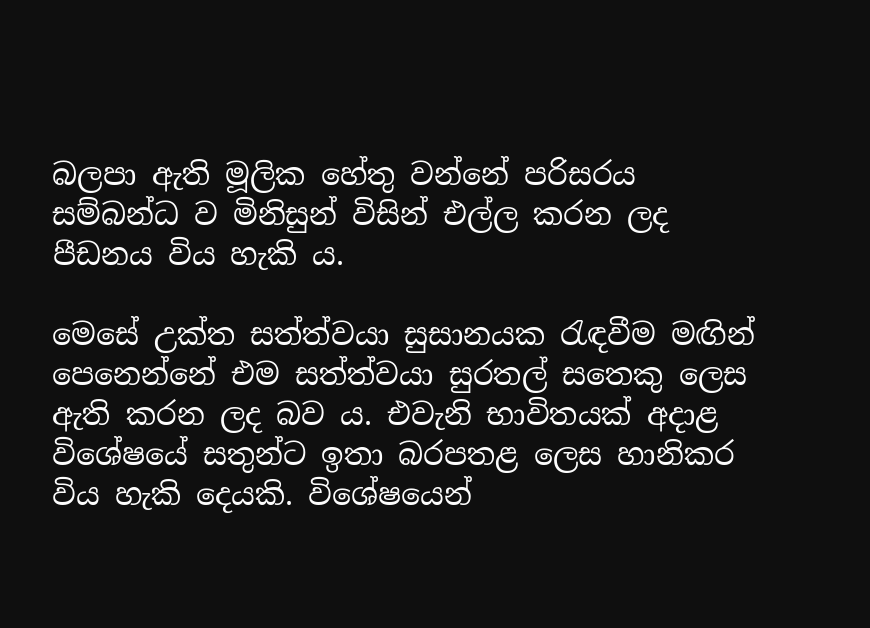බලපා ඇති මූලික හේතු වන්නේ පරිසරය සම්බන්ධ ව මිනිසුන් විසින් එල්ල කරන ලද පීඩනය විය හැකි ය.

මෙසේ උක්‌ත සත්ත්වයා සුසානයක රැඳවීම මඟින් පෙනෙන්නේ එම සත්ත්වයා සුරතල් සතෙකු ලෙස ඇති කරන ලද බව ය. එවැනි භාවිතයක්‌ අදාළ විශේෂයේ සතුන්ට ඉතා බරපතළ ලෙස හානිකර විය හැකි දෙයකි. විශේෂයෙන්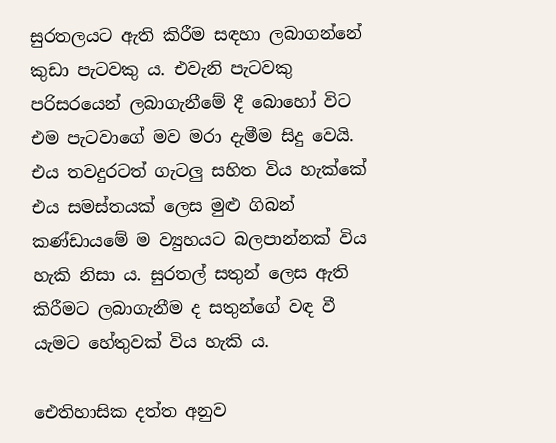සුරතලයට ඇති කිරීම සඳහා ලබාගන්නේ කුඩා පැටවකු ය. එවැනි පැටවකු පරිසරයෙන් ලබාගැනීමේ දී බොහෝ විට එම පැටවාගේ මව මරා දැමීම සිදු වෙයි. එය තවදුරටත් ගැටලු සහිත විය හැක්‌කේ එය සමස්‌තයක්‌ ලෙස මුළු ගිබන් කණ්‌ඩායමේ ම ව්‍යුහයට බලපාන්නක්‌ විය හැකි නිසා ය. සුරතල් සතුන් ලෙස ඇති කිරීමට ලබාගැනීම ද සතුන්ගේ වඳ වී යැමට හේතුවක්‌ විය හැකි ය.

ඓතිහාසික දත්ත අනුව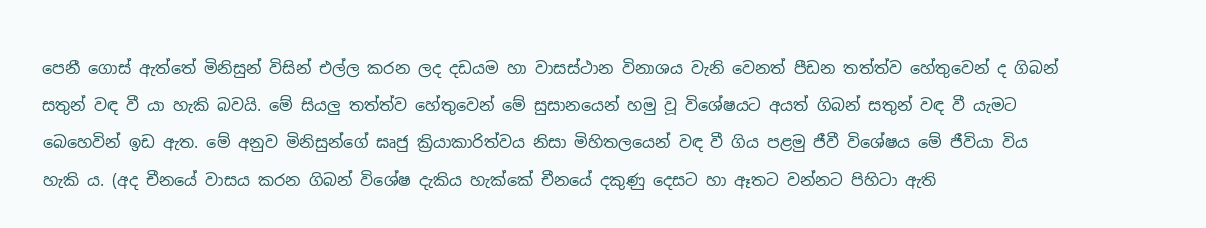පෙනී ගොස්‌ ඇත්තේ මිනිසුන් විසින් එල්ල කරන ලද දඩයම හා වාසස්‌ථාන විනාශය වැනි වෙනත් පීඩන තත්ත්ව හේතුවෙන් ද ගිබන් සතුන් වඳ වී යා හැකි බවයි. මේ සියලු තත්ත්ව හේතුවෙන් මේ සුසානයෙන් හමු වූ විශේෂයට අයත් ගිබන් සතුන් වඳ වී යැමට බෙහෙවින් ඉඩ ඇත. මේ අනුව මිනිසුන්ගේ ඝෘජු ක්‍රියාකාරිත්වය නිසා මිහිතලයෙන් වඳ වී ගිය පළමු ජීවී විශේෂය මේ ජීවියා විය හැකි ය. (අද චීනයේ වාසය කරන ගිබන් විශේෂ දැකිය හැක්‌කේ චීනයේ දකුණු දෙසට හා ඈතට වන්නට පිහිටා ඇති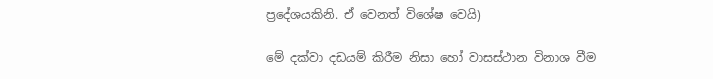ප්‍රදේශයකිනි. ඒ වෙනත් විශේෂ වෙයි)

මේ දක්‌වා දඩයම් කිරීම නිසා හෝ වාසස්‌ථාන විනාශ වීම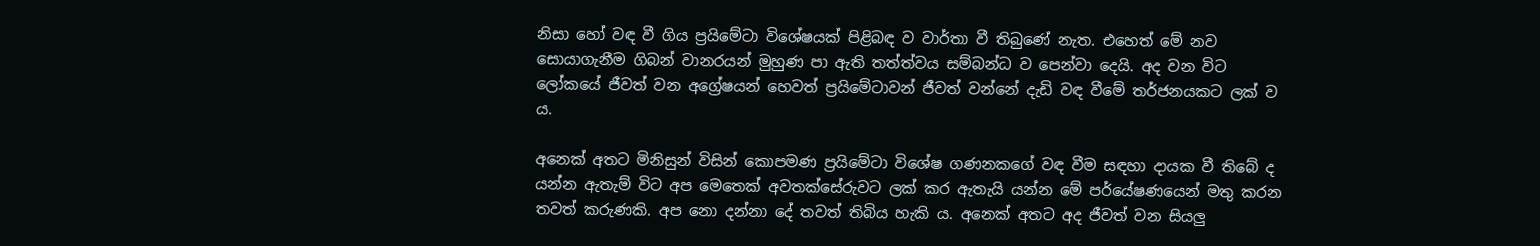නිසා හෝ වඳ වී ගිය ප්‍රයිමේටා විශේෂයක්‌ පිළිබඳ ව වාර්තා වී තිබුණේ නැත. එහෙත් මේ නව සොයාගැනීම ගිබන් වානරයන් මුහුණ පා ඇති තත්ත්වය සම්බන්ධ ව පෙන්වා දෙයි. අද වන විට ලෝකයේ ජීවත් වන අග්‍රේෂයන් හෙවත් ප්‍රයිමේටාවන් ජීවත් වන්නේ දැඩි වඳ වීමේ තර්ජනයකට ලක්‌ ව ය.

අනෙක්‌ අතට මිනිසුන් විසින් කොපමණ ප්‍රයිමේටා විශේෂ ගණනකගේ වඳ වීම සඳහා දායක වී තිබේ ද යන්න ඇතැම් විට අප මෙතෙක්‌ අවතක්‌සේරුවට ලක්‌ කර ඇතැයි යන්න මේ පර්යේෂණයෙන් මතු කරන තවත් කරුණකි. අප නො දන්නා දේ තවත් තිබිය හැකි ය. අනෙක්‌ අතට අද ජීවත් වන සියලු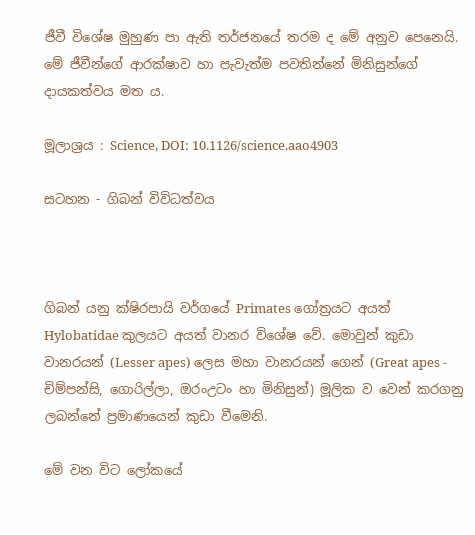ජීවී විශේෂ මුහුණ පා ඇති තර්ජනයේ තරම ද මේ අනුව පෙනෙයි. මේ ජීවීන්ගේ ආරක්‌ෂාව හා පැවැත්ම පවතින්නේ මිනිසුන්ගේ දායකත්වය මත ය.

මූලාශ්‍රය : Science, DOI: 10.1126/science.aao4903

සටහන - ගිබන් විවිධත්වය



ගිබන් යනු ක්‌ෂිරපායි වර්ගයේ Primates ගෝත්‍රයට අයත් Hylobatidae කුලයට අයත් වානර විශේෂ වේ. මොවුන් කුඩා වානරයන් (Lesser apes) ලෙස මහා වානරයන් ගෙන් (Great apes - චිම්පන්සි, ගොරිල්ලා, ඔරංඋටං හා මිනිසුන්) මූලික ව වෙන් කරගනු ලබන්නේ ප්‍රමාණයෙන් කුඩා වීමෙනි.

මේ වන විට ලෝකයේ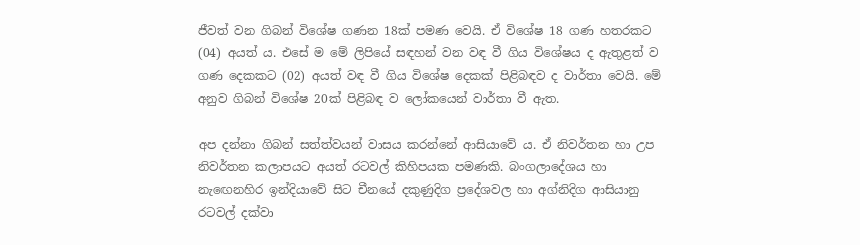ජීවත් වන ගිබන් විශේෂ ගණන 18ක්‌ පමණ වෙයි. ඒ විශේෂ 18 ගණ හතරකට (04) අයත් ය. එසේ ම මේ ලිපියේ සඳහන් වන වඳ වී ගිය විශේෂය ද ඇතුළත් ව ගණ දෙකකට (02) අයත් වඳ වී ගිය විශේෂ දෙකක්‌ පිළිබඳව ද වාර්තා වෙයි. මේ අනුව ගිබන් විශේෂ 20ක්‌ පිළිබඳ ව ලෝකයෙන් වාර්තා වී ඇත.

අප දන්නා ගිබන් සත්ත්වයන් වාසය කරන්නේ ආසියාවේ ය. ඒ නිවර්තන හා උප නිවර්තන කලාපයට අයත් රටවල් කිහිපයක පමණකි. බංගලාදේශය හා නැඟෙනහිර ඉන්දියාවේ සිට චීනයේ දකුණුදිග ප්‍රදේශවල හා අග්නිදිග ආසියානු රටවල් දක්‌වා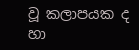වූ කලාපයක ද හා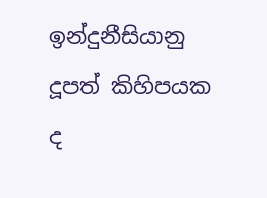ඉන්දුනීසියානු දූපත් කිහිපයක ද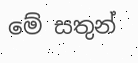මේ සතුන්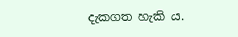දැකගත හැකි ය.